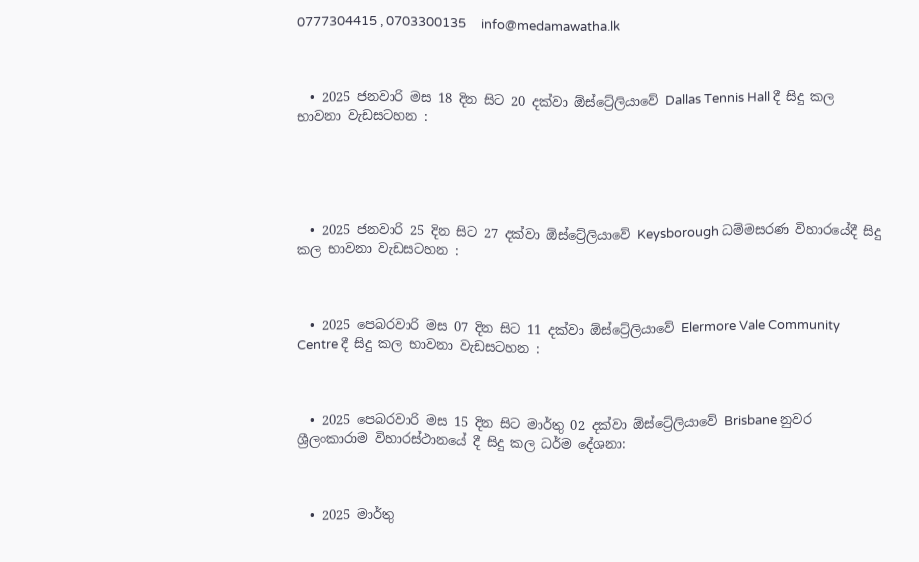0777304415 , 0703300135     info@medamawatha.lk



  • 2025 ජනවාරි මස 18 දින සිට 20 දක්වා ඕස්ට්‍රේලියාවේ Dallas Tennis Hall දී සිදු කල භාවනා වැඩසටහන :





  • 2025 ජනවාරි 25 දින සිට 27 දක්වා ඕස්ට්‍රේලියාවේ Keysborough ධම්මසරණ විහාරයේදී සිදු කල භාවනා වැඩසටහන :



  • 2025 පෙබරවාරි මස 07 දින සිට 11 දක්වා ඕස්ට්‍රේලියාවේ Elermore Vale Community Centre දී සිදු කල භාවනා වැඩසටහන :



  • 2025 පෙබරවාරි මස 15 දින සිට මාර්තු 02 දක්වා ඕස්ට්‍රේලියාවේ Brisbane නුවර ශ්‍රීලංකාරාම විහාරස්ථානයේ දී සිදු කල ධර්ම දේශනා:



  • 2025 මාර්තු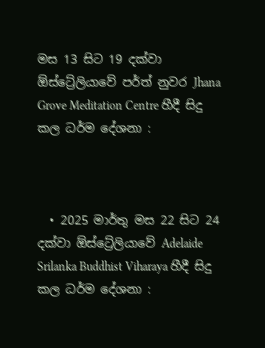මස 13 සිට 19 දක්වා ඕස්ට්‍රේලියාවේ පර්ත් නුවර Jhana Grove Meditation Centre හීදී සිදු කල ධර්ම දේශනා :



  • 2025 මාර්තු මස 22 සිට 24 දක්වා ඕස්ට්‍රේලියාවේ Adelaide Srilanka Buddhist Viharaya හීදී සිදු කල ධර්ම දේශනා :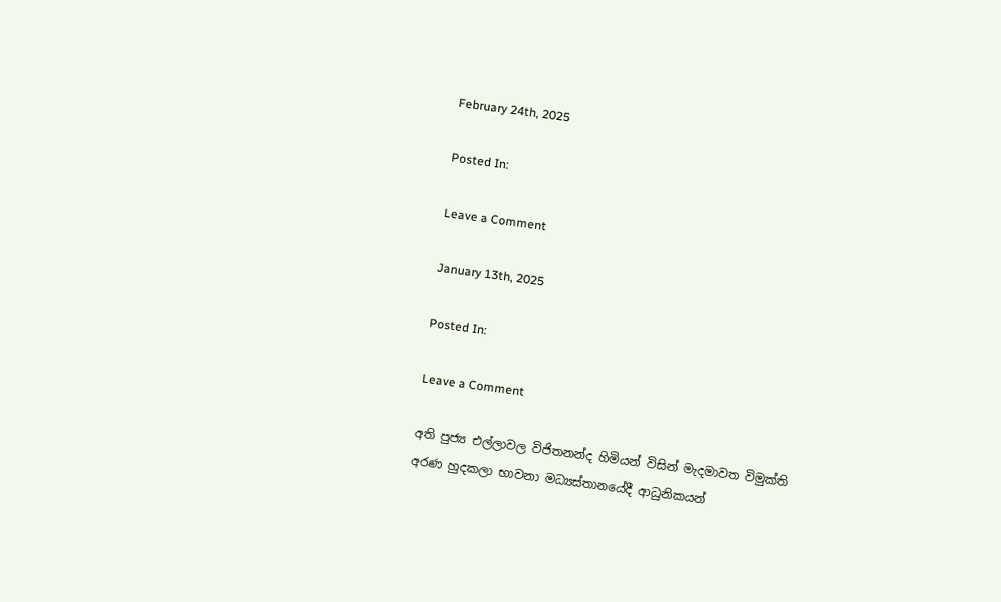February 24th, 2025

Posted In:

Leave a Comment

January 13th, 2025

Posted In:

Leave a Comment

අති පුජ්‍ය එල්ලාවල විජිතනන්ද හිමියන් විසින් මැදමාවත විමුක්ති අරණ හුදකලා භාවනා මධ්‍යස්තානයේදී ආධුනිකයන්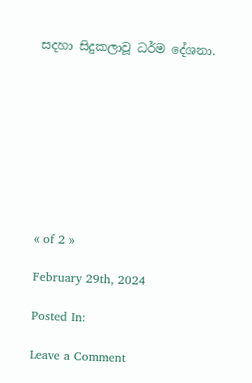සදහා සිදුකලාවූ ධර්ම දේශනා.









« of 2 »

February 29th, 2024

Posted In:

Leave a Comment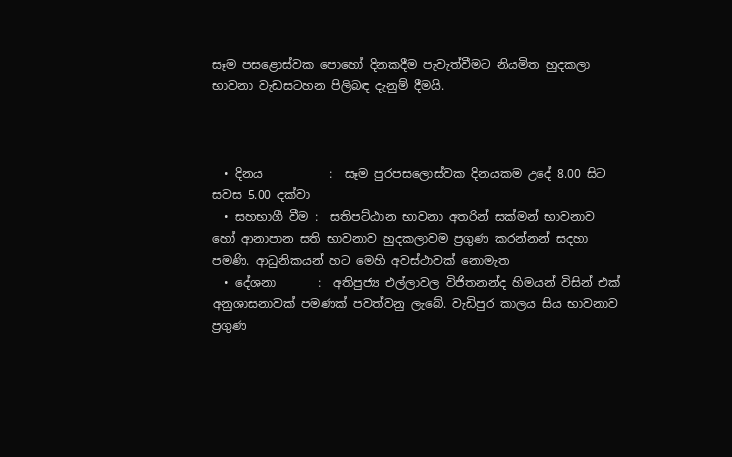සෑම පසළොස්වක පොහෝ දිනකදීම පැවැත්වීමට නියමිත හුදකලා භාවනා වැඩසටහන පිලිබඳ දැනුම් දීමයි.



  • දිනය           :  සෑම පුරපසලොස්වක දිනයකම උදේ 8.00 සිට සවස 5.00 දක්වා
  • සහභාගී වීම :  සතිපට්ඨාන භාවනා අතරින් සක්මන් භාවනාව හෝ ආනාපාන සති භාවනාව හුදකලාවම ප්‍රගුණ කරන්නන් සදහා පමණි. ආධුනිකයන් හට මෙහි අවස්ථාවක් නොමැත
  • දේශනා       :  අතිපුජ්‍ය එල්ලාවල විජිතනන්ද හිමයන් විසින් එක් අනුශාසනාවක් පමණක් පවත්වනු ලැබේ. වැඩිපුර කාලය සිය භාවනාව ප්‍රගුණ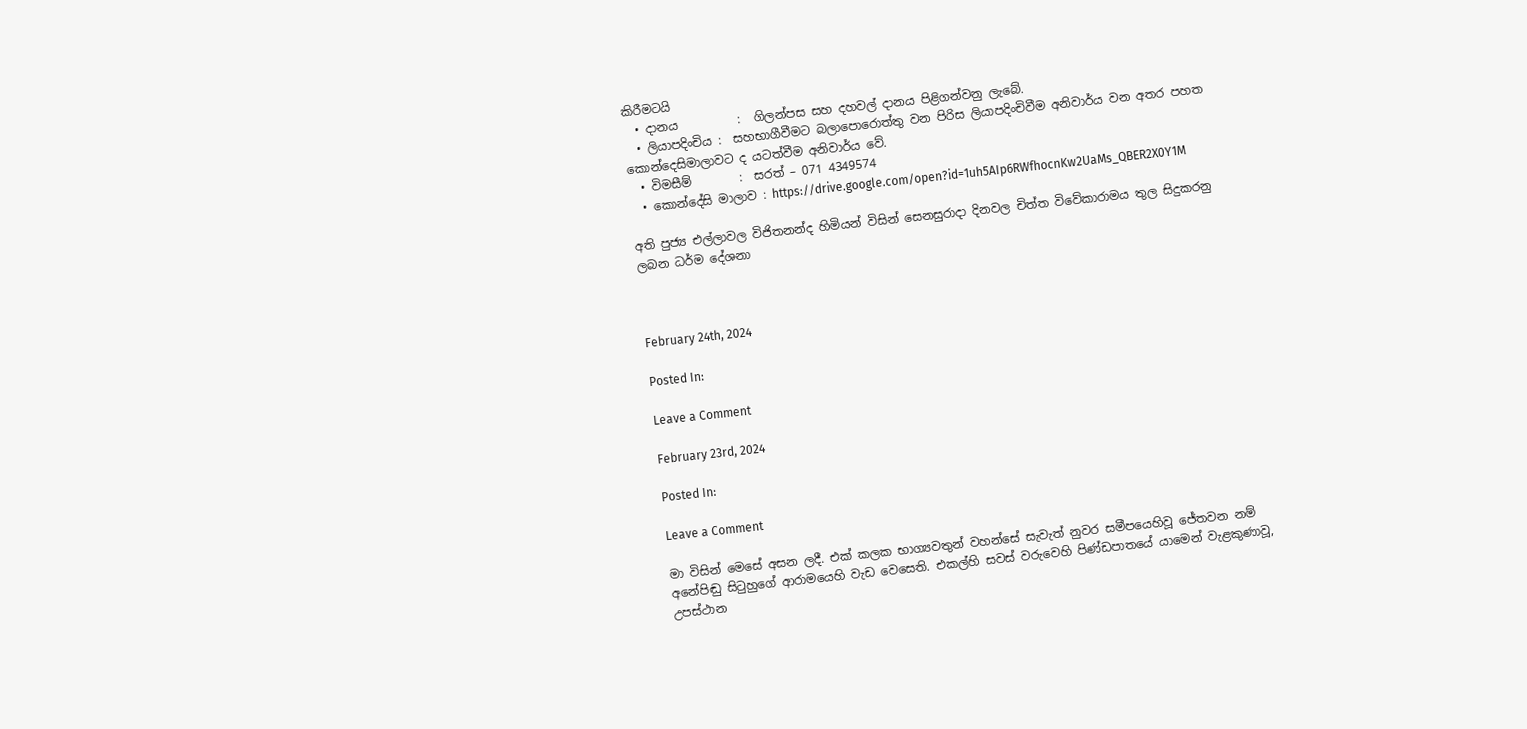කිරීමටයි
  • දානය          :  ගිලන්පස සහ දහවල් දානය පිළිගන්වනු ලැබේ.
  • ලියාපදිංචිය :  සහභාගීවීමට බලාපොරොත්තු වන පිරිස ලියාපදිංචිවීම අනිවාර්ය වන අතර පහත කොන්දෙසිමාලාවට ද යටත්වීම අනිවාර්ය වේ.
  • විමසීම්        :  සරත් – 071 4349574
  • කොන්දේසි මාලාව : https://drive.google.com/open?id=1uh5AIp6RWfhocnKw2UaMs_QBER2X0Y1M

අති පුජ්‍ය එල්ලාවල විජිතනන්ද හිමියන් විසින් සෙනසුරාදා දිනවල චිත්ත විවේකාරාමය තුල සිදුකරනු ලබන ධර්ම දේශනා



February 24th, 2024

Posted In:

Leave a Comment

February 23rd, 2024

Posted In:

Leave a Comment

මා විසින් මෙසේ අසන ලදී. එක් කලක භාග්‍යවතුන් වහන්සේ සැවැත් නුවර සමීපයෙහිවූ ජේතවන නම් අනේපිඬු සිටුහුගේ ආරාමයෙහි වැඩ වෙසෙති. එකල්හි සවස් වරුවෙහි පිණ්ඩපාතයේ යාමෙන් වැළකුණාවූ, උපස්ථාන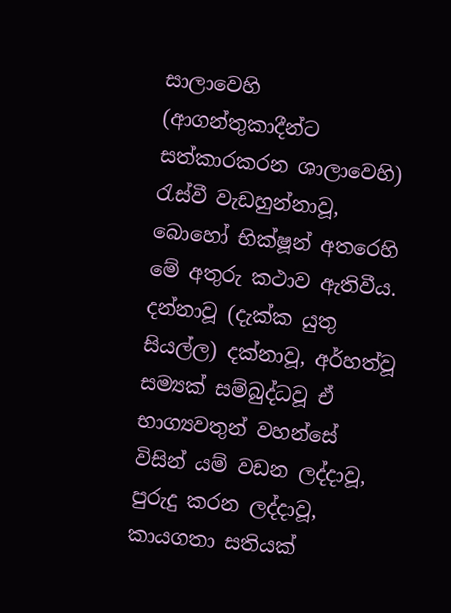සාලාවෙහි (ආගන්තුකාදීන්ට සත්කාරකරන ශාලාවෙහි) රැස්වී වැඩහුන්නාවූ, බොහෝ භික්ෂූන් අතරෙහි මේ අතුරු කථාව ඇතිවීය. දන්නාවූ (දැක්ක යුතු සියල්ල) දක්නාවූ, අර්හත්වූ සම්‍යක් සම්බුද්ධවූ ඒ භාග්‍යවතුන් වහන්සේ විසින් යම් වඩන ලද්දාවූ, පුරුදු කරන ලද්දාවූ, කායගතා සතියක්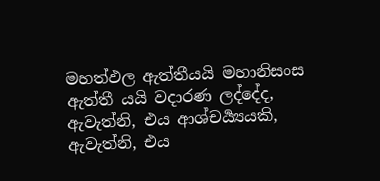මහත්ඵල ඇත්තීයයි මහානිසංස ඇත්තී යයි වදාරණ ලද්දේද, ඇවැත්නි, එය ආශ්චර්‍ය්‍යයකි, ඇවැත්නි, එය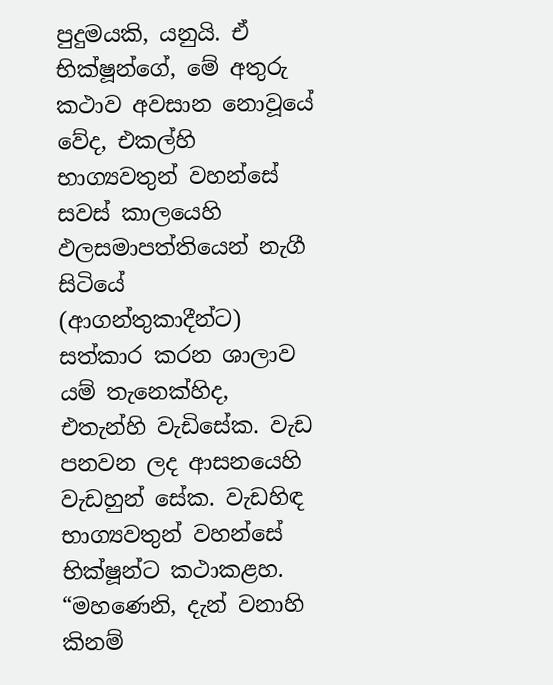පුදුමයකි, යනුයි. ඒ භික්ෂූන්ගේ, මේ අතුරු කථාව අවසාන නොවූයේ වේද, එකල්හි භාග්‍යවතුන් වහන්සේ සවස් කාලයෙහි ඵලසමාපත්තියෙන් නැගී සිටියේ (ආගන්තුකාදීන්ට) සත්කාර කරන ශාලාව යම් තැනෙක්හිද, එතැන්හි වැඩිසේක. වැඩ පනවන ලද ආසනයෙහි වැඩහුන් සේක. වැඩහිඳ භාග්‍යවතුන් වහන්සේ භික්ෂූන්ට කථාකළහ. “මහණෙනි, දැන් වනාහි කිනම්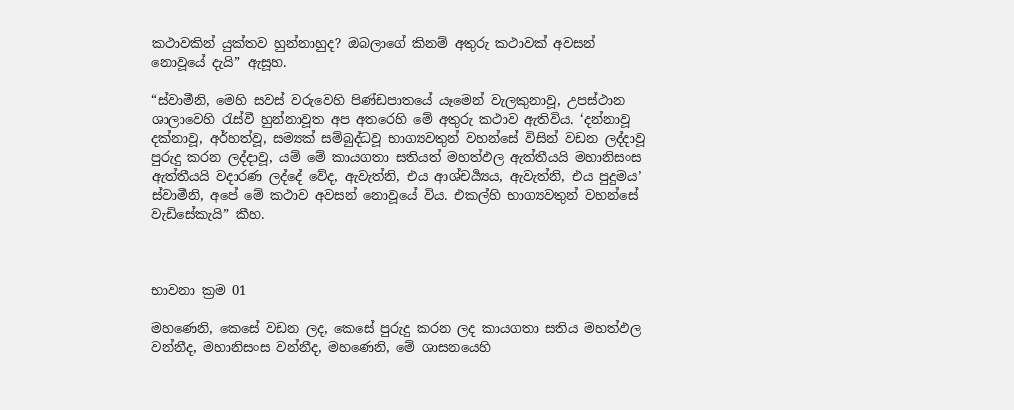කථාවකින් යුක්තව හුන්නාහුද? ඔබලාගේ කිනම් අතුරු කථාවක් අවසන් නොවූයේ දැයි” ඇසූහ.

“ස්වාමීනි, මෙහි සවස් වරුවෙහි පිණ්ඩපාතයේ යෑමෙන් වැලකුනාවූ, උපස්ථාන ශාලාවෙහි රැස්වී හුන්නාවූත අප අතරෙහි මේ අතුරු කථාව ඇතිවිය. ‘දන්නාවූ දක්නාවූ, අර්හත්වූ, සම්‍යක් සම්බුද්ධවූ භාග්‍යවතුන් වහන්සේ විසින් වඩන ලද්දාවූ පුරුදු කරන ලද්දාවූ, යම් මේ කායගතා සතියත් මහත්ඵල ඇත්තීයයි මහානිසංස ඇත්තීයයි වදාරණ ලද්දේ වේද, ඇවැත්නි, එය ආශ්චර්‍ය්‍යය, ඇවැත්නි, එය පුදුමය’ ස්වාමීනි, අපේ මේ කථාව අවසන් නොවූයේ විය. එකල්හි භාග්‍යවතුන් වහන්සේ වැඩිසේකැයි” කීහ.



භාවනා ක්‍රම 01

මහණෙනි, කෙසේ වඩන ලද, කෙසේ පුරුදු කරන ලද කායගතා සතිය මහත්ඵල වන්නීද, මහානිසංස වන්නීද, මහණෙනි, මේ ශාසනයෙහි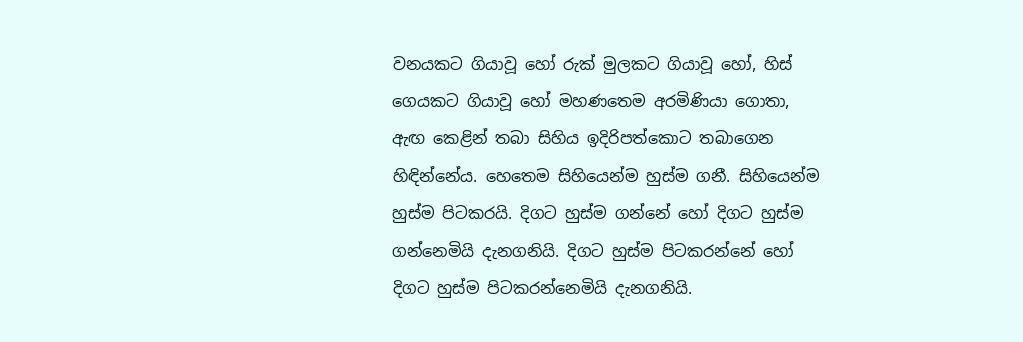වනයකට ගියාවූ හෝ රුක් මුලකට ගියාවූ හෝ, හිස් ගෙයකට ගියාවූ හෝ මහණතෙම අරමිණියා ගොතා, ඇඟ කෙළින් තබා සිහිය ඉදිරිපත්කොට තබාගෙන හිඳින්නේය. හෙතෙම සිහියෙන්ම හුස්ම ගනී. සිහියෙන්ම හුස්ම පිටකරයි. දිගට හුස්ම ගන්නේ හෝ දිගට හුස්ම ගන්නෙමියි දැනගනියි. දිගට හුස්ම පිටකරන්නේ හෝ දිගට හුස්ම පිටකරන්නෙමියි දැනගනියි.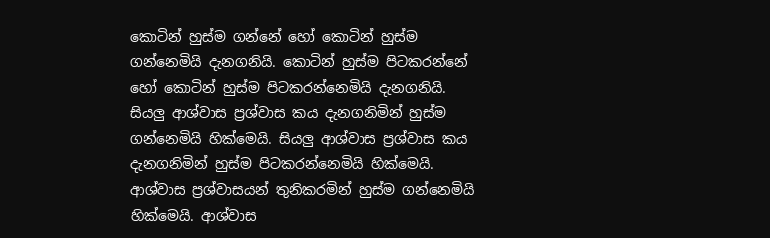කොටින් හුස්ම ගන්නේ හෝ කොටින් හුස්ම ගන්නෙමියි දැනගනියි. කොටින් හුස්ම පිටකරන්නේ හෝ කොටින් හුස්ම පිටකරන්නෙමියි දැනගනියි. සියලු ආශ්වාස ප්‍රශ්වාස කය දැනගනිමින් හුස්ම ගන්නෙමියි හික්මෙයි. සියලු ආශ්වාස ප්‍රශ්වාස කය දැනගනිමින් හුස්ම පිටකරන්නෙමියි හික්මෙයි. ආශ්වාස ප්‍රශ්වාසයන් තුනිකරමින් හුස්ම ගන්නෙමියි හික්මෙයි. ආශ්වාස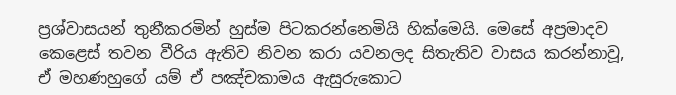ප්‍රශ්වාසයන් තුනීකරමින් හුස්ම පිටකරන්නෙමියි හික්මෙයි. මෙසේ අප්‍රමාදව කෙළෙස් තවන වීරිය ඇතිව නිවන කරා යවනලද සිතැතිව වාසය කරන්නාවූ, ඒ මහණහුගේ යම් ඒ පඤ්චකාමය ඇසුරුකොට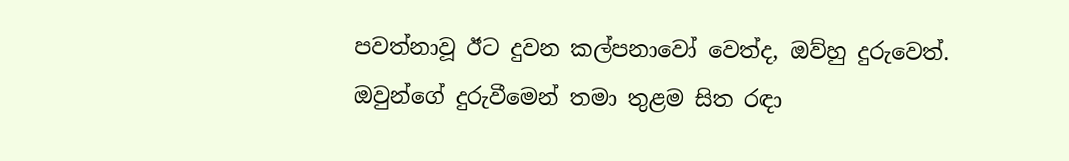පවත්නාවූ ඊට දුවන කල්පනාවෝ වෙත්ද, ඔව්හු දුරුවෙත්. ඔවුන්ගේ දුරුවීමෙන් තමා තුළම සිත රඳා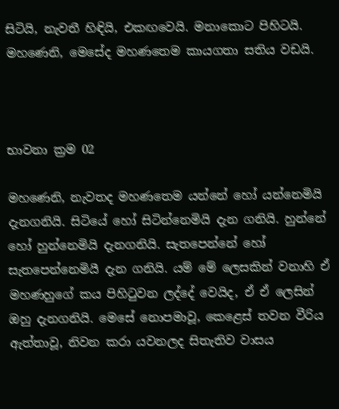සිටියි, නැවතී හිඳියි, එකඟවෙයි. මනාකොට පිහිටයි. මහණෙනි, මෙසේද මහණතෙම කායගතා සතිය වඩයි.



භාවනා ක්‍රම 02

මහණෙනි, නැවතද මහණතෙම යන්නේ හෝ යන්නෙමියි දැනගනියි. සිටියේ හෝ සිටින්නෙමියි දැන ගනියි. හුන්නේ හෝ හුන්නෙමියි දැනගනියි. සැතපෙන්නේ හෝ සැතපෙන්නෙමියී දැන ගනියි. යම් මේ ලෙසකින් වනාහි ඒ මහණහුගේ කය පිහිටුවන ලද්දේ වෙයිද, ඒ ඒ ලෙසින් ඔහු දැනගනියි. මෙසේ නොපමාවූ, කෙළෙස් තවන වීරිය ඇත්තාවූ, නිවන කරා යවනලද සිතැතිව වාසය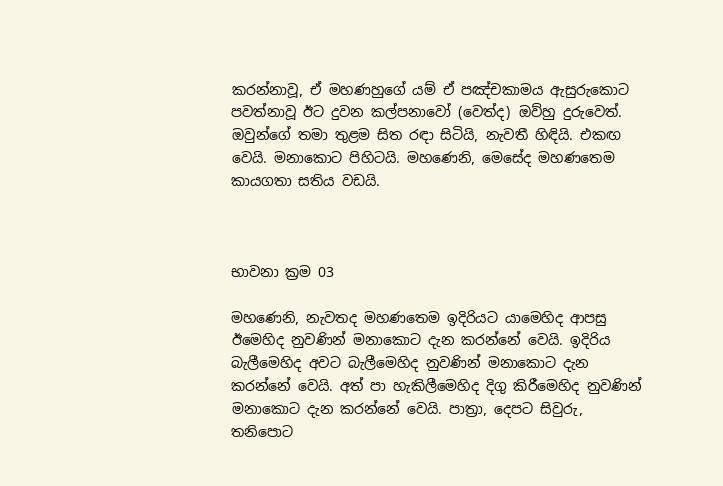කරන්නාවූ, ඒ මහණහුගේ යම් ඒ පඤ්චකාමය ඇසුරුකොට පවත්නාවූ ඊට දුවන කල්පනාවෝ (වෙත්ද) ඔව්හු දුරුවෙත්. ඔවුන්ගේ තමා තුළම සිත රඳා සිටියි, නැවතී හිඳියි. එකඟ වෙයි. මනාකොට පිහිටයි. මහණෙනි, මෙසේද මහණතෙම කායගතා සතිය වඩයි.



භාවනා ක්‍රම 03

මහණෙනි, නැවතද මහණතෙම ඉදිරියට යාමෙහිද ආපසු ඊමෙහිද නුවණින් මනාකොට දැන කරන්නේ වෙයි. ඉදිරිය බැලීමෙහිද අවට බැලීමෙහිද නුවණින් මනාකොට දැන කරන්නේ වෙයි. අත් පා හැකිලීමෙහිද දිගු කිරීමෙහිද නුවණින් මනාකොට දැන කරන්නේ වෙයි. පාත්‍රා, දෙපට සිවුරු, තනිපොට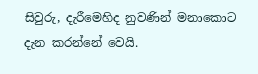සිවුරු, දැරීමෙහිද නුවණින් මනාකොට දැන කරන්නේ වෙයි.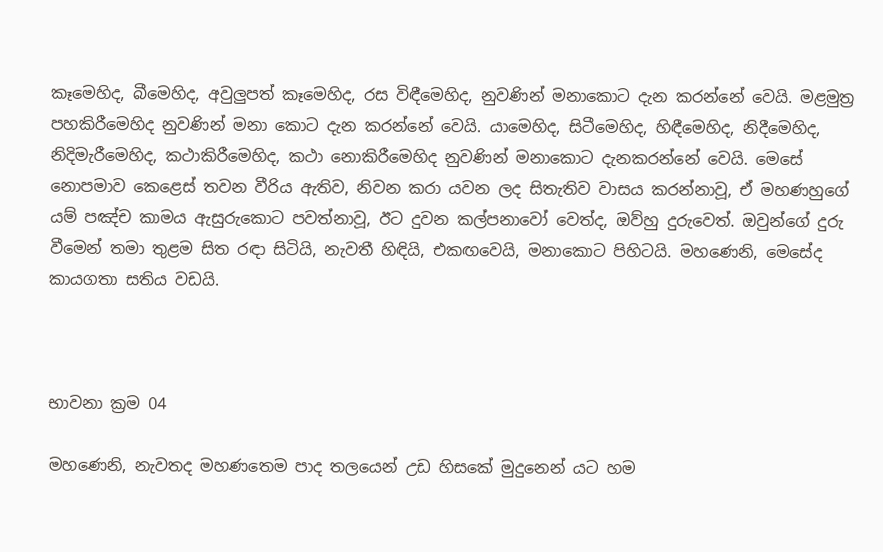කෑමෙහිද, බීමෙහිද, අවුලුපත් කෑමෙහිද, රස විඳීමෙහිද, නුවණින් මනාකොට දැන කරන්නේ වෙයි. මළමුත්‍ර පහකිරීමෙහිද නුවණින් මනා කොට දැන කරන්නේ වෙයි. යාමෙහිද, සිටීමෙහිද, හිඳීමෙහිද, නිදීමෙහිද, නිදිමැරීමෙහිද, කථාකිරීමෙහිද, කථා නොකිරීමෙහිද නුවණින් මනාකොට දැනකරන්නේ වෙයි. මෙසේ නොපමාව කෙළෙස් තවන වීරිය ඇතිව, නිවන කරා යවන ලද සිතැතිව වාසය කරන්නාවූ, ඒ මහණහුගේ යම් පඤ්ච කාමය ඇසුරුකොට පවත්නාවූ, ඊට දුවන කල්පනාවෝ වෙත්ද, ඔව්හු දුරුවෙත්. ඔවුන්ගේ දුරු වීමෙන් තමා තුළම සිත රඳා සිටියි, නැවතී හිඳියි, එකඟවෙයි, මනාකොට පිහිටයි. මහණෙනි, මෙසේද කායගතා සතිය වඩයි.



භාවනා ක්‍රම 04

මහණෙනි, නැවතද මහණතෙම පාද තලයෙන් උඩ හිසකේ මුදුනෙන් යට හම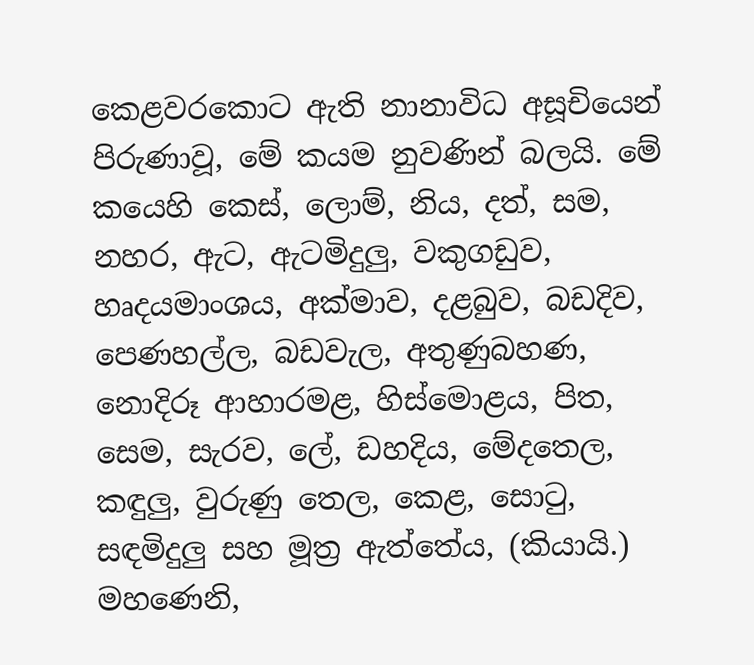කෙළවරකොට ඇති නානාවිධ අසූචියෙන් පිරුණාවූ, මේ කයම නුවණින් බලයි. මේ කයෙහි කෙස්, ලොම්, නිය, දත්, සම, නහර, ඇට, ඇටමිදුලු, වකුගඩුව, හෘදයමාංශය, අක්මාව, දළබුව, බඩදිව, පෙණහල්ල, බඩවැල, අතුණුබහණ, නොදිරූ ආහාරමළ, හිස්මොළය, පිත, සෙම, සැරව, ලේ, ඩහදිය, මේදතෙල, කඳුලු, වුරුණු තෙල, කෙළ, සොටු, සඳමිදුලු සහ මූත්‍ර ඇත්තේය, (කියායි.) මහණෙනි,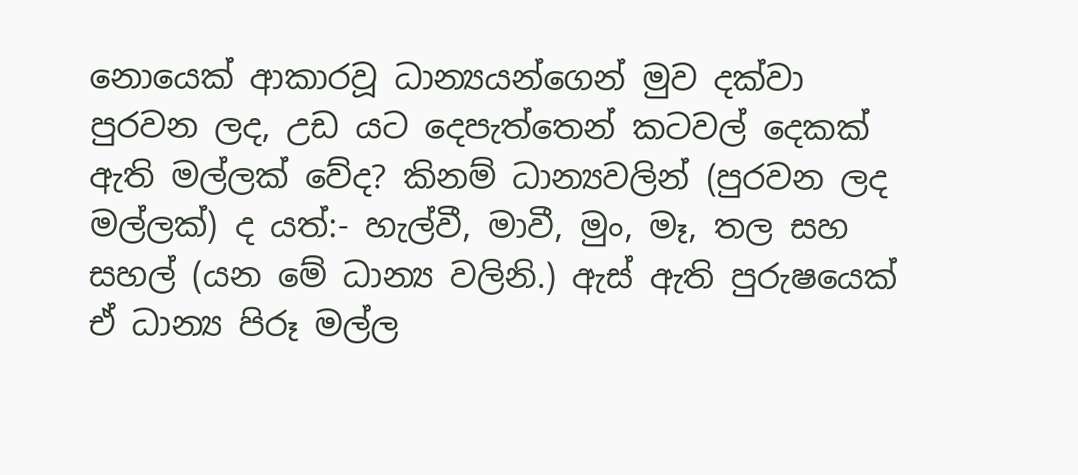නොයෙක් ආකාරවූ ධාන්‍යයන්ගෙන් මුව දක්වා පුරවන ලද, උඩ යට දෙපැත්තෙන් කටවල් දෙකක් ඇති මල්ලක් වේද? කිනම් ධාන්‍යවලින් (පුරවන ලද මල්ලක්) ද යත්:- හැල්වී, මාවී, මුං, මෑ, තල සහ සහල් (යන මේ ධාන්‍ය වලිනි.) ඇස් ඇති පුරුෂයෙක් ඒ ධාන්‍ය පිරූ මල්ල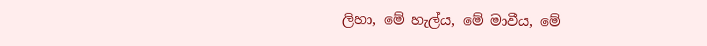ලිහා, මේ හැල්ය, මේ මාවීය, මේ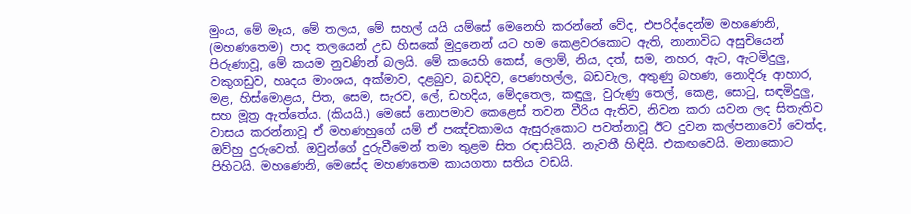මුංය, මේ මෑය, මේ තලය, මේ සහල් යයි යම්සේ මෙනෙහි කරන්නේ වේද, එපරිද්දෙන්ම මහණෙනි, (මහණතෙම) පාද තලයෙන් උඩ හිසකේ මුදුනෙන් යට හම කෙළවරකොට ඇති, නානාවිධ අසුචියෙන් පිරුණාවූ, මේ කයම නුවණින් බලයි. මේ කයෙහි කෙස්, ලොම්, නිය, දත්, සම, නහර, ඇට, ඇටමිදුලු, වකුගඩුව, හෘදය මාංශය, අක්මාව, දළබුව, බඩදිව, පෙණහල්ල, බඩවැල, අතුණු බහණ, නොදිරූ ආහාර, මළ, හිස්මොළය, පිත, සෙම, සැරව, ලේ, ඩහදිය, මේදතෙල, කඳුලු, වුරුණු තෙල්, කෙළ, සොටු, සඳමිදුලු, සහ මූත්‍ර ඇත්තේය. (කියයි.) මෙසේ නොපමාව කෙළෙස් තවන වීරිය ඇතිව, නිවන කරා යවන ලද සිතැතිව වාසය කරන්නාවූ ඒ මහණහුගේ යම් ඒ පඤ්චකාමය ඇසුරුකොට පවත්නාවූ ඊට දුවන කල්පනාවෝ වෙත්ද, ඔව්හු දුරුවෙත්. ඔවුන්ගේ දුරුවීමෙන් තමා තුළම සිත රඳාසිටියි. නැවතී හිඳියි. එකඟවෙයි. මනාකොට පිහිටයි. මහණෙනි, මෙසේද මහණතෙම කායගතා සතිය වඩයි.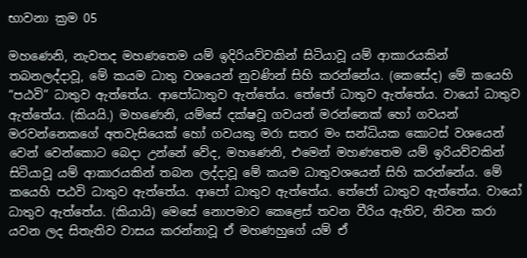භාවනා ක්‍රම 05

මහණෙනි, නැවතද මහණතෙම යම් ඉදිරියව්වකින් සිටියාවූ යම් ආකාරයකින් තබනලද්දාවූ, මේ කයම ධාතු වශයෙන් නුවණින් සිහි කරන්නේය. (කෙසේද) මේ කයෙහි “පඨවි” ධාතුව ඇත්තේය. ආපෝධාතුව ඇත්තේය. තේජෝ ධාතුව ඇත්තේය. වායෝ ධාතුව ඇත්තේය. (කියයි.) මහණෙනි, යම්සේ දක්ෂවූ ගවයන් මරන්නෙක් හෝ ගවයන් මරවන්නෙකගේ අතවැසියෙක් හෝ ගවයකු මරා සතර මං සන්ධියක කොටස් වශයෙන් වෙන් වෙන්කොට බෙදා උන්නේ වේද, මහණෙනි, එමෙන් මහණතෙම යම් ඉරියව්වකින් සිටියාවූ යම් ආකාරයකින් තබන ලද්දාවූ මේ කයම ධාතුවශයෙන් සිහි කරන්නේය. මේ කයෙහි පඨවි ධාතුව ඇත්තේය. ආපෝ ධාතුව ඇත්තේය. තේජෝ ධාතුව ඇත්තේය. වායෝ ධාතුව ඇත්තේය. (කියායි) මෙසේ නොපමාව කෙළෙස් තවන වීරිය ඇතිව, නිවන කරා යවන ලද සිතැතිව වාසය කරන්නාවූ ඒ මහණහුගේ යම් ඒ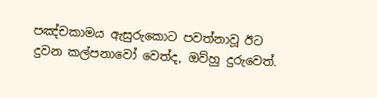පඤ්චකාමය ඇසුරුකොට පවත්නාවූ ඊට දුවන කල්පනාවෝ වෙත්ද, ඔව්හු දුරුවෙත්.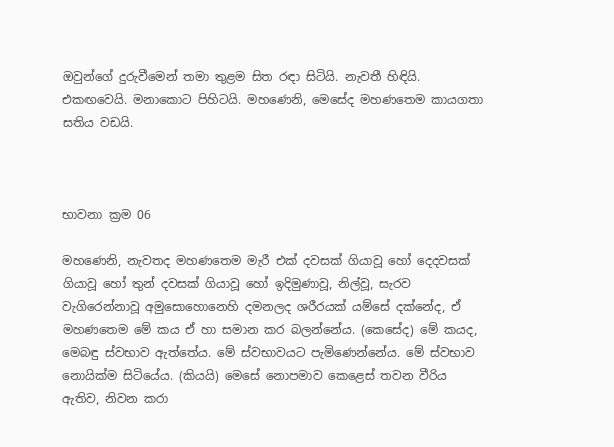ඔවුන්ගේ දුරුවීමෙන් තමා තුළම සිත රඳා සිටියි. නැවතී හිඳියි. එකඟවෙයි. මනාකොට පිහිටයි. මහණෙනි, මෙසේද මහණතෙම කායගතා සතිය වඩයි.



භාවනා ක්‍රම 06

මහණෙනි, නැවතද මහණතෙම මැරී එක් දවසක් ගියාවූ හෝ දෙදවසක් ගියාවූ හෝ තුන් දවසක් ගියාවූ හෝ ඉදිමුණාවූ, නිල්වූ, සැරව වැගිරෙන්නාවූ අමුසොහොනෙහි දමනලද ශරීරයක් යම්සේ දක්නේද, ඒ මහණතෙම මේ කය ඒ හා සමාන කර බලන්නේය. (කෙසේද) මේ කයද, මෙබඳු ස්වභාව ඇත්තේය. මේ ස්වභාවයට පැමිණෙන්නේය. මේ ස්වභාව නොයික්ම සිටියේය. (කියයි) මෙසේ නොපමාව කෙළෙස් තවන වීරිය ඇතිව, නිවන කරා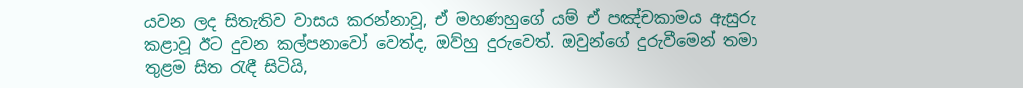යවන ලද සිතැතිව වාසය කරන්නාවූ, ඒ මහණහුගේ යම් ඒ පඤ්චකාමය ඇසුරු කළාවූ ඊට දුවන කල්පනාවෝ වෙත්ද, ඔව්හු දුරුවෙත්. ඔවුන්ගේ දුරුවීමෙන් තමා තුළම සිත රැඳී සිටියි,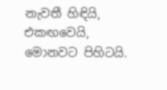නැවතී හිඳියි, එකඟවෙයි, මොනවට පිහිටයි.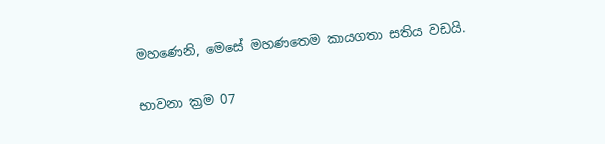මහණෙනි, මෙසේ මහණතෙම කායගතා සතිය වඩයි.

භාවනා ක්‍රම 07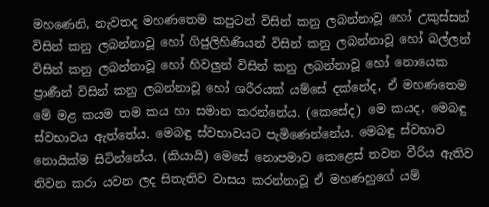මහණෙනි, නැවතද මහණතෙම කපුටන් විසින් කනු ලබන්නාවූ හෝ උකුස්සන් විසින් කනු ලබන්නාවූ හෝ ගිජුලිහිණියන් විසින් කනු ලබන්නාවූ හෝ බල්ලන් විසින් කනු ලබන්නාවූ හෝ හිවලුන් විසින් කනු ලබන්නාවූ හෝ නොයෙක ප්‍රාණීන් විසින් කනු ලබන්නාවූ හෝ ශරීරයක් යම්සේ දක්නේද, ඒ මහණතෙම මේ මළ කයම තම කය හා සමාන කරන්නේය. (කෙසේද) මෙ කයද, මෙබඳු ස්වභාවය ඇත්තේය. මෙබඳු ස්වභාවයට පැමිණෙන්නේය. මෙබඳු ස්වභාව නොයික්ම සිටින්නේය. (කියායි) මෙසේ නොපමාව කෙළෙස් තවන වීරිය ඇතිව නිවන කරා යවන ලද සිතැතිව වාසය කරන්නාවූ ඒ මහණහුගේ යම්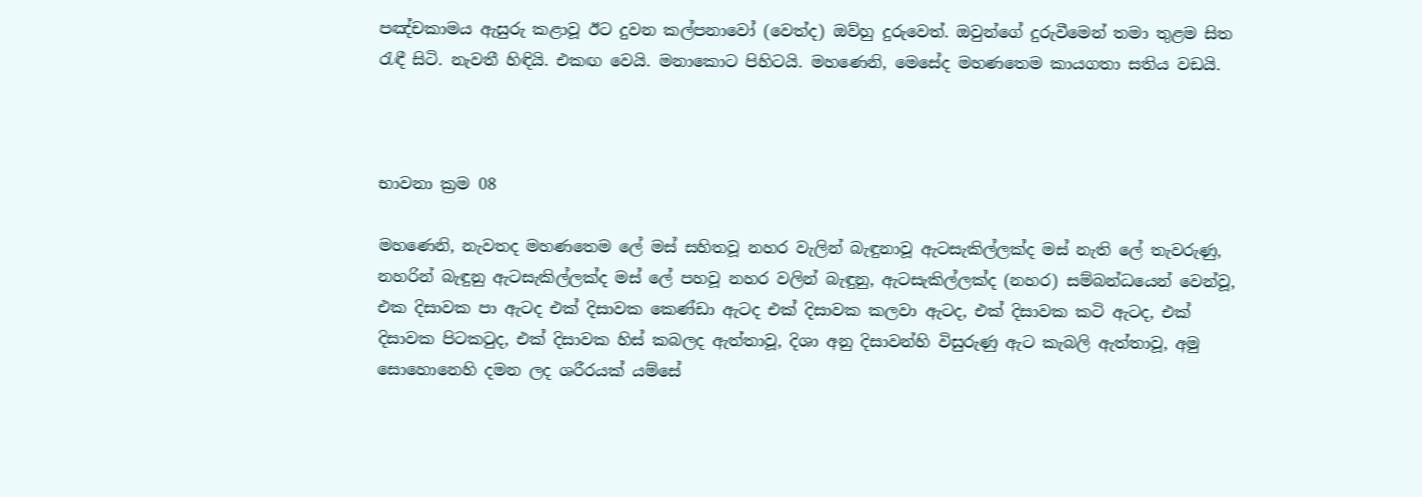පඤ්චකාමය ඇසුරු කළාවූ ඊට දුවන කල්පනාවෝ (වෙත්ද) ඔව්හු දුරුවෙත්. ඔවුන්ගේ දුරුවීමෙන් තමා තුළම සිත රැඳී සිටි. නැවතී හිඳියි. එකඟ වෙයි. මනාකොට පිහිටයි. මහණෙනි, මෙසේද මහණතෙම කායගතා සතිය වඩයි.



භාවනා ක්‍රම 08

මහණෙනි, නැවතද මහණතෙම ලේ මස් සහිතවූ නහර වැලින් බැඳුනාවූ ඇටසැකිල්ලක්ද මස් නැති ලේ තැවරුණු, නහරින් බැඳුනු ඇටසැකිල්ලක්ද මස් ලේ පහවූ නහර වලින් බැඳුනු, ඇටසැකිල්ලක්ද (නහර) සම්බන්ධයෙන් වෙන්වූ, එක දිසාවක පා ඇටද එක් දිසාවක කෙණ්ඩා ඇටද එක් දිසාවක කලවා ඇටද, එක් දිසාවක කටි ඇටද, එක් දිසාවක පිටකටුද, එක් දිසාවක හිස් කබලද ඇත්තාවූ, දිශා අනු දිසාවන්හි විසුරුණු ඇට කැබලි ඇත්තාවූ, අමු සොහොනෙහි දමන ලද ශරීරයක් යම්සේ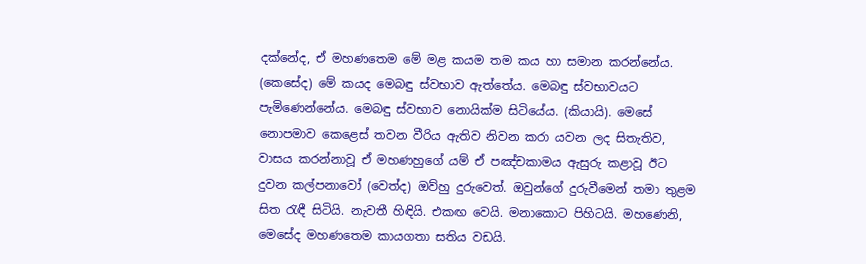දක්නේද, ඒ මහණතෙම මේ මළ කයම තම කය හා සමාන කරන්නේය. (කෙසේද) මේ කයද මෙබඳු ස්වභාව ඇත්තේය. මෙබඳු ස්වභාවයට පැමිණෙන්නේය. මෙබඳු ස්වභාව නොයික්ම සිටියේය. (කියායි). මෙසේ නොපමාව කෙළෙස් තවන වීරිය ඇතිව නිවන කරා යවන ලද සිතැතිව, වාසය කරන්නාවූ ඒ මහණහුගේ යම් ඒ පඤ්චකාමය ඇසුරු කළාවූ ඊට දුවන කල්පනාවෝ (වෙත්ද) ඔව්හු දුරුවෙත්. ඔවුන්ගේ දුරුවීමෙන් තමා තුළම සිත රැඳී සිටියි. නැවතී හිඳියි. එකඟ වෙයි. මනාකොට පිහිටයි. මහණෙනි, මෙසේද මහණතෙම කායගතා සතිය වඩයි.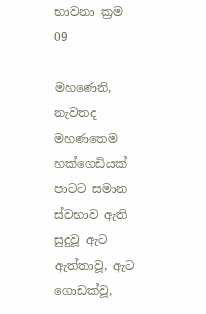භාවනා ක්‍රම 09

මහණෙනි, නැවතද මහණතෙම හක්ගෙඩියක් පාටට සමාන ස්වභාව ඇති සුදුවූ ඇට ඇත්තාවූ, ඇට ගොඩක්වූ,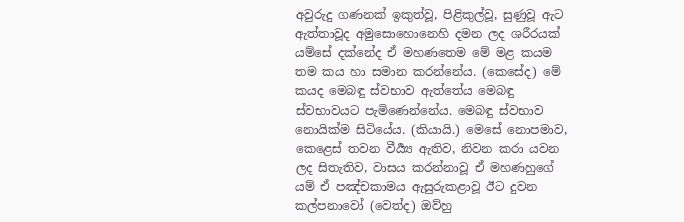අවුරුදු ගණනක් ඉකුත්වූ, පිළිකුල්වූ, සුණුවූ ඇට ඇත්තාවූද අමුසොහොනෙහි දමන ලද ශරීරයක් යම්සේ දක්නේද ඒ මහණතෙම මේ මළ කයම තම කය හා සමාන කරන්නේය. (කෙසේද) මේ කයද මෙබඳු ස්වභාව ඇත්තේය මෙබඳු ස්වභාවයට පැමිණෙන්නේය. මෙබඳු ස්වභාව නොයික්ම සිටියේය. (කියායි.) මෙසේ නොපමාව, කෙළෙස් තවන වීර්‍ය්‍ය ඇතිව, නිවන කරා යවන ලද සිතැතිව, වාසය කරන්නාවූ ඒ මහණහුගේ යම් ඒ පඤ්චකාමය ඇසුරුකළාවූ ඊට දුවන කල්පනාවෝ (වෙත්ද) ඔව්හු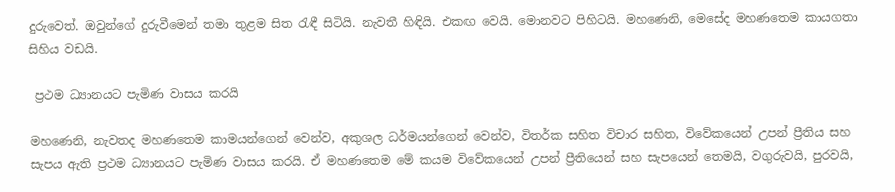දුරුවෙත්. ඔවුන්ගේ දුරුවීමෙන් තමා තුළම සිත රැඳී සිටියි. නැවතී හිඳියි. එකඟ වෙයි. මොනවට පිහිටයි. මහණෙනි, මෙසේද මහණතෙම කායගතා සිහිය වඩයි.

 ප්‍රථම ධ්‍යානයට පැමිණ වාසය කරයි

මහණෙනි, නැවතද මහණතෙම කාමයන්ගෙන් වෙන්ව, අකුශල ධර්මයන්ගෙන් වෙන්ව, විතර්ක සහිත විචාර සහිත, විවේකයෙන් උපන් ප්‍රීතිය සහ සැපය ඇති ප්‍රථම ධ්‍යානයට පැමිණ වාසය කරයි. ඒ මහණතෙම මේ කයම විවේකයෙන් උපන් ප්‍රීතියෙන් සහ සැපයෙන් තෙමයි, වගුරුවයි, පුරවයි,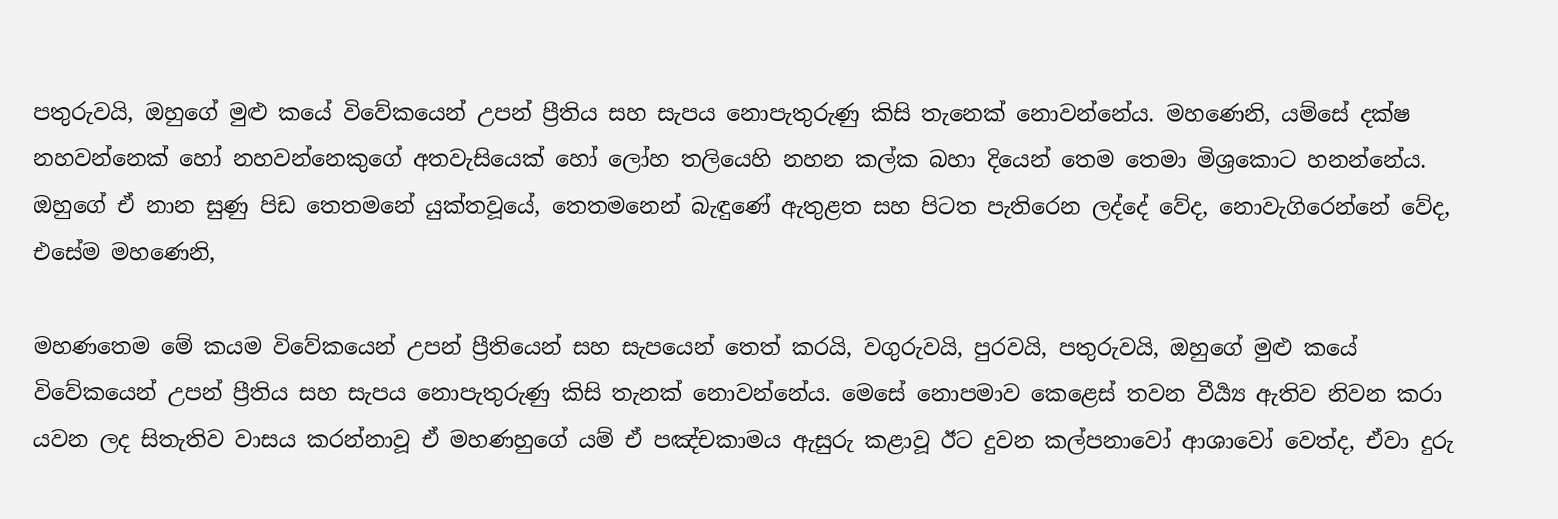පතුරුවයි, ඔහුගේ මුළු කයේ විවේකයෙන් උපන් ප්‍රීතිය සහ සැපය නොපැතුරුණු කිසි තැනෙක් නොවන්නේය. මහණෙනි, යම්සේ දක්ෂ නහවන්නෙක් හෝ නහවන්නෙකුගේ අතවැසියෙක් හෝ ලෝහ තලියෙහි නහන කල්ක බහා දියෙන් තෙම තෙමා මිශ්‍රකොට හනන්නේය. ඔහුගේ ඒ නාන සුණු පිඩ තෙතමනේ යුක්තවූයේ, තෙතමනෙන් බැඳුණේ ඇතුළත සහ පිටත පැතිරෙන ලද්දේ වේද, නොවැගිරෙන්නේ වේද, එසේම මහණෙනි,

මහණතෙම මේ කයම විවේකයෙන් උපන් ප්‍රීතියෙන් සහ සැපයෙන් තෙත් කරයි, වගුරුවයි, පුරවයි, පතුරුවයි, ඔහුගේ මුළු කයේ විවේකයෙන් උපන් ප්‍රීතිය සහ සැපය නොපැතුරුණු කිසි තැනක් නොවන්නේය. මෙසේ නොපමාව කෙළෙස් තවන වීර්‍ය්‍ය ඇතිව නිවන කරා යවන ලද සිතැතිව වාසය කරන්නාවූ ඒ මහණහුගේ යම් ඒ පඤ්චකාමය ඇසුරු කළාවූ ඊට දුවන කල්පනාවෝ ආශාවෝ වෙත්ද, ඒවා දුරු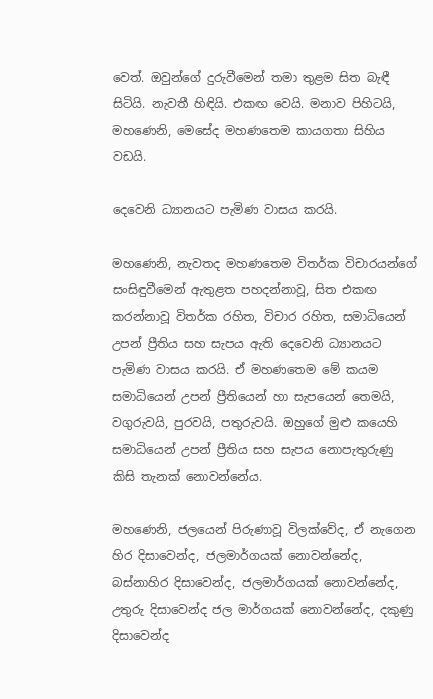වෙත්. ඔවුන්ගේ දුරුවීමෙන් තමා තුළම සිත බැඳී සිටියි. නැවතී හිඳියි. එකඟ වෙයි. මනාව පිහිටයි, මහණෙනි, මෙසේද මහණතෙම කායගතා සිහිය වඩයි.

දෙවෙනි ධ්‍යානයට පැමිණ වාසය කරයි.

මහණෙනි, නැවතද මහණතෙම විතර්ක විචාරයන්ගේ සංසිඳුවීමෙන් ඇතුළත පහදන්නාවූ, සිත එකඟ කරන්නාවූ විතර්ක රහිත, විචාර රහිත, සමාධියෙන් උපන් ප්‍රීතිය සහ සැපය ඇති දෙවෙනි ධ්‍යානයට පැමිණ වාසය කරයි. ඒ මහණතෙම මේ කයම සමාධියෙන් උපන් ප්‍රීතියෙන් හා සැපයෙන් තෙමයි, වගුරුවයි, පුරවයි, පතුරුවයි. ඔහුගේ මුළු කයෙහි සමාධියෙන් උපන් ප්‍රීතිය සහ සැපය නොපැතුරුණු කිසි තැනක් නොවන්නේය.

මහණෙනි, ජලයෙන් පිරුණාවූ විලක්වේද, ඒ නැගෙන හිර දිසාවෙන්ද, ජලමාර්ගයක් නොවන්නේද, බස්නාහිර දිසාවෙන්ද, ජලමාර්ගයක් නොවන්නේද, උතුරු දිසාවෙන්ද ජල මාර්ගයක් නොවන්නේද, දකුණු දිසාවෙන්ද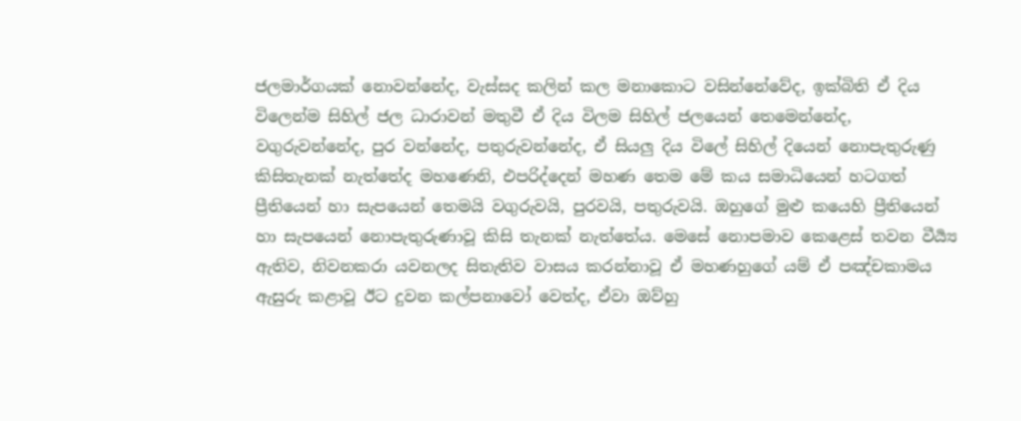ජලමාර්ගයක් නොවන්නේද, වැස්සද කලින් කල මනාකොට වසින්නේවේද, ඉක්බිති ඒ දිය විලෙන්ම සිහිල් ජල ධාරාවන් මතුවී ඒ දිය විලම සිහිල් ජලයෙන් තෙමෙන්නේද, වගුරුවන්නේද, පුර වන්නේද, පතුරුවන්නේද, ඒ සියලු දිය විලේ සිහිල් දියෙන් නොපැතුරුණු කිසිතැනක් නැත්තේද මහණෙනි, එපරිද්දෙන් මහණ තෙම මේ කය සමාධියෙන් හටගත් ප්‍රීතියෙන් හා සැපයෙන් තෙමයි වගුරුවයි, පුරවයි, පතුරුවයි. ඔහුගේ මුළු කයෙහි ප්‍රීතියෙන් හා සැපයෙන් නොපැතුරුණාවූ කිසි තැනක් නැත්තේය. මෙසේ නොපමාව කෙළෙස් තවන වීර්‍ය්‍ය ඇතිව, නිවනකරා යවනලද සිතැතිව වාසය කරන්නාවූ ඒ මහණහුගේ යම් ඒ පඤ්චකාමය ඇසුරු කළාවූ ඊට දුවන කල්පනාවෝ වෙත්ද, ඒවා ඔව්හු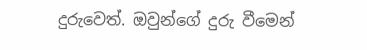දුරුවෙත්. ඔවුන්ගේ දුරු වීමෙන්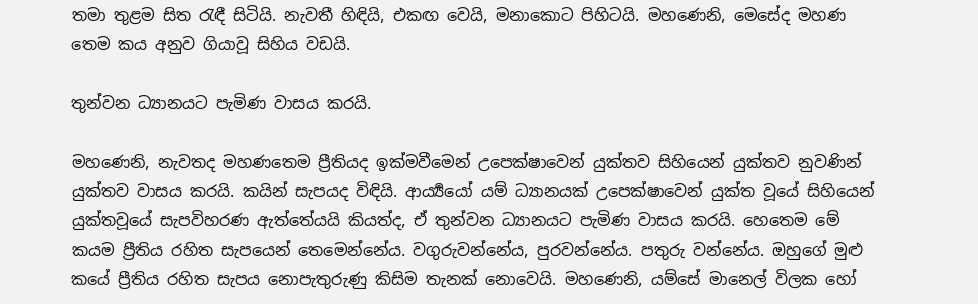තමා තුළම සිත රැඳී සිටියි. නැවතී හිඳියි, එකඟ වෙයි, මනාකොට පිහිටයි. මහණෙනි, මෙසේද මහණ තෙම කය අනුව ගියාවූ සිහිය වඩයි.

තුන්වන ධ්‍යානයට පැමිණ වාසය කරයි.

මහණෙනි, නැවතද මහණතෙම ප්‍රීතියද ඉක්මවීමෙන් උපෙක්ෂාවෙන් යුක්තව සිහියෙන් යුක්තව නුවණින් යුක්තව වාසය කරයි. කයින් සැපයද විඳියි. ආර්‍ය්‍යයෝ යම් ධ්‍යානයක් උපෙක්ෂාවෙන් යුක්ත වූයේ සිහියෙන් යුක්තවූයේ සැපවිහරණ ඇත්තේයයි කියත්ද, ඒ තුන්වන ධ්‍යානයට පැමිණ වාසය කරයි. හෙතෙම මේ කයම ප්‍රීතිය රහිත සැපයෙන් තෙමෙන්නේය. වගුරුවන්නේය, පුරවන්නේය. පතුරු වන්නේය. ඔහුගේ මුළු කයේ ප්‍රීතිය රහිත සැපය නොපැතුරුණු කිසිම තැනක් නොවෙයි. මහණෙනි, යම්සේ මානෙල් විලක හෝ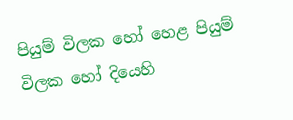පියුම් විලක හෝ හෙළ පියුම් විලක හෝ දියෙහි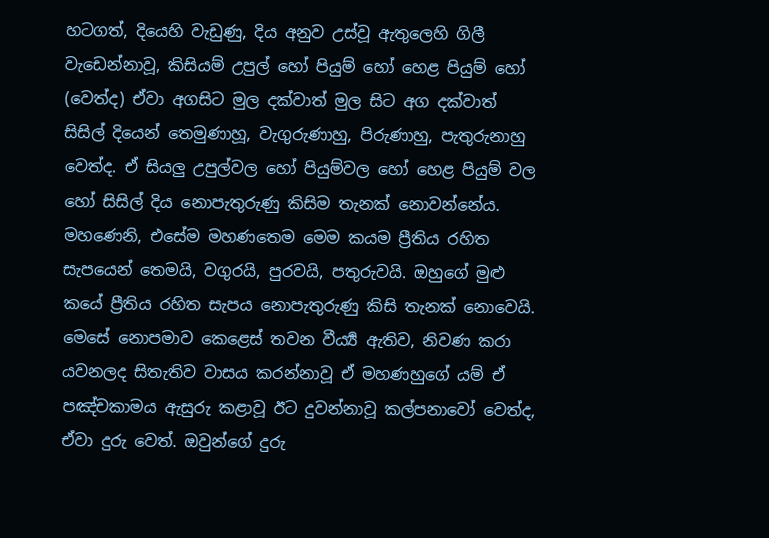හටගත්, දියෙහි වැඩුණු, දිය අනුව උස්වූ ඇතුලෙහි ගිලී වැඩෙන්නාවූ, කිසියම් උපුල් හෝ පියුම් හෝ හෙළ පියුම් හෝ (වෙත්ද) ඒවා අගසිට මුල දක්වාත් මුල සිට අග දක්වාත් සිසිල් දියෙන් තෙමුණාහූ, වැගුරුණාහු, පිරුණාහු, පැතුරුනාහු වෙත්ද. ඒ සියලු උපුල්වල හෝ පියුම්වල හෝ හෙළ පියුම් වල හෝ සිසිල් දිය නොපැතුරුණු කිසිම තැනක් නොවන්නේය. මහණෙනි, එසේම මහණතෙම මෙම කයම ප්‍රීතිය රහිත සැපයෙන් තෙමයි, වගුරයි, පුරවයි, පතුරුවයි. ඔහුගේ මුළු කයේ ප්‍රීතිය රහිත සැපය නොපැතුරුණු කිසි තැනක් නොවෙයි. මෙසේ නොපමාව කෙළෙස් තවන වීර්‍ය්‍ය ඇතිව, නිවණ කරා යවනලද සිතැතිව වාසය කරන්නාවූ ඒ මහණහුගේ යම් ඒ පඤ්චකාමය ඇසුරු කළාවූ ඊට දුවන්නාවූ කල්පනාවෝ වෙත්ද, ඒවා දුරු වෙත්. ඔවුන්ගේ දුරු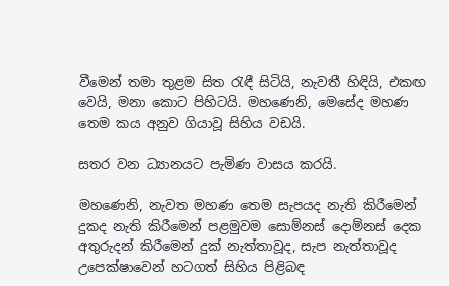වීමෙන් තමා තුළම සිත රැඳී සිටියි, නැවතී හිඳියි, එකඟ වෙයි, මනා කොට පිහිටයි. මහණෙනි, මෙසේද මහණ තෙම කය අනුව ගියාවූ සිහිය වඩයි.

සතර වන ධ්‍යානයට පැමිණ වාසය කරයි.

මහණෙනි, නැවත මහණ තෙම සැපයද නැති කිරීමෙන් දුකද නැති කිරීමෙන් පළමුවම සොම්නස් දොම්නස් දෙක අතුරුදන් කිරීමෙන් දුක් නැත්තාවූද, සැප නැත්තාවූද උපෙක්ෂාවෙන් හටගත් සිහිය පිළිබඳ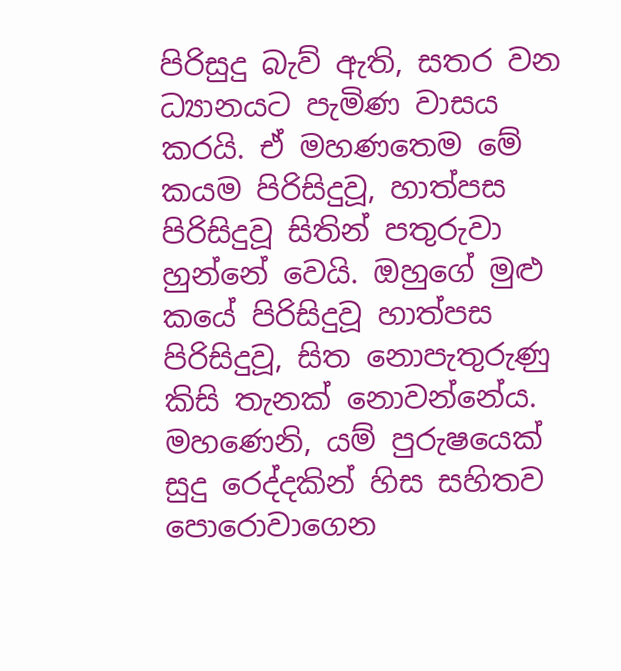පිරිසුදු බැව් ඇති, සතර වන ධ්‍යානයට පැමිණ වාසය කරයි. ඒ මහණතෙම මේ කයම පිරිසිදුවූ, හාත්පස පිරිසිදුවූ සිතින් පතුරුවා හුන්නේ වෙයි. ඔහුගේ මුළු කයේ පිරිසිදුවූ හාත්පස පිරිසිදුවූ, සිත නොපැතුරුණු කිසි තැනක් නොවන්නේය. මහණෙනි, යම් පුරුෂයෙක් සුදු රෙද්දකින් හිස සහිතව පොරොවාගෙන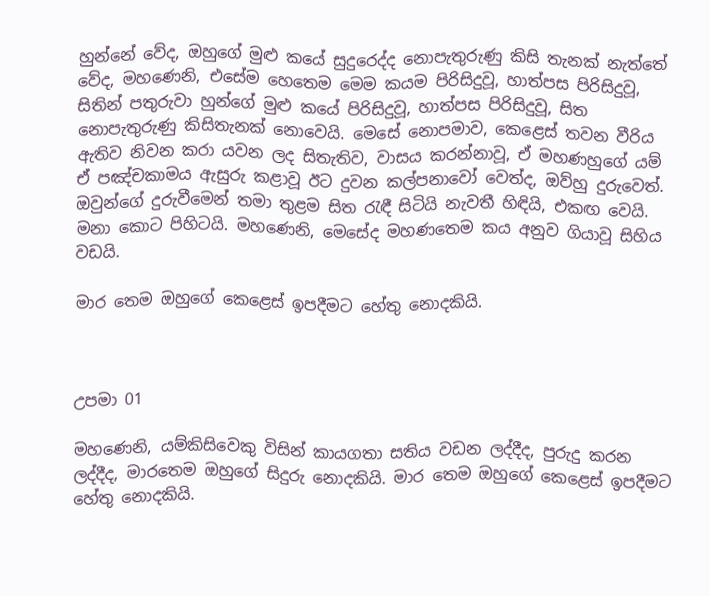හුන්නේ වේද, ඔහුගේ මුළු කයේ සුදුරෙද්ද නොපැතුරුණු කිසි තැනක් නැත්තේ වේද, මහණෙනි, එසේම හෙතෙම මෙම කයම පිරිසිදුවූ, හාත්පස පිරිසිදුවූ, සිතින් පතුරුවා හුන්ගේ මුළු කයේ පිරිසිදුවූ, හාත්පස පිරිසිදුවූ, සිත නොපැතුරුණු කිසිතැනක් නොවෙයි. මෙසේ නොපමාව, කෙළෙස් තවන වීරිය ඇතිව නිවන කරා යවන ලද සිතැතිව, වාසය කරන්නාවූ, ඒ මහණහුගේ යම් ඒ පඤ්චකාමය ඇසුරු කළාවූ ඊට දුවන කල්පනාවෝ වෙත්ද, ඔව්හු දුරුවෙත්. ඔවුන්ගේ දුරුවීමෙන් තමා තුළම සිත රැඳී සිටියි නැවතී හිඳියි, එකඟ වෙයි. මනා කොට පිහිටයි. මහණෙනි, මෙසේද මහණතෙම කය අනුව ගියාවූ සිහිය වඩයි.

මාර තෙම ඔහුගේ කෙළෙස් ඉපදීමට හේතු නොදකියි.



උපමා 01

මහණෙනි, යම්කිසිවෙකු විසින් කායගතා සතිය වඩන ලද්දීද, පුරුදු කරන ලද්දීද, මාරතෙම ඔහුගේ සිදුරු නොදකියි. මාර තෙම ඔහුගේ කෙළෙස් ඉපදීමට හේතු නොදකියි.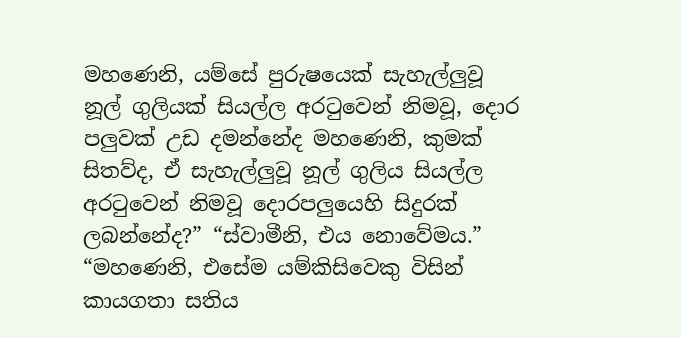මහණෙනි, යම්සේ පුරුෂයෙක් සැහැල්ලුවූ නූල් ගුලියක් සියල්ල අරටුවෙන් නිමවූ, දොර පලුවක් උඩ දමන්නේද මහණෙනි, කුමක් සිතව්ද, ඒ සැහැල්ලුවූ නූල් ගුලිය සියල්ල අරටුවෙන් නිමවූ දොරපලුයෙහි සිදුරක් ලබන්නේද?” “ස්වාමීනි, එය නොවේමය.” “මහණෙනි, එසේම යම්කිසිවෙකු විසින් කායගතා සතිය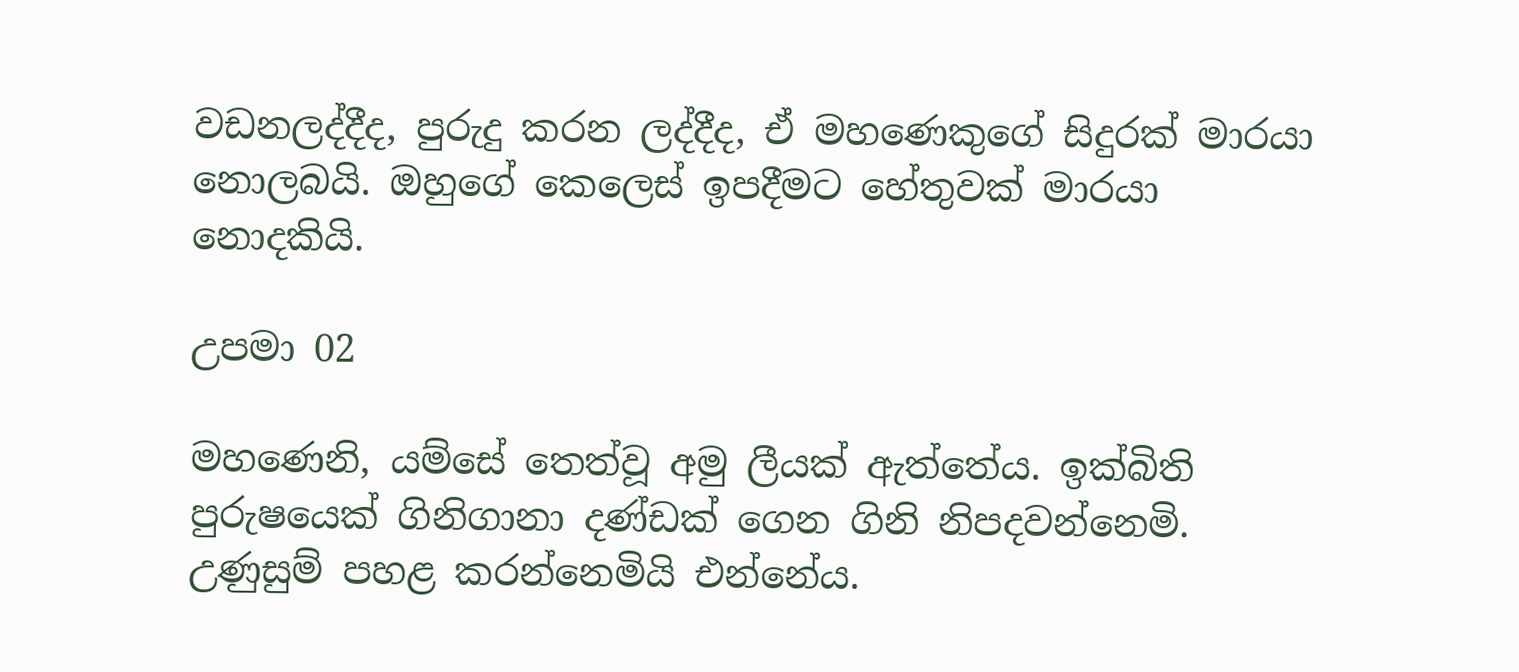වඩනලද්දීද, පුරුදු කරන ලද්දීද, ඒ මහණෙකුගේ සිදුරක් මාරයා නොලබයි. ඔහුගේ කෙලෙස් ඉපදීමට හේතුවක් මාරයා නොදකියි.

උපමා 02

මහණෙනි, යම්සේ තෙත්වූ අමු ලීයක් ඇත්තේය. ඉක්බිති පුරුෂයෙක් ගිනිගානා දණ්ඩක් ගෙන ගිනි නිපදවන්නෙමි. උණුසුම් පහළ කරන්නෙමියි එන්නේය.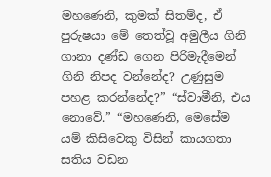මහණෙනි, කුමක් සිතම්ද, ඒ පුරුෂයා මේ තෙත්වූ අමුලීය ගිනි ගානා දණ්ඩ ගෙන පිරිමැදීමෙන් ගිනි නිපද වන්නේද? උණුසුම පහළ කරන්නේද?” “ස්වාමීනි, එය නොවේ.” “මහණෙනි, මෙසේම යම් කිසිවෙකු විසින් කායගතා සතිය වඩන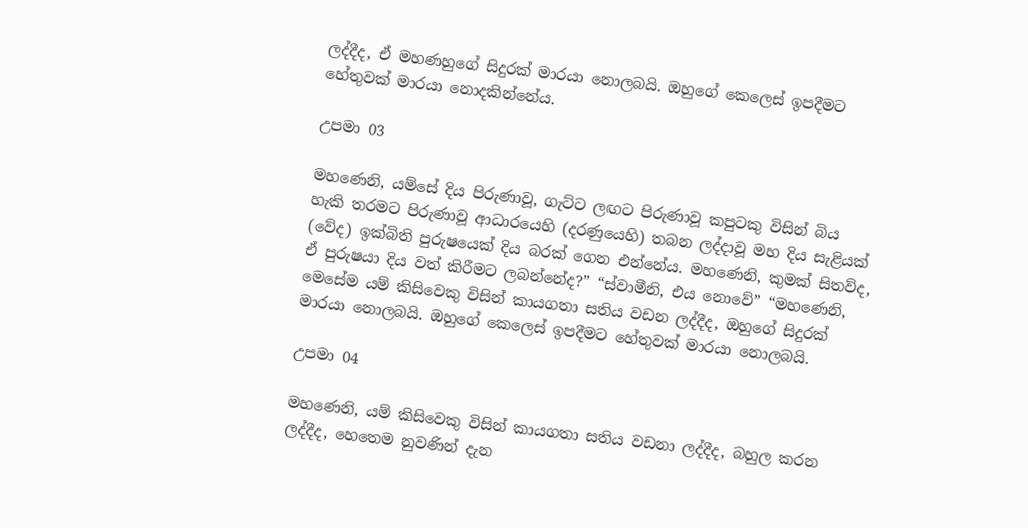ලද්දීද, ඒ මහණහුගේ සිදුරක් මාරයා නොලබයි. ඔහුගේ කෙලෙස් ඉපදීමට හේතුවක් මාරයා නොදකින්නේය.

උපමා 03

මහණෙනි, යම්සේ දිය පිරුණාවූ, ගැට්ට ලඟට පිරුණාවූ කපුටකු විසින් බිය හැකි තරමට පිරුණාවූ ආධාරයෙහි (දරණුයෙහි) තබන ලද්දාවූ මහ දිය සැළියක් (වේද) ඉක්බිති පුරුෂයෙක් දිය බරක් ගෙන එන්නේය. මහණෙනි, කුමක් සිතව්ද, ඒ පුරුෂයා දිය වත් කිරීමට ලබන්නේද?” “ස්වාමීනි, එය නොවේ” “මහණෙනි, මෙසේම යම් කිසිවෙකු විසින් කායගතා සතිය වඩන ලද්දීද, ඔහුගේ සිදුරක් මාරයා නොලබයි. ඔහුගේ කෙලෙස් ඉපදීමට හේතුවක් මාරයා නොලබයි.

උපමා 04

මහණෙනි, යම් කිසිවෙකු විසින් කායගතා සතිය වඩනා ලද්දීද, බහුල කරන ලද්දීද, හෙතෙම නුවණින් දැන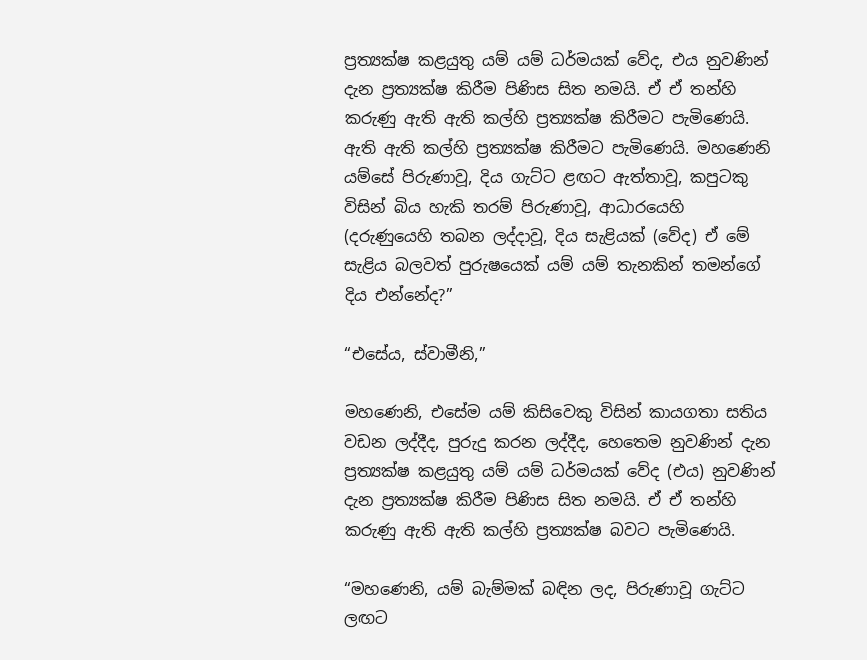ප්‍රත්‍යක්ෂ කළයුතු යම් යම් ධර්මයක් වේද, එය නුවණින් දැන ප්‍රත්‍යක්ෂ කිරීම පිණිස සිත නමයි. ඒ ඒ තන්හි කරුණු ඇති ඇති කල්හි ප්‍රත්‍යක්ෂ කිරීමට පැමිණෙයි. ඇති ඇති කල්හි ප්‍රත්‍යක්ෂ කිරීමට පැමිණෙයි. මහණෙනි යම්සේ පිරුණාවූ, දිය ගැට්ට ළඟට ඇත්තාවූ, කපුටකු විසින් බිය හැකි තරම් පිරුණාවූ, ආධාරයෙහි (දරුණුයෙහි තබන ලද්දාවූ, දිය සැළියක් (වේද) ඒ මේ සැළිය බලවත් පුරුෂයෙක් යම් යම් තැනකින් තමන්ගේ දිය එන්නේද?”

“එසේය, ස්වාමීනි,”

මහණෙනි, එසේම යම් කිසිවෙකු විසින් කායගතා සතිය වඩන ලද්දීද, පුරුදු කරන ලද්දීද, හෙතෙම නුවණින් දැන ප්‍රත්‍යක්ෂ කළයුතු යම් යම් ධර්මයක් වේද (එය) නුවණින් දැන ප්‍රත්‍යක්ෂ කිරීම පිණිස සිත නමයි. ඒ ඒ තන්හි කරුණු ඇති ඇති කල්හි ප්‍රත්‍යක්ෂ බවට පැමිණෙයි.

“මහණෙනි, යම් බැම්මක් බඳින ලද, පිරුණාවූ ගැට්ට ලඟට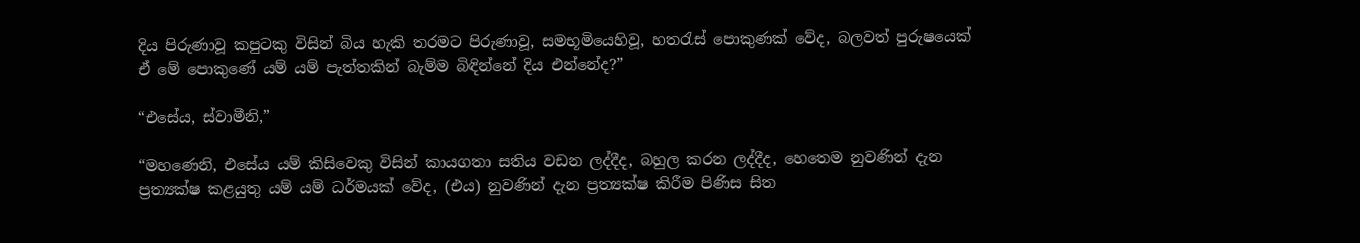දිය පිරුණාවූ කපුටකු විසින් බිය හැකි තරමට පිරුණාවූ, සමභූමියෙහිවූ, හතරැස් පොකුණක් වේද, බලවත් පුරුෂයෙක් ඒ මේ පොකුණේ යම් යම් පැත්තකින් බැම්ම බිඳින්නේ දිය එන්නේද?”

“එසේය, ස්වාමීනි,”

“මහණෙනි, එසේය යම් කිසිවෙකු විසින් කායගතා සතිය වඩන ලද්දීද, බහුල කරන ලද්දීද, හෙතෙම නුවණින් දැන ප්‍රත්‍යක්ෂ කළයුතු යම් යම් ධර්මයක් වේද, (එය) නුවණින් දැන ප්‍රත්‍යක්ෂ කිරීම පිණිස සිත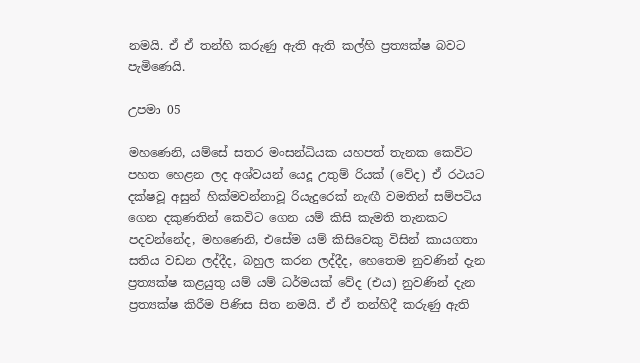නමයි. ඒ ඒ තන්හි කරුණු ඇති ඇති කල්හි ප්‍රත්‍යක්ෂ බවට පැමිණෙයි.

උපමා 05

මහණෙනි, යම්සේ සතර මංසන්ධියක යහපත් තැනක කෙවිට පහත හෙළන ලද අශ්වයන් යෙදූ උතුම් රියක් (වේද) ඒ රථයට දක්ෂවූ අසුන් හික්මවන්නාවූ රියැදුරෙක් නැඟී වමතින් සම්පටිය ගෙන දකුණතින් කෙවිට ගෙන යම් කිසි කැමති තැනකට පදවන්නේද, මහණෙනි, එසේම යම් කිසිවෙකු විසින් කායගතා සතිය වඩන ලද්දීද, බහුල කරන ලද්දීද, හෙතෙම නුවණින් දැන ප්‍රත්‍යක්ෂ කළයුතු යම් යම් ධර්මයක් වේද (එය) නුවණින් දැන ප්‍රත්‍යක්ෂ කිරීම පිණිස සිත නමයි. ඒ ඒ තන්හිදී කරුණු ඇති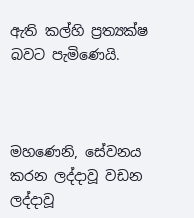ඇති කල්හි ප්‍රත්‍යක්ෂ බවට පැමිණෙයි.



මහණෙනි, සේවනය කරන ලද්දාවූ වඩන ලද්දාවූ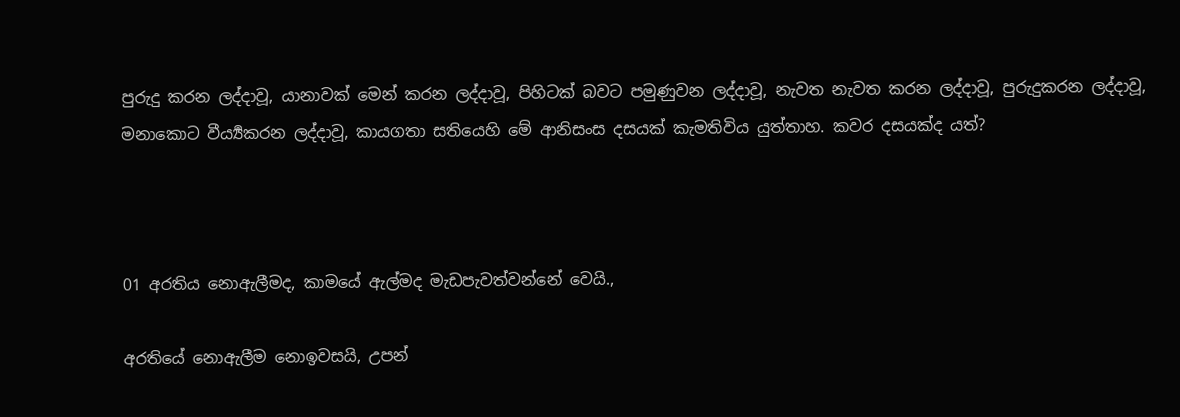පුරුදු කරන ලද්දාවූ, යානාවක් මෙන් කරන ලද්දාවූ, පිහිටක් බවට පමුණුවන ලද්දාවූ, නැවත නැවත කරන ලද්දාවූ, පුරුදුකරන ලද්දාවූ, මනාකොට වීර්‍ය්‍යකරන ලද්දාවූ, කායගතා සතියෙහි මේ ආනිසංස දසයක් කැමතිවිය යුත්තාහ. කවර දසයක්ද යත්?



01 අරතිය නොඇලීමද, කාමයේ ඇල්මද මැඩපැවත්වන්නේ වෙයි.,

අරතියේ නොඇලීම නොඉවසයි, උපන්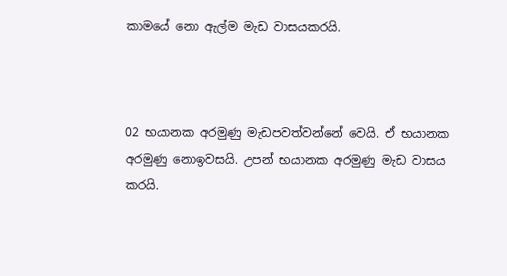කාමයේ නො ඇල්ම මැඩ වාසයකරයි.



02 භයානක අරමුණු මැඩපවත්වන්නේ වෙයි. ඒ භයානක අරමුණු නොඉවසයි. උපන් භයානක අරමුණු මැඩ වාසය කරයි.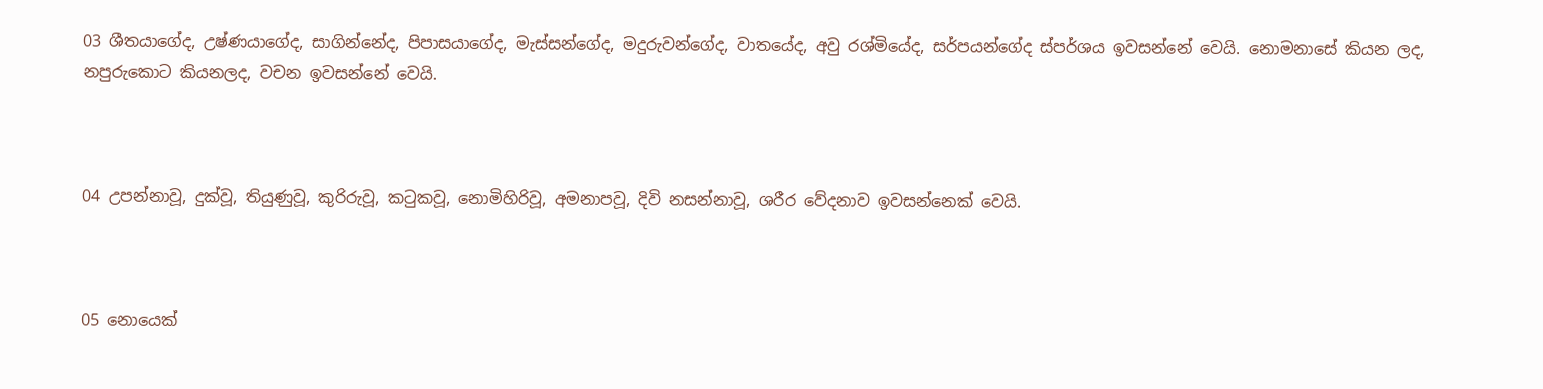03 ශීතයාගේද, උෂ්ණයාගේද, සාගින්නේද, පිපාසයාගේද, මැස්සන්ගේද, මදුරුවන්ගේද, වාතයේද, අවු රශ්මියේද, සර්පයන්ගේද ස්පර්ශය ඉවසන්නේ වෙයි. නොමනාසේ කියන ලද, නපුරුකොට කියනලද, වචන ඉවසන්නේ වෙයි.



04 උපන්නාවූ, දුක්වූ, තියුණුවූ, කුරිරුවූ, කටුකවූ, නොමිහිරිවූ, අමනාපවූ, දිවි නසන්නාවූ, ශරීර වේදනාව ඉවසන්නෙක් වෙයි.



05 නොයෙක්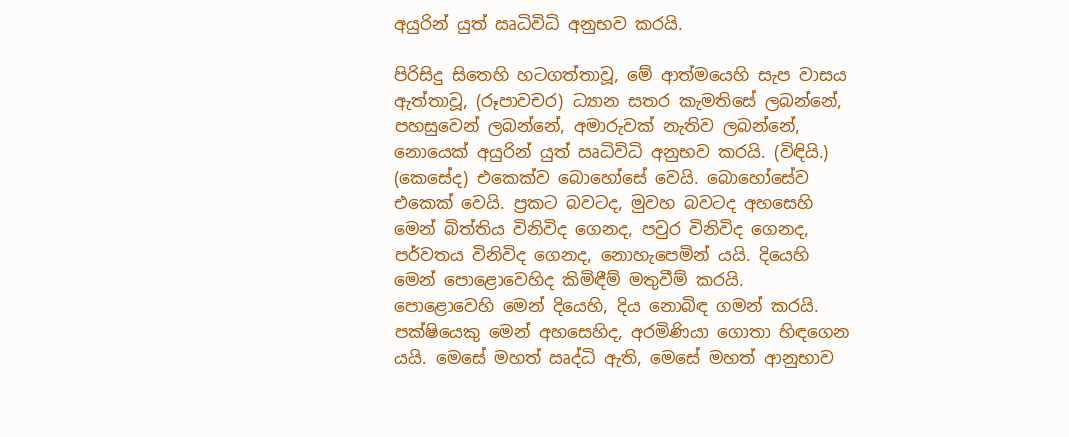අයුරින් යුත් ඍධිවිධි අනුභව කරයි.

පිරිසිදු සිතෙහි හටගත්තාවූ, මේ ආත්මයෙහි සැප වාසය ඇත්තාවූ, (රූපාවචර) ධ්‍යාන සතර කැමතිසේ ලබන්නේ, පහසුවෙන් ලබන්නේ, අමාරුවක් නැතිව ලබන්නේ, නොයෙක් අයුරින් යුත් ඍධිවිධි අනුභව කරයි. (විඳියි.) (කෙසේද) එකෙක්ව බොහෝසේ වෙයි. බොහෝසේව එකෙක් වෙයි. ප්‍රකට බවටද, මුවහ බවටද අහසෙහි මෙන් බිත්තිය විනිවිද ගෙනද, පවුර විනිවිද ගෙනද, පර්වතය විනිවිද ගෙනද, නොහැපෙමින් යයි. දියෙහි මෙන් පොළොවෙහිද කිමිඳීම් මතුවීම් කරයි. පොළොවෙහි මෙන් දියෙහි, දිය නොබිඳ ගමන් කරයි. පක්ෂියෙකු මෙන් අහසෙහිද, අරමිණියා ගොතා හිඳගෙන යයි. මෙසේ මහත් ඍද්ධි ඇති, මෙසේ මහත් ආනුභාව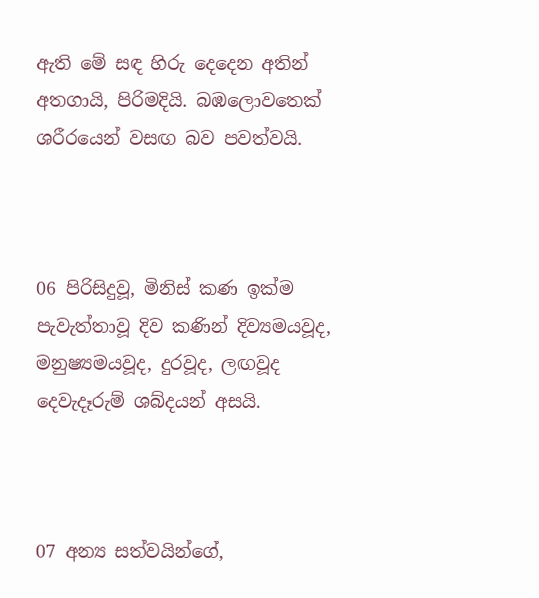ඇති මේ සඳ හිරු දෙදෙන අතින් අතගායි, පිරිමදියි. බඹලොවතෙක් ශරීරයෙන් වසඟ බව පවත්වයි.



06 පිරිසිදුවූ, මිනිස් කණ ඉක්ම පැවැත්තාවූ දිව කණින් දිව්‍යමයවූද, මනුෂ්‍යමයවූද, දුරවූද, ලඟවූද දෙවැදෑරුම් ශබ්දයන් අසයි.



07 අන්‍ය සත්වයින්ගේ,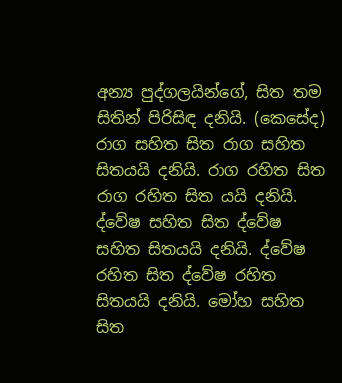අන්‍ය පුද්ගලයින්ගේ, සිත තම සිතින් පිරිසිඳ දනියි. (කෙසේද) රාග සහිත සිත රාග සහිත සිතයයි දනියි. රාග රහිත සිත රාග රහිත සිත යයි දනියි. ද්වේෂ සහිත සිත ද්වේෂ සහිත සිතයයි දනියි. ද්වේෂ රහිත සිත ද්වේෂ රහිත සිතයයි දනියි. මෝහ සහිත සිත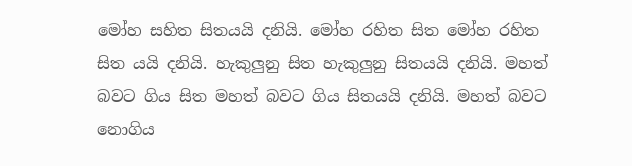මෝහ සහිත සිතයයි දනියි. මෝහ රහිත සිත මෝහ රහිත සිත යයි දනියි. හැකුලුනු සිත හැකුලුනු සිතයයි දනියි. මහත් බවට ගිය සිත මහත් බවට ගිය සිතයයි දනියි. මහත් බවට නොගිය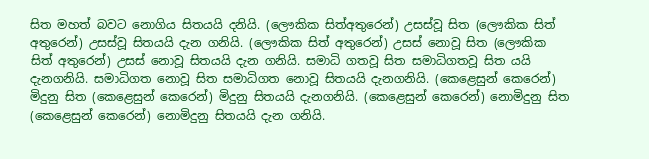සිත මහත් බවට නොගිය සිතයයි දනියි. (ලෞකික සිත්අතුරෙන්) උසස්වූ සිත (ලෞකික සිත් අතුරෙන්) උසස්වූ සිතයයි දැන ගනියි. (ලෞකික සිත් අතුරෙන්) උසස් නොවූ සිත (ලෞකික සිත් අතුරෙන්) උසස් නොවූ සිතයයි දැන ගනියි. සමාධි ගතවූ සිත සමාධිගතවූ සිත යයි දැනගනියි. සමාධිගත නොවූ සිත සමාධිගත නොවූ සිතයයි දැනගනියි. (කෙළෙසුන් කෙරෙන්) මිදුනු සිත (කෙළෙසුන් කෙරෙන්) මිදුනු සිතයයි දැනගනියි. (කෙළෙසුන් කෙරෙන්) නොමිදුනු සිත (කෙළෙසුන් කෙරෙන්) නොමිදුනු සිතයයි දැන ගනියි.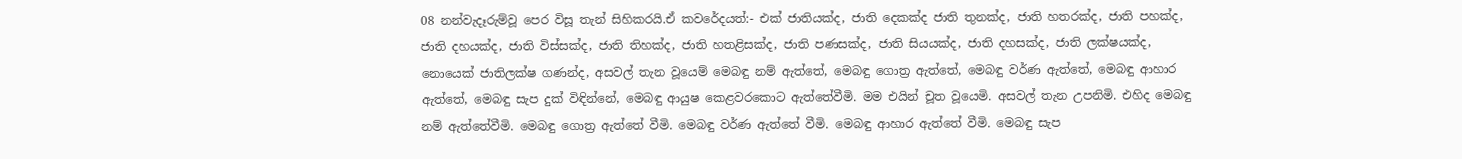08 නන්වැදෑරුම්වූ පෙර විසූ තැන් සිහිකරයි.ඒ කවරේදයත්:- එක් ජාතියක්ද, ජාති දෙකක්ද ජාති තුනක්ද, ජාති හතරක්ද, ජාති පහක්ද, ජාති දහයක්ද, ජාති විස්සක්ද, ජාති තිහක්ද, ජාති හතළිසක්ද, ජාති පණසක්ද, ජාති සියයක්ද, ජාති දහසක්ද, ජාති ලක්ෂයක්ද, නොයෙක් ජාතිලක්ෂ ගණන්ද, අසවල් තැන වූයෙම් මෙබඳු නම් ඇත්තේ, මෙබඳු ගොත්‍ර ඇත්තේ, මෙබඳු වර්ණ ඇත්තේ, මෙබඳු ආහාර ඇත්තේ, මෙබඳු සැප දුක් විඳින්නේ, මෙබඳු ආයුෂ කෙළවරකොට ඇත්තේවීමි. මම එයින් චූත වූයෙමි. අසවල් තැන උපනිමි. එහිද මෙබඳු නම් ඇත්තේවීමි. මෙබඳු ගොත්‍ර ඇත්තේ වීමි. මෙබඳු වර්ණ ඇත්තේ වීමි. මෙබඳු ආහාර ඇත්තේ වීමි. මෙබඳු සැප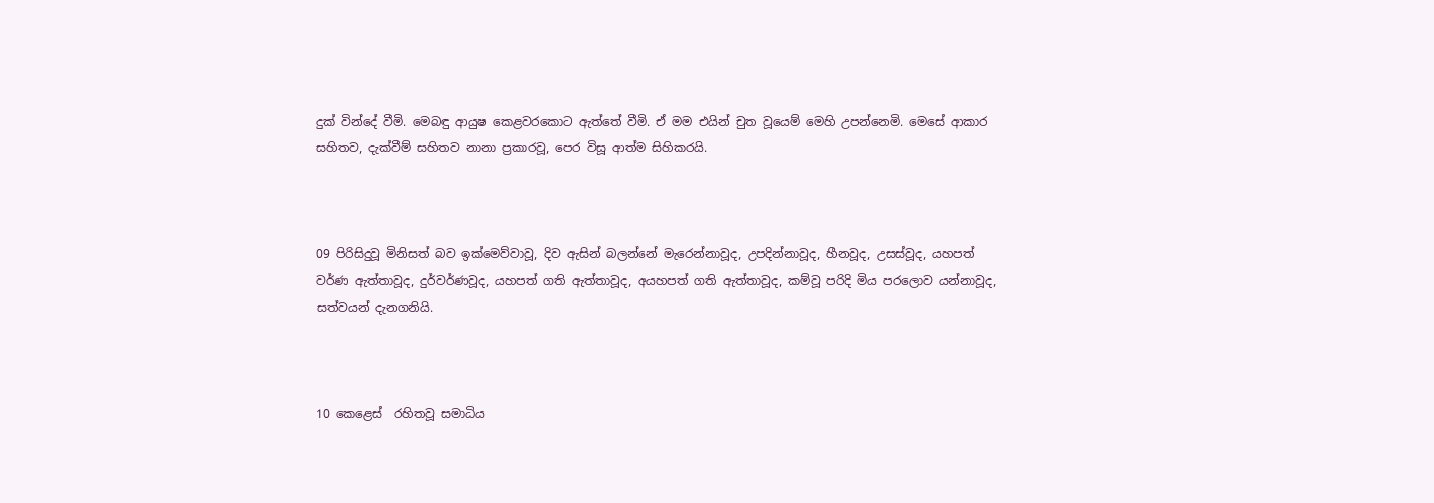දුක් වින්දේ වීමි. මෙබඳු ආයුෂ කෙළවරකොට ඇත්තේ වීමි. ඒ මම එයින් චුත වූයෙම් මෙහි උපන්නෙමි. මෙසේ ආකාර සහිතව, දැක්වීම් සහිතව නානා ප්‍රකාරවූ, පෙර විසූ ආත්ම සිහිකරයි.



09 පිරිසිදුවූ මිනිසත් බව ඉක්මෙව්වාවූ, දිව ඇසින් බලන්නේ මැරෙන්නාවූද, උපදින්නාවූද, හීනවූද, උසස්වූද, යහපත් වර්ණ ඇත්තාවූද, දුර්වර්ණවූද, යහපත් ගති ඇත්තාවූද, අයහපත් ගති ඇත්තාවූද, කම්වූ පරිදි මිය පරලොව යන්නාවූද, සත්වයන් දැනගනියි.



10 කෙළෙස්  රහිතවූ සමාධිය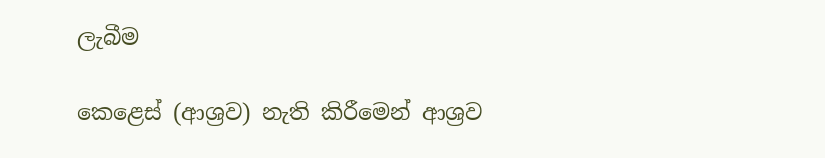ලැබීම

කෙළෙස් (ආශ්‍රව) නැති කිරීමෙන් ආශ්‍රව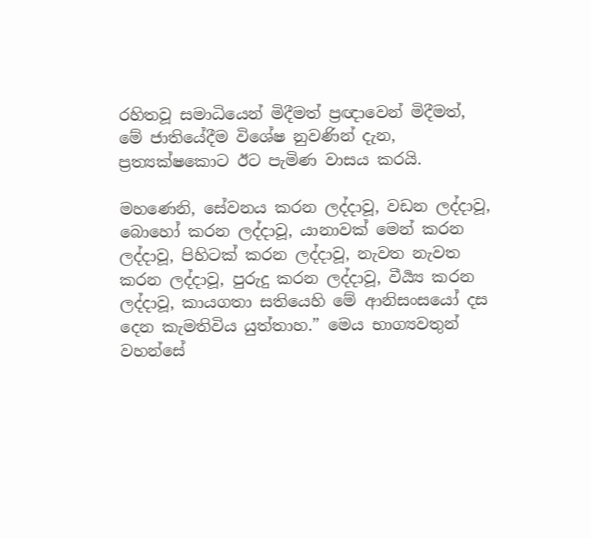රහිතවූ සමාධියෙන් මිදීමත් ප්‍රඥාවෙන් මිදීමත්, මේ ජාතියේදීම විශේෂ නුවණින් දැන, ප්‍රත්‍යක්ෂකොට ඊට පැමිණ වාසය කරයි.

මහණෙනි, සේවනය කරන ලද්දාවූ, වඩන ලද්දාවූ, බොහෝ කරන ලද්දාවූ, යානාවක් මෙන් කරන ලද්දාවූ, පිහිටක් කරන ලද්දාවූ, නැවත නැවත කරන ලද්දාවූ, පුරුදු කරන ලද්දාවූ, වීර්‍ය්‍ය කරන ලද්දාවූ, කායගතා සතියෙහි මේ ආනිසංසයෝ දස දෙන කැමතිවිය යුත්තාහ.” මෙය භාග්‍යවතුන් වහන්සේ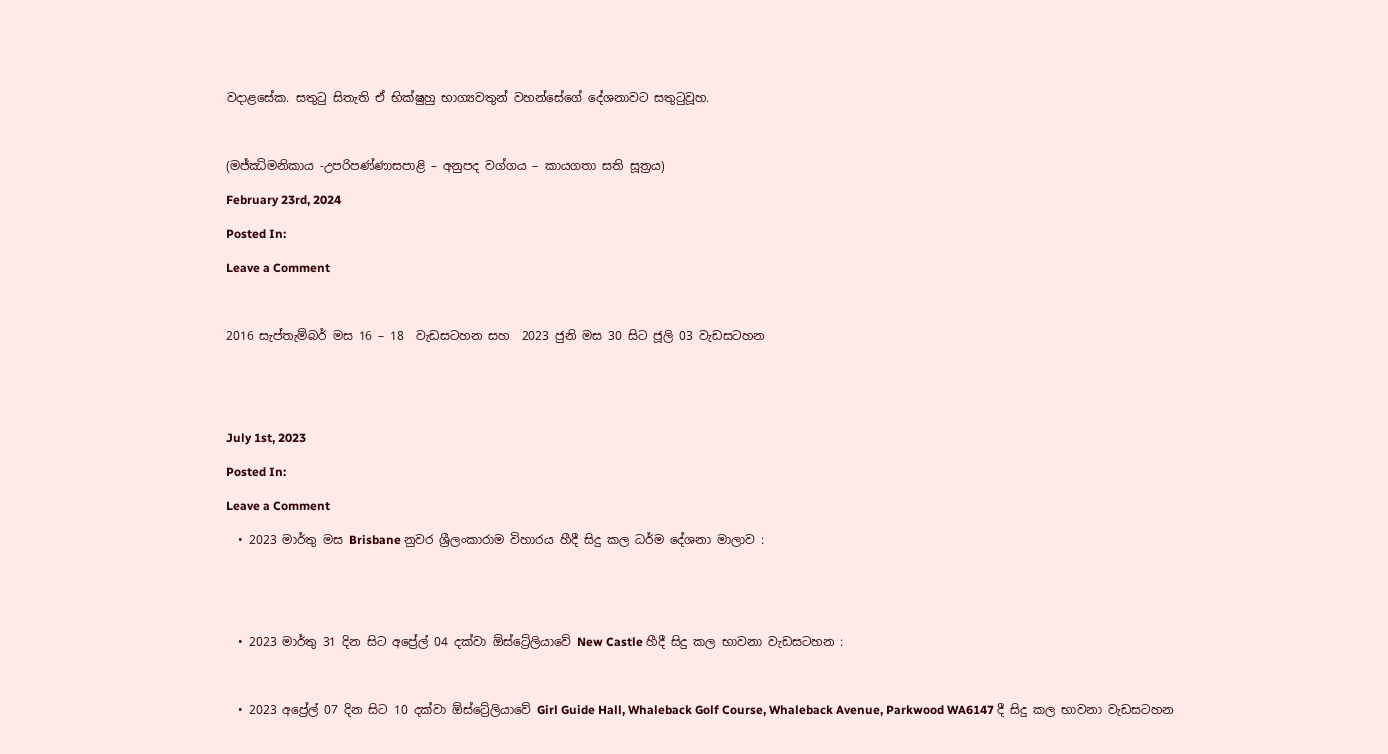වදාළසේක. සතුටු සිතැති ඒ භික්ෂුහු භාග්‍යවතුන් වහන්සේගේ දේශනාවට සතුටුවූහ.



(මජ්ඣිමනිකාය -උපරිපණ්ණාසපාළි – අනුපද වග්ගය – කායගතා සති සූත්‍රය)

February 23rd, 2024

Posted In:

Leave a Comment



2016 සැප්තැම්බර් මස 16 – 18  වැඩසටහන සහ  2023 ජුනි මස 30 සිට ජූලි 03 වැඩසටහන





July 1st, 2023

Posted In:

Leave a Comment

  • 2023 මාර්තු මස Brisbane නුවර ශ්‍රීලංකාරාම විහාරය හීදී සිදු කල ධර්ම දේශනා මාලාව :





  • 2023 මාර්තු 31 දින සිට අප්‍රේල් 04 දක්වා ඕස්ට්‍රේලියාවේ New Castle හීදී සිදු කල භාවනා වැඩසටහන :



  • 2023 අප්‍රේල් 07 දින සිට 10 දක්වා ඕස්ට්‍රේලියාවේ Girl Guide Hall, Whaleback Golf Course, Whaleback Avenue, Parkwood WA6147 දී සිදු කල භාවනා වැඩසටහන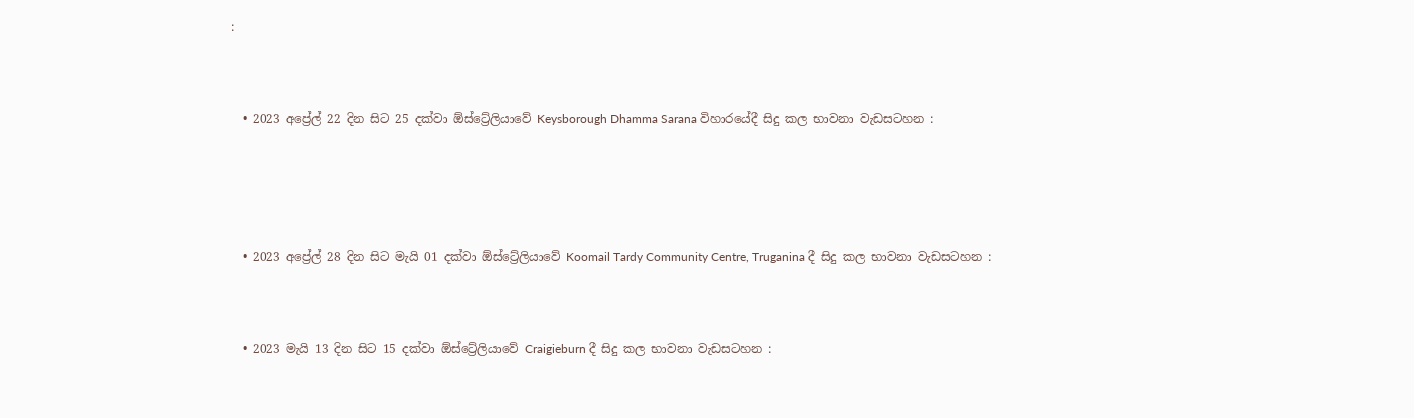:



  • 2023 අප්‍රේල් 22 දින සිට 25 දක්වා ඕස්ට්‍රේලියාවේ Keysborough Dhamma Sarana විහාරයේදී සිදු කල භාවනා වැඩසටහන :





  • 2023 අප්‍රේල් 28 දින සිට මැයි 01 දක්වා ඕස්ට්‍රේලියාවේ Koomail Tardy Community Centre, Truganina දී සිදු කල භාවනා වැඩසටහන :



  • 2023 මැයි 13 දින සිට 15 දක්වා ඕස්ට්‍රේලියාවේ Craigieburn දී සිදු කල භාවනා වැඩසටහන :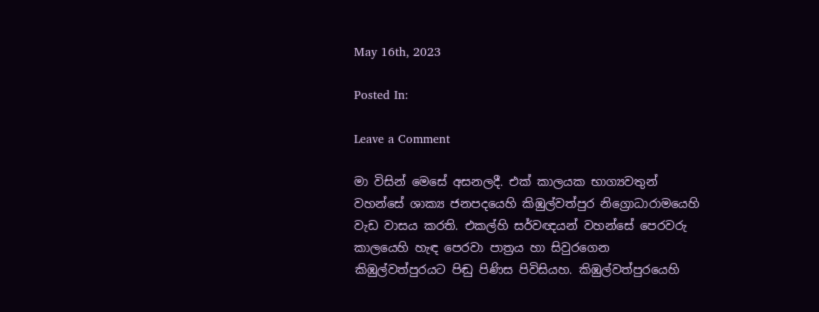May 16th, 2023

Posted In:

Leave a Comment

මා විසින් මෙසේ අසනලදී. එක් කාලයක භාග්‍යවතුන් වහන්සේ ශාක්‍ය ජනපදයෙහි කිඹුල්වත්පුර නිග්‍රොධාරාමයෙහි වැඩ වාසය කරති. එකල්හි සර්වඥයන් වහන්සේ පෙරවරු කාලයෙහි හැඳ පෙරවා පාත්‍රය හා සිවුරගෙන කිඹුල්වත්පුරයට පිඬු පිණිස පිවිසියහ. කිඹුල්වත්පුරයෙහි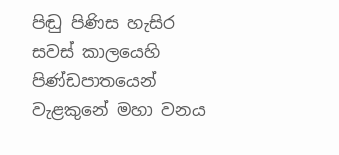පිඬු පිණිස හැසිර සවස් කාලයෙහි පිණ්ඩපාතයෙන් වැළකුනේ මහා වනය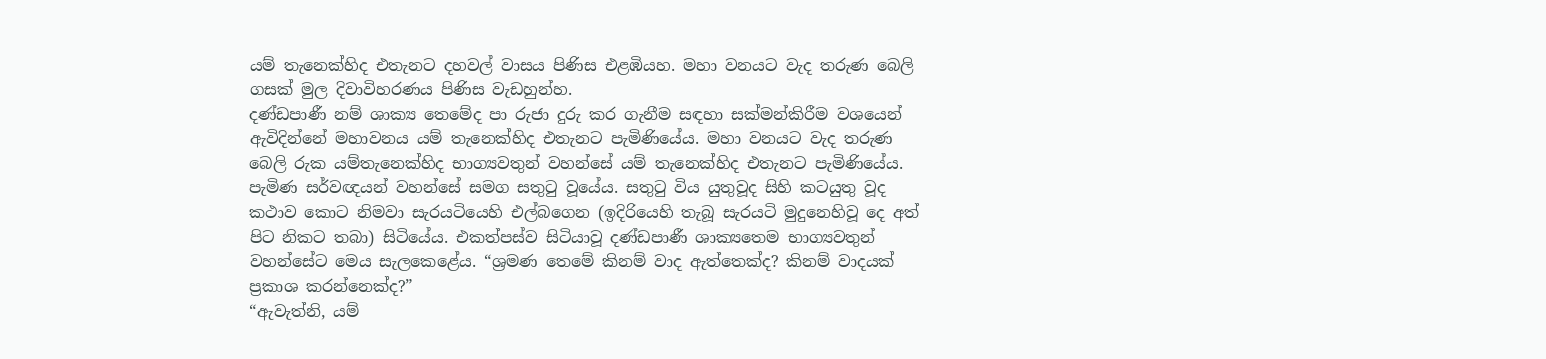යම් තැනෙක්හිද එතැනට දහවල් වාසය පිණිස එළඹියහ. මහා වනයට වැද තරුණ බෙලි ගසක් මුල දිවාවිහරණය පිණිස වැඩහුන්හ.
දණ්ඩපාණී නම් ශාක්‍ය තෙමේද පා රුජා දුරු කර ගැනීම සඳහා සක්මන්කිරීම වශයෙන් ඇවිදින්නේ මහාවනය යම් තැනෙක්හිද එතැනට පැමිණියේය. මහා වනයට වැද තරුණ බෙලි රුක යම්තැනෙක්හිද භාග්‍යවතුන් වහන්සේ යම් තැනෙක්හිද එතැනට පැමිණියේය. පැමිණ සර්වඥයන් වහන්සේ සමග සතුටු වූයේය. සතුටු විය යුතුවූද සිහි කටයුතු වූද කථාව කොට නිමවා සැරයටියෙහි එල්බගෙන (ඉදිරියෙහි තැබූ සැරයටි මුදුනෙහිවූ දෙ අත් පිට නිකට තබා) සිටියේය. එකත්පස්ව සිටියාවූ දණ්ඩපාණී ශාක්‍යතෙම භාග්‍යවතුන් වහන්සේට මෙය සැලකෙළේය. “ශ්‍රමණ තෙමේ කිනම් වාද ඇත්තෙක්ද? කිනම් වාදයක් ප්‍රකාශ කරන්නෙක්ද?”
“ඇවැත්නි, යම්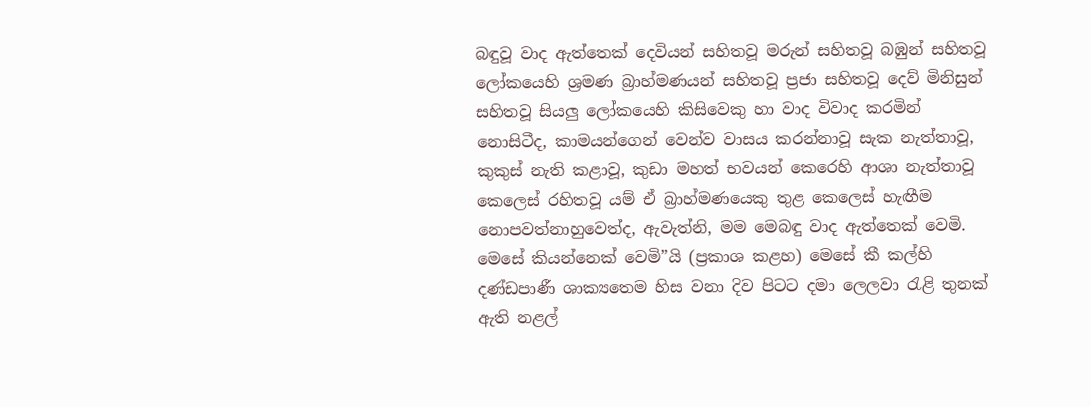බඳුවූ වාද ඇත්තෙක් දෙවියන් සහිතවූ මරුන් සහිතවූ බඹුන් සහිතවූ ලෝකයෙහි ශ්‍රමණ බ්‍රාහ්මණයන් සහිතවූ ප්‍රජා සහිතවූ දෙව් මිනිසුන් සහිතවූ සියලු ලෝකයෙහි කිසිවෙකු හා වාද විවාද කරමින් නොසිටීද, කාමයන්ගෙන් වෙන්ව වාසය කරන්නාවූ සැක නැත්තාවූ, කුකුස් නැති කළාවූ, කුඩා මහත් භවයන් කෙරෙහි ආශා නැත්තාවූ කෙලෙස් රහිතවූ යම් ඒ බ්‍රාහ්මණයෙකු තුළ කෙලෙස් හැඟීම නොපවත්නාහුවෙත්ද, ඇවැත්නි, මම මෙබඳු වාද ඇත්තෙක් වෙමි. මෙසේ කියන්නෙක් වෙමි”යි (ප්‍රකාශ කළහ) මෙසේ කී කල්හි දණ්ඩපාණී ශාක්‍යතෙම හිස වනා දිව පිටට දමා ලෙලවා රැළි තුනක් ඇති නළල්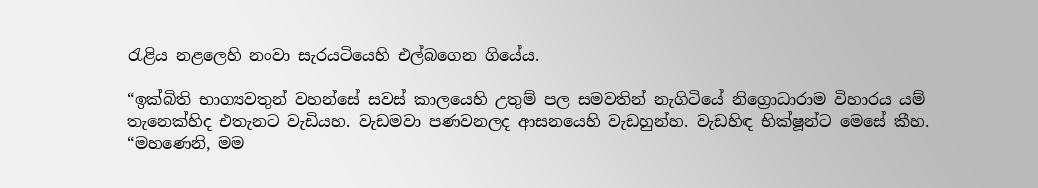රැළිය නළලෙහි නංවා සැරයටියෙහි එල්බගෙන ගියේය.

“ඉක්බිති භාග්‍යවතුන් වහන්සේ සවස් කාලයෙහි උතුම් පල සමවතින් නැගිටියේ නිග්‍රොධාරාම විහාරය යම් තැනෙක්හිද එතැනට වැඩියහ. වැඩමවා පණවනලද ආසනයෙහි වැඩහුන්හ. වැඩහිඳ භික්ෂූන්ට මෙසේ කීහ.
“මහණෙනි, මම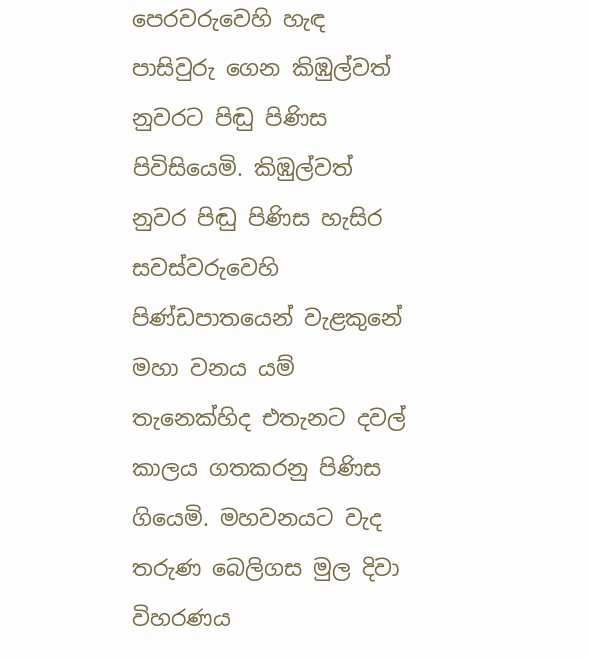පෙරවරුවෙහි හැඳ පාසිවුරු ගෙන කිඹුල්වත් නුවරට පිඬු පිණිස පිවිසියෙමි. කිඹුල්වත් නුවර පිඬු පිණිස හැසිර සවස්වරුවෙහි පිණ්ඩපාතයෙන් වැළකුනේ මහා වනය යම් තැනෙක්හිද එතැනට දවල් කාලය ගතකරනු පිණිස ගියෙමි. මහවනයට වැද තරුණ බෙලිගස මුල දිවා විහරණය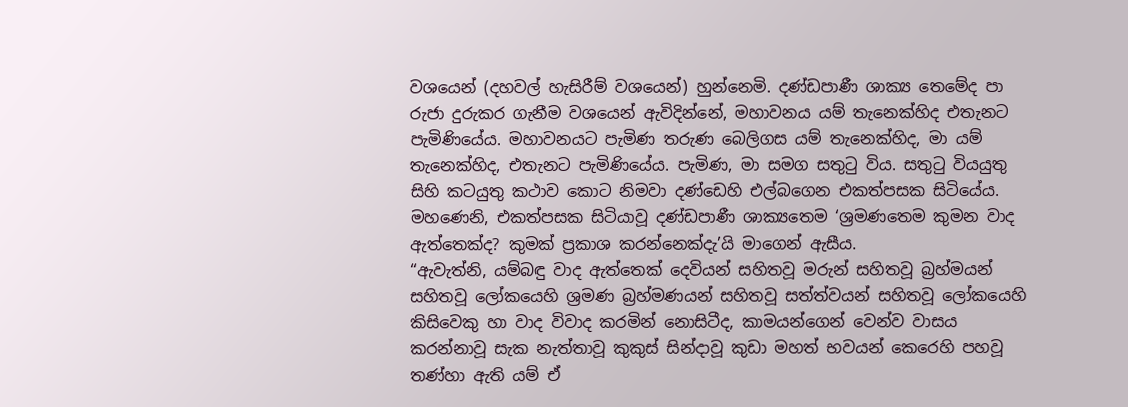වශයෙන් (දහවල් හැසිරීම් වශයෙන්) හුන්නෙමි. දණ්ඩපාණී ශාක්‍ය තෙමේද පා රුජා දුරුකර ගැනීම වශයෙන් ඇවිදින්නේ, මහාවනය යම් තැනෙක්හිද එතැනට පැමිණියේය. මහාවනයට පැමිණ තරුණ බෙලිගස යම් තැනෙක්හිද, මා යම් තැනෙක්හිද, එතැනට පැමිණියේය. පැමිණ, මා සමග සතුටු විය. සතුටු වියයුතු සිහි කටයුතු කථාව කොට නිමවා දණ්ඩෙහි එල්බගෙන එකත්පසක සිටියේය. මහණෙනි, එකත්පසක සිටියාවූ දණ්ඩපාණී ශාක්‍යතෙම ‘ශ්‍රමණතෙම කුමන වාද ඇත්තෙක්ද? කුමක් ප්‍රකාශ කරන්නෙක්දැ’යි මාගෙන් ඇසීය.
“ඇවැත්නි, යම්බඳු වාද ඇත්තෙක් දෙවියන් සහිතවූ මරුන් සහිතවූ බ්‍රහ්මයන් සහිතවූ ලෝකයෙහි ශ්‍රමණ බ්‍රහ්මණයන් සහිතවූ සත්ත්වයන් සහිතවූ ලෝකයෙහි කිසිවෙකු හා වාද විවාද කරමින් නොසිටීද, කාමයන්ගෙන් වෙන්ව වාසය කරන්නාවූ සැක නැත්තාවූ කුකුස් සින්දාවූ කුඩා මහත් භවයන් කෙරෙහි පහවූ තණ්හා ඇති යම් ඒ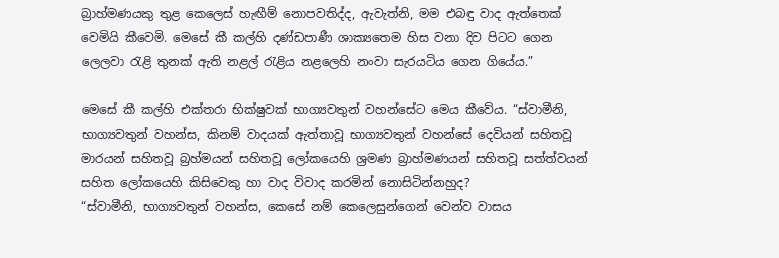බ්‍රාහ්මණයකු තුළ කෙලෙස් හැඟීම් නොපවතිද්ද, ඇවැත්නි, මම එබඳු වාද ඇත්තෙක් වෙමියි කීවෙමි. මෙසේ කී කල්හි දණ්ඩපාණී ශාක්‍යතෙම හිස වනා දිව පිටට ගෙන ලෙලවා රැළි තුනක් ඇති නළල් රැළිය නළලෙහි නංවා සැරයටිය ගෙන ගියේය.”

මෙසේ කී කල්හි එක්තරා භික්ෂුවක් භාග්‍යවතුන් වහන්සේට මෙය කීවේය. “ස්වාමීනි, භාග්‍යවතුන් වහන්ස, කිනම් වාදයක් ඇත්තාවූ භාග්‍යවතුන් වහන්සේ දෙවියන් සහිතවූ මාරයන් සහිතවූ බ්‍රහ්මයන් සහිතවූ ලෝකයෙහි ශ්‍රමණ බ්‍රාහ්මණයන් සහිතවූ සත්ත්වයන් සහිත ලෝකයෙහි කිසිවෙකු හා වාද විවාද කරමින් නොසිටින්නහුද?
“ස්වාමීනි, භාග්‍යවතුන් වහන්ස, කෙසේ නම් කෙලෙසුන්ගෙන් වෙන්ව වාසය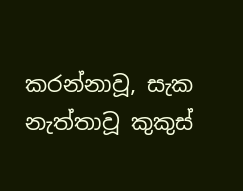කරන්නාවූ, සැක නැත්තාවූ කුකුස්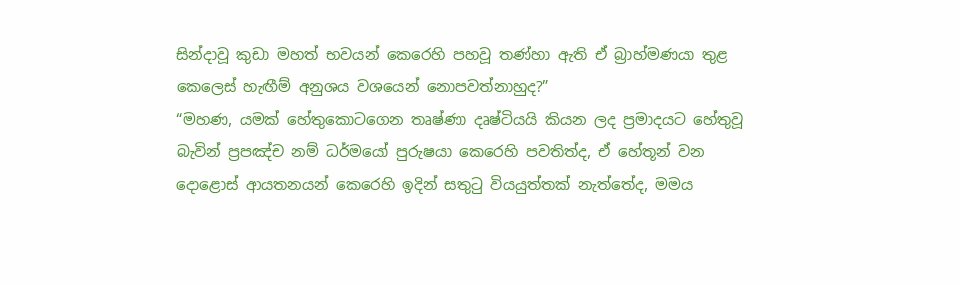සින්දාවූ කුඩා මහත් භවයන් කෙරෙහි පහවූ තණ්හා ඇති ඒ බ්‍රාහ්මණයා තුළ කෙලෙස් හැඟීම් අනුශය වශයෙන් නොපවත්නාහුද?”
“මහණ, යමක් හේතුකොටගෙන තෘෂ්ණා දෘෂ්ටියයි කියන ලද ප්‍රමාදයට හේතුවූ බැවින් ප්‍රපඤ්ච නම් ධර්මයෝ පුරුෂයා කෙරෙහි පවතිත්ද, ඒ හේතූන් වන දොළොස් ආයතනයන් කෙරෙහි ඉදින් සතුටු වියයුත්තක් නැත්තේද, මමය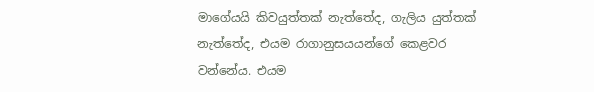මාගේයයි කිවයුත්තක් නැත්තේද, ගැලිය යුත්තක් නැත්තේද, එයම රාගානුසයයන්ගේ කෙළවර වන්නේය. එයම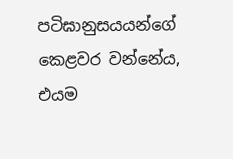පටිඝානුසයයන්ගේ කෙළවර වන්නේය, එයම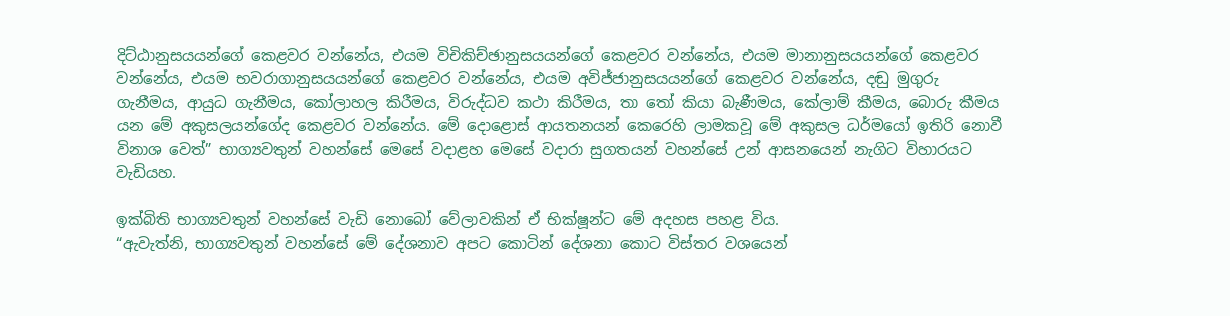දිට්ඨානුසයයන්ගේ කෙළවර වන්නේය, එයම විචිකිච්ඡානුසයයන්ගේ කෙළවර වන්නේය, එයම මානානුසයයන්ගේ කෙළවර වන්නේය, එයම භවරාගානුසයයන්ගේ කෙළවර වන්නේය, එයම අවිජ්ජානුසයයන්ගේ කෙළවර වන්නේය, දඬු මුගුරු ගැනීමය, ආයුධ ගැනීමය, කෝලාහල කිරීමය, විරුද්ධව කථා කිරීමය, තා තෝ කියා බැණීමය, කේලාම් කීමය, බොරු කීමය යන මේ අකුසලයන්ගේද කෙළවර වන්නේය. මේ දොළොස් ආයතනයන් කෙරෙහි ලාමකවූ මේ අකුසල ධර්මයෝ ඉතිරි නොවී විනාශ වෙත්” භාග්‍යවතුන් වහන්සේ මෙසේ වදාළහ මෙසේ වදාරා සුගතයන් වහන්සේ උන් ආසනයෙන් නැගිට විහාරයට වැඩියහ.

ඉක්බිති භාග්‍යවතුන් වහන්සේ වැඩි නොබෝ වේලාවකින් ඒ භික්ෂූන්ට මේ අදහස පහළ විය.
“ඇවැත්නි, භාග්‍යවතුන් වහන්සේ මේ දේශනාව අපට කොටින් දේශනා කොට විස්තර වශයෙන්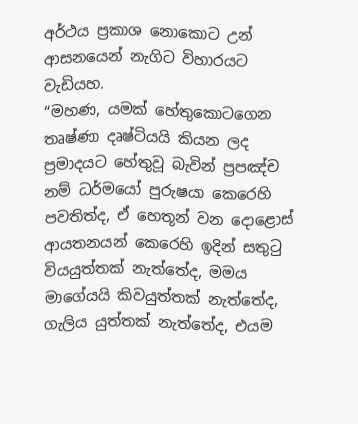අර්ථය ප්‍රකාශ නොකොට උන් ආසනයෙන් නැගිට විහාරයට වැඩියහ.
“මහණ, යමක් හේතුකොටගෙන තෘෂ්ණා දෘෂ්ටියයි කියන ලද ප්‍රමාදයට හේතුවූ බැවින් ප්‍රපඤ්ච නම් ධර්මයෝ පුරුෂයා කෙරෙහි පවතිත්ද, ඒ හෙතූන් වන දොළොස් ආයතනයන් කෙරෙහි ඉදින් සතුටු වියයුත්තක් නැත්තේද, මමය මාගේයයි කිවයුත්තක් නැත්තේද, ගැලිය යුත්තක් නැත්තේද, එයම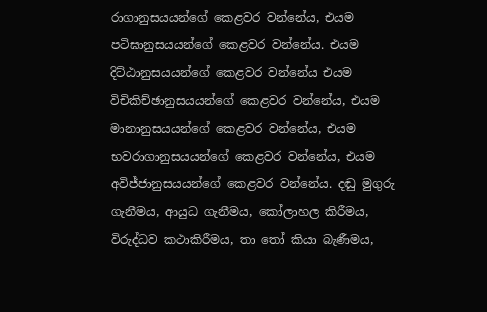රාගානුසයයන්ගේ කෙළවර වන්නේය, එයම පටිඝානුසයයන්ගේ කෙළවර වන්නේය. එයම දිට්ඨානුසයයන්ගේ කෙළවර වන්නේය එයම විචිකිච්ඡානුසයයන්ගේ කෙළවර වන්නේය, එයම මානානුසයයන්ගේ කෙළවර වන්නේය, එයම භවරාගානුසයයන්ගේ කෙළවර වන්නේය, එයම අවිජ්ජානුසයයන්ගේ කෙළවර වන්නේය. දඬු මුගුරු ගැනීමය, ආයුධ ගැනීමය, කෝලාහල කිරීමය, විරුද්ධව කථාකිරීමය, තා තෝ කියා බැණීමය,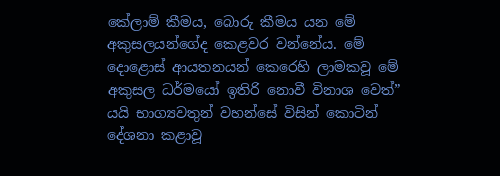කේලාම් කීමය, බොරු කීමය යන මේ අකුසලයන්ගේද කෙළවර වන්නේය. මේ දොළොස් ආයතනයන් කෙරෙහි ලාමකවූ මේ අකුසල ධර්මයෝ ඉතිරි නොවී විනාශ වෙත්” යයි භාග්‍යවතුන් වහන්සේ විසින් කොටින් දේශනා කළාවූ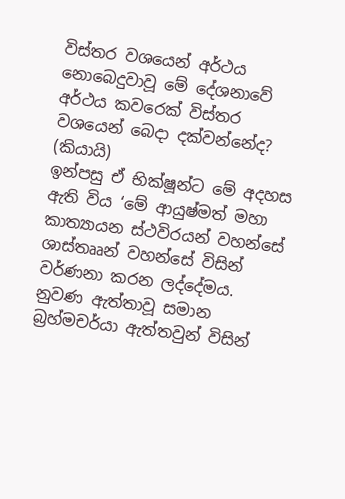විස්තර වශයෙන් අර්ථය නොබෙදුවාවූ මේ දේශනාවේ අර්ථය කවරෙක් විස්තර වශයෙන් බෙදා දක්වන්නේද? (කියායි)
ඉන්පසු ඒ භික්ෂූන්ට මේ අදහස ඇති විය ‘මේ ආයුෂ්මත් මහා කාත්‍යායන ස්ථවිරයන් වහන්සේ ශාස්තෲන් වහන්සේ විසින් වර්ණනා කරන ලද්දේමය. නුවණ ඇත්තාවූ සමාන බ්‍රහ්මචර්යා ඇත්තවුන් විසින්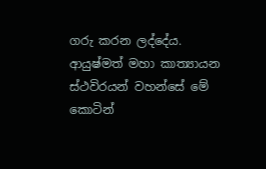ගරු කරන ලද්දේය. ආයුෂ්මත් මහා කාත්‍යායන ස්ථවිරයන් වහන්සේ මේ කොටින්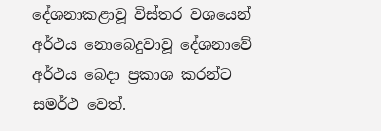දේශනාකළාවූ විස්තර වශයෙන් අර්ථය නොබෙදුවාවූ දේශනාවේ අර්ථය බෙදා ප්‍රකාශ කරන්ට සමර්ථ වෙත්.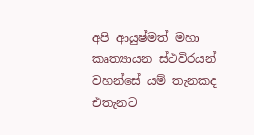අපි ආයුෂ්මත් මහා කෘත්‍යායන ස්ථවිරයන් වහන්සේ යම් තැනකද එතැනට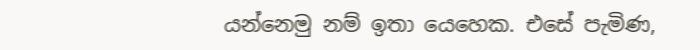යන්නෙමු නම් ඉතා යෙහෙක. එසේ පැමිණ,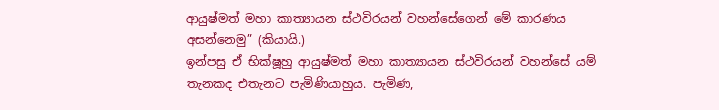ආයුෂ්මත් මහා කාත්‍යායන ස්ථවිරයන් වහන්සේගෙන් මේ කාරණය අසන්නෙමු” (කියායි.)
ඉන්පසු ඒ භික්ෂූහු ආයුෂ්මත් මහා කාත්‍යායන ස්ථවිරයන් වහන්සේ යම් තැනකද එතැනට පැමිණියාහුය. පැමිණ,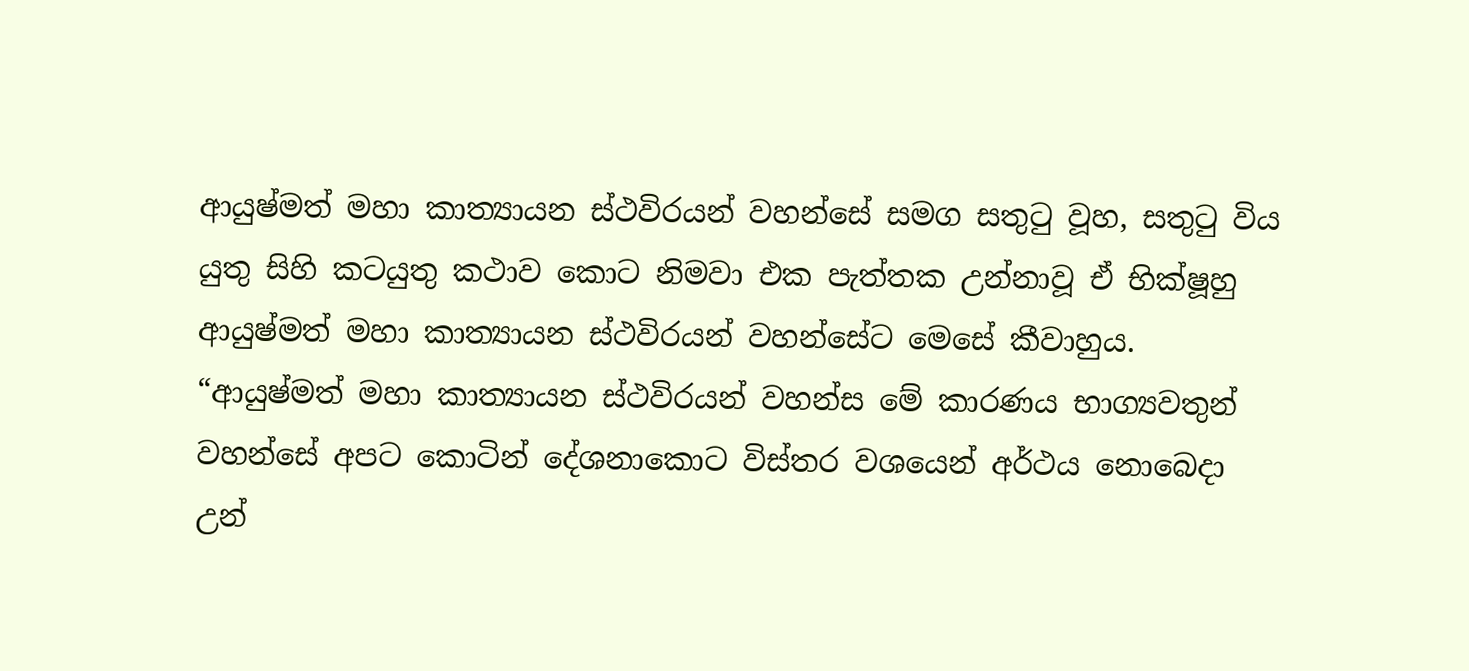ආයුෂ්මත් මහා කාත්‍යායන ස්ථවිරයන් වහන්සේ සමග සතුටු වූහ, සතුටු විය යුතු සිහි කටයුතු කථාව කොට නිමවා එක පැත්තක උන්නාවූ ඒ භික්ෂූහු ආයුෂ්මත් මහා කාත්‍යායන ස්ථවිරයන් වහන්සේට මෙසේ කීවාහුය. “ආයුෂ්මත් මහා කාත්‍යායන ස්ථවිරයන් වහන්ස මේ කාරණය භාග්‍යවතුන් වහන්සේ අපට කොටින් දේශනාකොට විස්තර වශයෙන් අර්ථය නොබෙදා උන්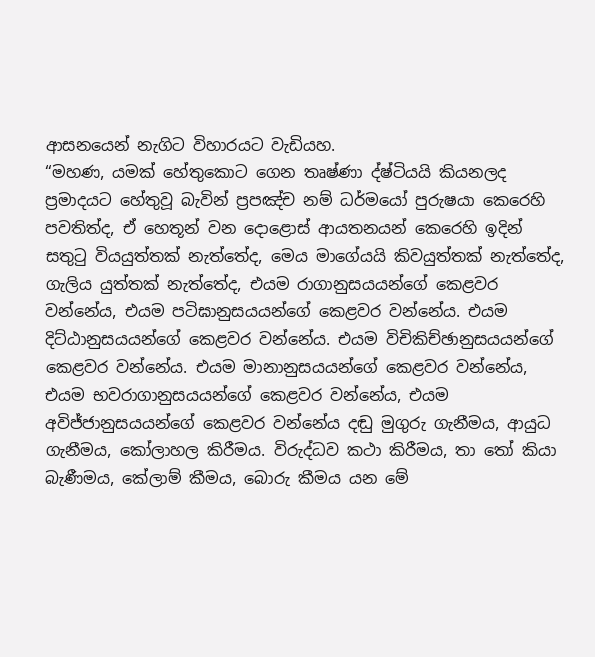ආසනයෙන් නැගිට විහාරයට වැඩියහ.
“මහණ, යමක් හේතුකොට ගෙන තෘෂ්ණා ද්ෂ්ටියයි කියනලද ප්‍රමාදයට හේතුවූ බැවින් ප්‍රපඤ්ච නම් ධර්මයෝ පුරුෂයා කෙරෙහි පවතිත්ද, ඒ හෙතූන් වන දොළොස් ආයතනයන් කෙරෙහි ඉදින් සතුටු වියයුත්තක් නැත්තේද, මෙය මාගේයයි කිවයුත්තක් නැත්තේද, ගැලිය යුත්තක් නැත්තේද, එයම රාගානුසයයන්ගේ කෙළවර වන්නේය, එයම පටිඝානුසයයන්ගේ කෙළවර වන්නේය. එයම දිට්ඨානුසයයන්ගේ කෙළවර වන්නේය. එයම විචිකිච්ඡානුසයයන්ගේ කෙළවර වන්නේය. එයම මානානුසයයන්ගේ කෙළවර වන්නේය, එයම භවරාගානුසයයන්ගේ කෙළවර වන්නේය, එයම අවිජ්ජානුසයයන්ගේ කෙළවර වන්නේය දඬු මුගුරු ගැනීමය, ආයුධ ගැනීමය, කෝලාහල කිරීමය. විරුද්ධව කථා කිරීමය, තා තෝ කියා බැණීමය, කේලාම් කීමය, බොරු කීමය යන මේ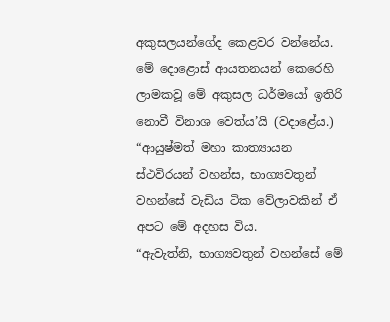අකුසලයන්ගේද කෙළවර වන්නේය. මේ දොළොස් ආයතනයන් කෙරෙහි ලාමකවූ මේ අකුසල ධර්මයෝ ඉතිරි නොවී විනාශ වෙත්ය’යි (වදාළේය.)
“ආයුෂ්මත් මහා කාත්‍යායන ස්ථවිරයන් වහන්ස, භාග්‍යවතුන් වහන්සේ වැඩිය ටික වේලාවකින් ඒ අපට මේ අදහස විය.
“ඇවැත්නි, භාග්‍යවතුන් වහන්සේ මේ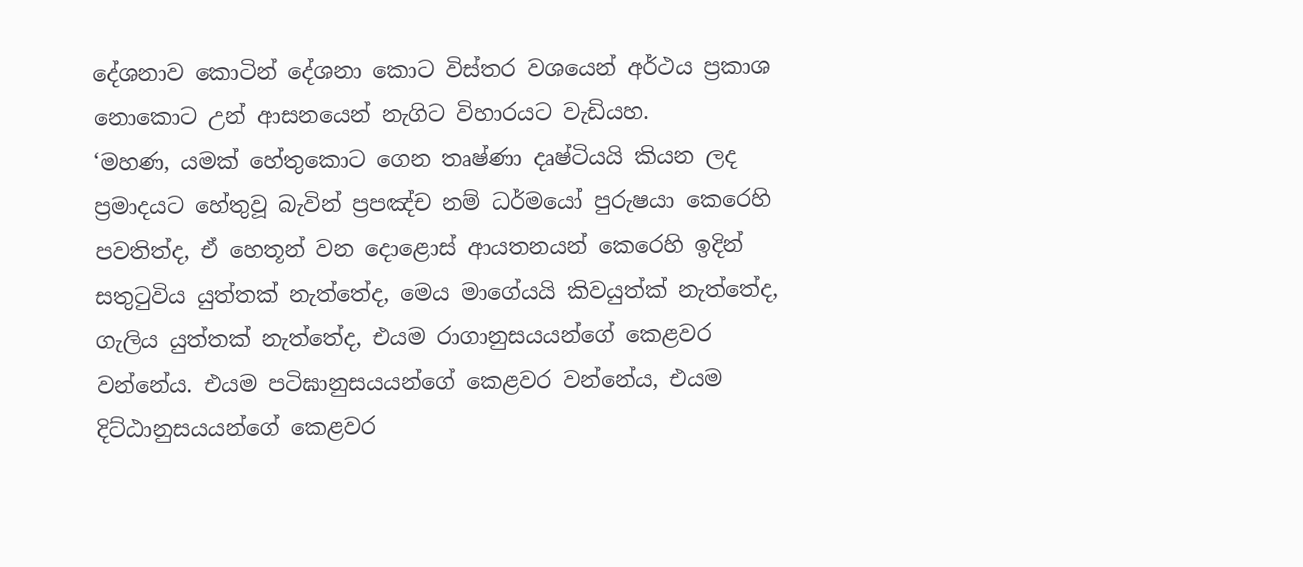දේශනාව කොටින් දේශනා කොට විස්තර වශයෙන් අර්ථය ප්‍රකාශ නොකොට උන් ආසනයෙන් නැගිට විහාරයට වැඩියහ.
‘මහණ, යමක් හේතුකොට ගෙන තෘෂ්ණා දෘෂ්ටියයි කියන ලද ප්‍රමාදයට හේතුවූ බැවින් ප්‍රපඤ්ච නම් ධර්මයෝ පුරුෂයා කෙරෙහි පවතිත්ද, ඒ හෙතූන් වන දොළොස් ආයතනයන් කෙරෙහි ඉදින් සතුටුවිය යුත්තක් නැත්තේද, මෙය මාගේයයි කිවයුත්ක් නැත්තේද, ගැලිය යුත්තක් නැත්තේද, එයම රාගානුසයයන්ගේ කෙළවර වන්නේය. එයම පටිඝානුසයයන්ගේ කෙළවර වන්නේය, එයම දිට්ඨානුසයයන්ගේ කෙළවර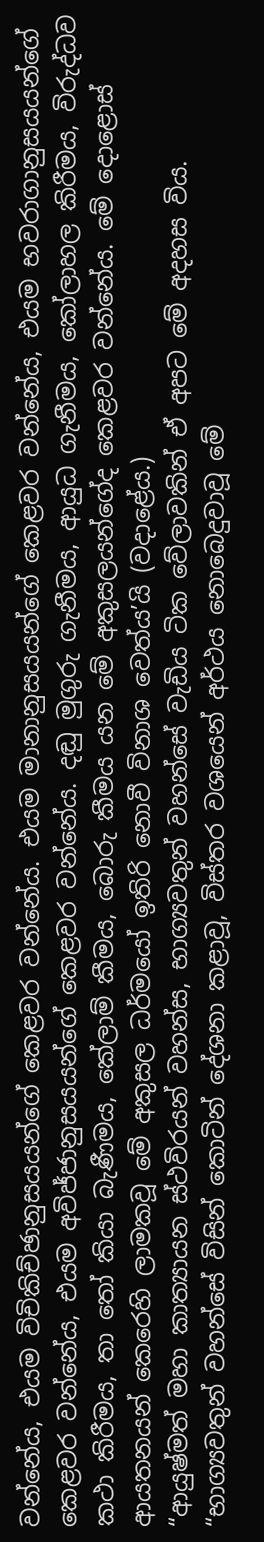වන්නේය, එයම විචිකිච්ඡානුසයයන්ගේ කෙළවර වන්නේය. එයම මානානුසයයන්ගේ කෙළවර වන්නේය, එයම භවරාගානුසයයන්ගේ කෙළවර වන්නේය, එයම අවිජ්ජානුසයයන්ගේ කෙළවර වන්නේය. දඬු මුගුරු ගැනීමය, ආයුධ ගැනීමය, කෝලාහල කිරීමය, විරුද්ධව කථා කිරීමය, තා තෝ කියා බැණීමය, කේලාම් කීමය, බොරු කීමය යන මේ අකුසලයන්ගේද කෙළවර වන්නේය. මේ දොළොස් ආයතනයන් කෙරෙහි ලාමකවූ මේ අකුසල ධර්මයෝ ඉතිරි නොවී විනාශ වෙත්ය’යි (වදාළේය.)
“ආයුෂ්මත් මහා කාත්‍යායන ස්ථවිරයන් වහන්ස, භාග්‍යවතුන් වහන්සේ වැඩිය ටික වේලාවකින් ඒ අපට මේ අදහස විය.
“භාග්‍යවතුන් වහන්සේ විසින් කොටින් දේශනා කළාවූ, විස්තර වශයෙන් අර්ථය නොබෙදුවාවූ මේ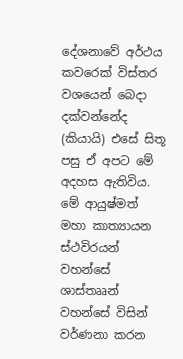දේශනාවේ අර්ථය කවරෙක් විස්තර වශයෙන් බෙදා දක්වන්නේද (කියායි) එසේ සිතූ පසු ඒ අපට මේ අදහස ඇතිවිය. මේ ආයුෂ්මත් මහා කාත්‍යායන ස්ථවිරයන් වහන්සේ ශාස්තෲන් වහන්සේ විසින් වර්ණනා කරන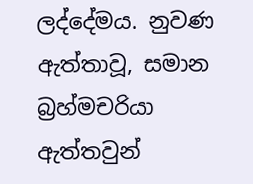ලද්දේමය. නුවණ ඇත්තාවූ, සමාන බ්‍රහ්මචරියා ඇත්තවුන්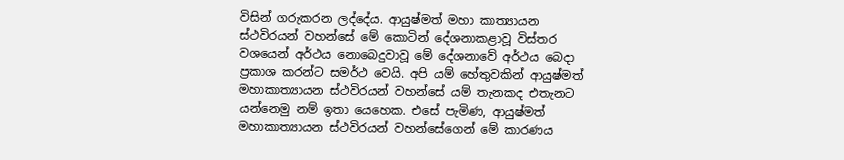විසින් ගරුකරන ලද්දේය. ආයුෂ්මත් මහා කාත්‍යායන ස්ථවිරයන් වහන්සේ මේ කොටින් දේශනාකළාවූ විස්තර වශයෙන් අර්ථය නොබෙදුවාවූ මේ දේශනාවේ අර්ථය බෙදා ප්‍රකාශ කරන්ට සමර්ථ වෙයි. අපි යම් හේතුවකින් ආයුෂ්මත් මහාකාත්‍යායන ස්ථවිරයන් වහන්සේ යම් තැනකද එතැනට යන්නෙමු නම් ඉතා යෙහෙක. එසේ පැමිණ, ආයුෂ්මත් මහාකාත්‍යායන ස්ථවිරයන් වහන්සේගෙන් මේ කාරණය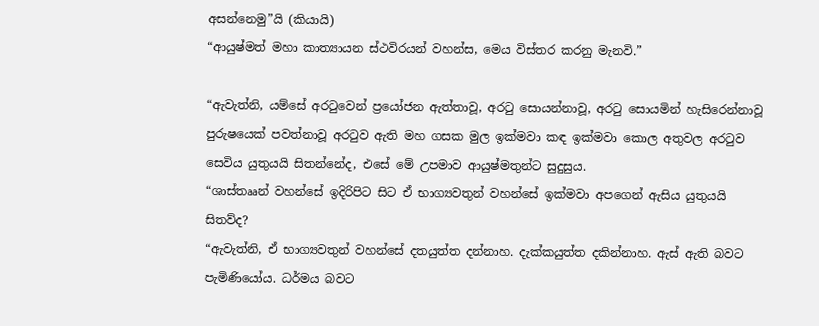අසන්නෙමු”යි (කියායි)
“ආයුෂ්මත් මහා කාත්‍යායන ස්ථවිරයන් වහන්ස, මෙය විස්තර කරනු මැනවි.”

“ඇවැත්නි, යම්සේ අරටුවෙන් ප්‍රයෝජන ඇත්තාවූ, අරටු සොයන්නාවූ, අරටු සොයමින් හැසිරෙන්නාවූ පුරුෂයෙක් පවත්නාවූ අරටුව ඇති මහ ගසක මුල ඉක්මවා කඳ ඉක්මවා කොල අතුවල අරටුව සෙවිය යුතුයයි සිතන්නේද, එසේ මේ උපමාව ආයුෂ්මතුන්ට සුදුසුය.
“ශාස්තෲන් වහන්සේ ඉදිරිපිට සිට ඒ භාග්‍යවතුන් වහන්සේ ඉක්මවා අපගෙන් ඇසිය යුතුයයි සිතව්ද?
“ඇවැත්නි, ඒ භාග්‍යවතුන් වහන්සේ දතයුත්ත දන්නාහ. දැක්කයුත්ත දකින්නාහ. ඇස් ඇති බවට පැමිණියෝය. ධර්මය බවට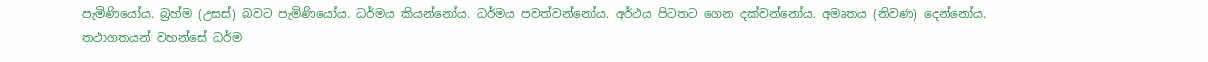පැමිණියෝය. බ්‍රහ්ම (උසස්) බවට පැමිණියෝය. ධර්මය කියන්නෝය. ධර්මය පවත්වන්නෝය. අර්ථය පිටතට ගෙන දක්වන්නෝය. අමෘතය (නිවණ) දෙන්නෝය. තථාගතයන් වහන්සේ ධර්ම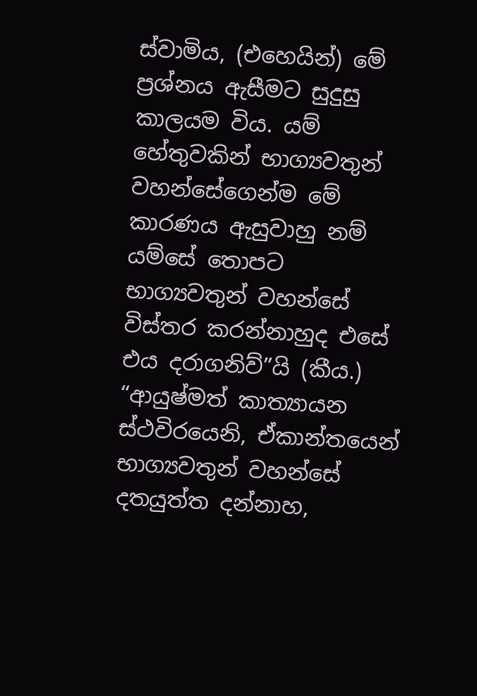ස්වාමිය, (එහෙයින්) මේ ප්‍රශ්නය ඇසීමට සුදුසු කාලයම විය. යම් හේතුවකින් භාග්‍යවතුන් වහන්සේගෙන්ම මේ කාරණය ඇසුවාහු නම් යම්සේ තොපට භාග්‍යවතුන් වහන්සේ විස්තර කරන්නාහුද එසේ එය දරාගනිව්”යි (කීය.)
“ආයුෂ්මත් කාත්‍යායන ස්ථවිරයෙනි, ඒකාන්තයෙන් භාග්‍යවතුන් වහන්සේ දතයුත්ත දන්නාහ,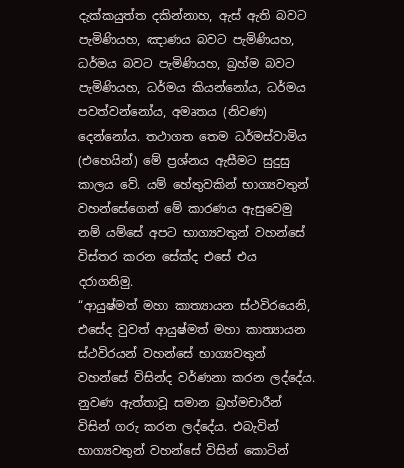දැක්කයුත්ත දකින්නාහ, ඇස් ඇති බවට පැමිණියහ, ඤාණය බවට පැමිණියහ, ධර්මය බවට පැමිණියහ, බ්‍රහ්ම බවට පැමිණියහ, ධර්මය කියන්නෝය, ධර්මය පවත්වන්නෝය, අමෘතය (නිවණ) දෙන්නෝය. තථාගත තෙම ධර්මස්වාමිය (එහෙයින්) මේ ප්‍රශ්නය ඇසීමට සුදුසු කාලය වේ. යම් හේතුවකින් භාග්‍යවතුන් වහන්සේගෙන් මේ කාරණය ඇසුවෙමු නම් යම්සේ අපට භාග්‍යවතුන් වහන්සේ විස්තර කරන සේක්ද එසේ එය දරාගනිමු.
“ආයුෂ්මත් මහා කාත්‍යායන ස්ථවිරයෙනි, එසේද වුවත් ආයුෂ්මත් මහා කාත්‍යායන ස්ථවිරයන් වහන්සේ භාග්‍යවතුන් වහන්සේ විසින්ද වර්ණනා කරන ලද්දේය. නුවණ ඇත්තාවූ සමාන බ්‍රහ්මචාරීන් විසින් ගරු කරන ලද්දේය. එබැවින් භාග්‍යවතුන් වහන්සේ විසින් කොටින්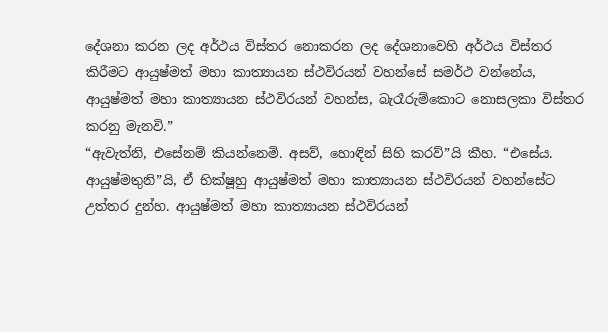දේශනා කරන ලද අර්ථය විස්තර නොකරන ලද දේශනාවෙහි අර්ථය විස්තර කිරීමට ආයුෂ්මත් මහා කාත්‍යායන ස්ථවිරයන් වහන්සේ සමර්ථ වන්නේය, ආයුෂ්මත් මහා කාත්‍යායන ස්ථවිරයන් වහන්ස, බැරෑරුම්කොට නොසලකා විස්තර කරනු මැනවි.”
“ඇවැත්නි, එසේනම් කියන්නෙමි. අසව්, හොඳින් සිහි කරව්”යි කීහ. “එසේය. ආයුෂ්මතුනි”යි, ඒ භික්ෂූහු ආයුෂ්මත් මහා කාත්‍යායන ස්ථවිරයන් වහන්සේට උත්තර දුන්හ. ආයුෂ්මත් මහා කාත්‍යායන ස්ථවිරයන්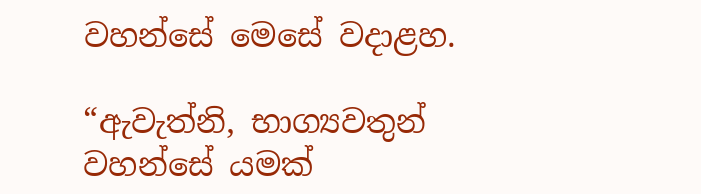වහන්සේ මෙසේ වදාළහ.

“ඇවැත්නි, භාග්‍යවතුන් වහන්සේ යමක්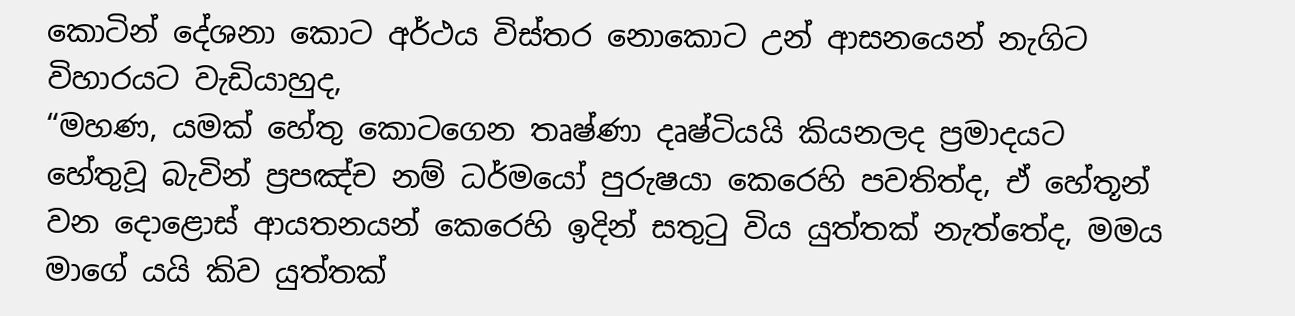කොටින් දේශනා කොට අර්ථය විස්තර නොකොට උන් ආසනයෙන් නැගිට විහාරයට වැඩියාහුද,
“මහණ, යමක් හේතු කොටගෙන තෘෂ්ණා දෘෂ්ටියයි කියනලද ප්‍රමාදයට හේතුවූ බැවින් ප්‍රපඤ්ච නම් ධර්මයෝ පුරුෂයා කෙරෙහි පවතිත්ද, ඒ හේතූන් වන දොළොස් ආයතනයන් කෙරෙහි ඉදින් සතුටු විය යුත්තක් නැත්තේද, මමය මාගේ යයි කිව යුත්තක්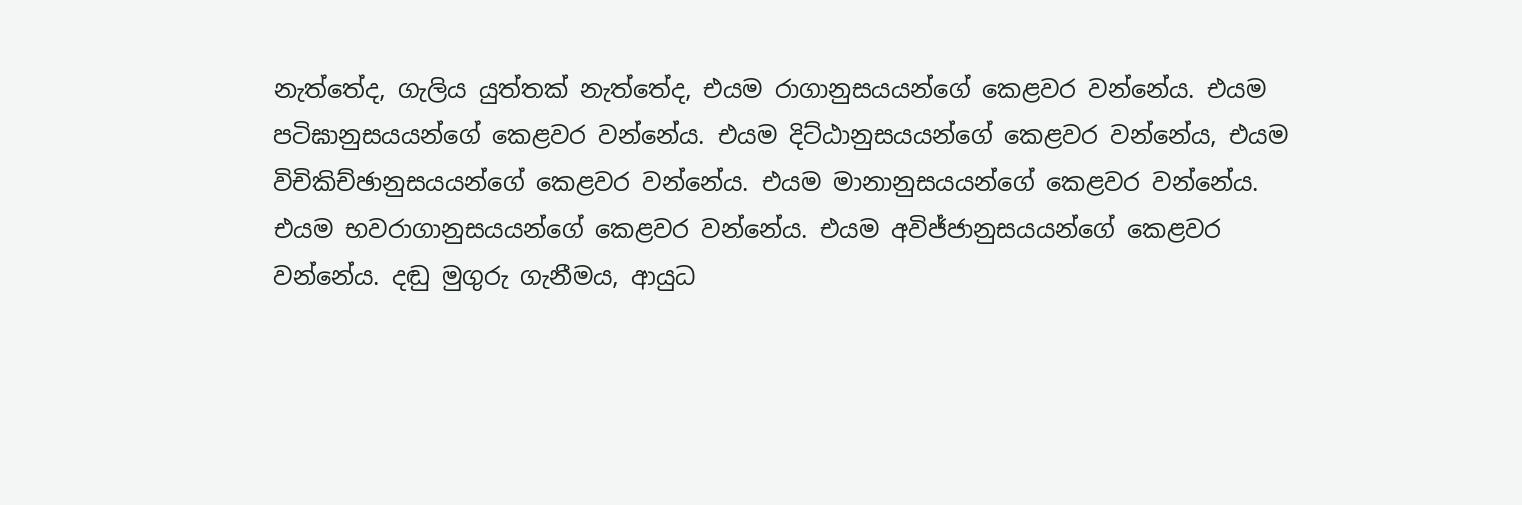නැත්තේද, ගැලිය යුත්තක් නැත්තේද, එයම රාගානුසයයන්ගේ කෙළවර වන්නේය. එයම පටිඝානුසයයන්ගේ කෙළවර වන්නේය. එයම දිට්ඨානුසයයන්ගේ කෙළවර වන්නේය, එයම විචිකිච්ඡානුසයයන්ගේ කෙළවර වන්නේය. එයම මානානුසයයන්ගේ කෙළවර වන්නේය. එයම භවරාගානුසයයන්ගේ කෙළවර වන්නේය. එයම අවිජ්ජානුසයයන්ගේ කෙළවර වන්නේය. දඬු මුගුරු ගැනීමය, ආයුධ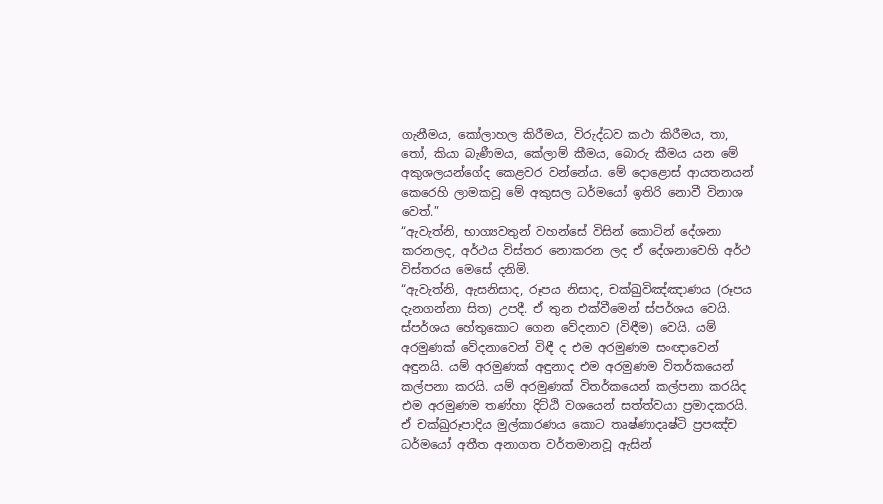ගැනීමය, කෝලාහල කිරීමය, විරුද්ධව කථා කිරීමය, තා, තෝ, කියා බැණීමය, කේලාම් කීමය, බොරු කීමය යන මේ අකුශලයන්ගේද කෙළවර වන්නේය. මේ දොළොස් ආයතනයන් කෙරෙහි ලාමකවූ මේ අකුසල ධර්මයෝ ඉතිරි නොවී විනාශ වෙත්.”
“ඇවැත්නි, භාග්‍යවතුන් වහන්සේ විසින් කොටින් දේශනා කරනලද, අර්ථය විස්තර නොකරන ලද ඒ දේශනාවෙහි අර්ථ විස්තරය මෙසේ දනිමි.
“ඇවැත්නි, ඇසනිසාද, රූපය නිසාද, චක්ඛුවිඤ්ඤාණය (රූපය දැනගන්නා සිත) උපදී. ඒ තුන එක්වීමෙන් ස්පර්ශය වෙයි. ස්පර්ශය හේතුකොට ගෙන වේදනාව (විඳීම) වෙයි. යම් අරමුණක් වේදනාවෙන් විඳී ද එම අරමුණම සංඥාවෙන් අඳුනයි. යම් අරමුණක් අඳුනාද එම අරමුණම විතර්කයෙන් කල්පනා කරයි. යම් අරමුණක් විතර්කයෙන් කල්පනා කරයිද එම අරමුණම තණ්හා දිට්ඨි වශයෙන් සත්ත්වයා ප්‍රමාදකරයි. ඒ චක්ඛුරූපාදිය මුල්කාරණය කොට තෘෂ්ණාදෘෂ්ටි ප්‍රපඤ්ච ධර්මයෝ අතීත අනාගත වර්තමානවූ ඇසින්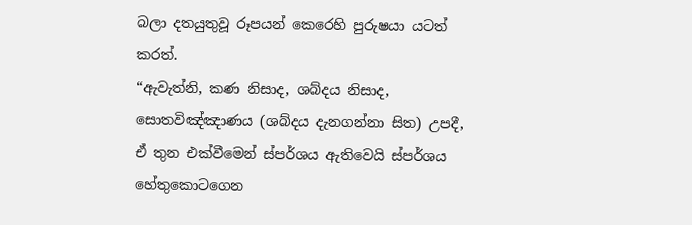බලා දතයුතුවූ රූපයන් කෙරෙහි පුරුෂයා යටත් කරත්.
“ඇවැත්නි, කණ නිසාද, ශබ්දය නිසාද, සොතවිඤ්ඤාණය (ශබ්දය දැනගන්නා සිත) උපදී, ඒ තුන එක්වීමෙන් ස්පර්ශය ඇතිවෙයි ස්පර්ශය හේතුකොටගෙන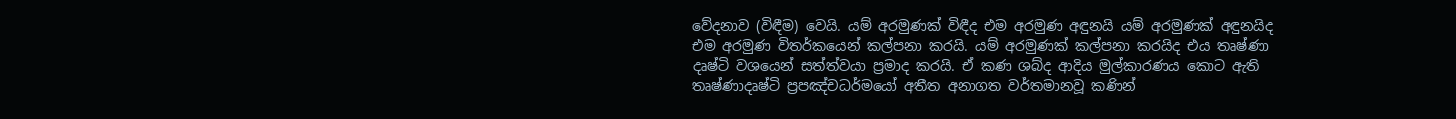වේදනාව (විඳීම) වෙයි. යම් අරමුණක් විඳීද එම අරමුණ අඳුනයි යම් අරමුණක් අඳුනයිද එම අරමුණ විතර්කයෙන් කල්පනා කරයි. යම් අරමුණක් කල්පනා කරයිද එය තෘෂ්ණා දෘෂ්ටි වශයෙන් සත්ත්වයා ප්‍රමාද කරයි. ඒ කණ ශබ්ද ආදිය මුල්කාරණය කොට ඇති තෘෂ්ණාදෘෂ්ටි ප්‍රපඤ්චධර්මයෝ අතීත අනාගත වර්තමානවූ කණින්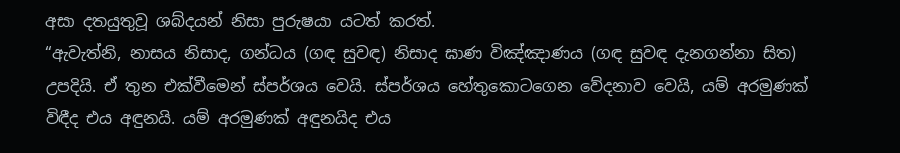අසා දතයුතුවූ ශබ්දයන් නිසා පුරුෂයා යටත් කරත්.
“ඇවැත්නි, නාසය නිසාද, ගන්ධය (ගඳ සුවඳ) නිසාද ඝාණ විඤ්ඤාණය (ගඳ සුවඳ දැනගන්නා සිත) උපදියි. ඒ තුන එක්වීමෙන් ස්පර්ශය වෙයි. ස්පර්ශය හේතුකොටගෙන වේදනාව වෙයි, යම් අරමුණක් විඳීද එය අඳුනයි. යම් අරමුණක් අඳුනයිද එය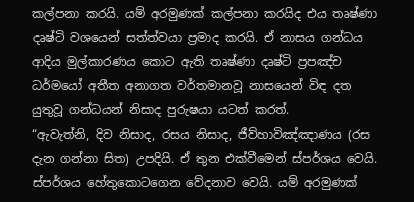කල්පනා කරයි. යම් අරමුණක් කල්පනා කරයිද එය තෘෂ්ණා දෘෂ්ටි වශයෙන් සත්ත්වයා ප්‍රමාද කරයි. ඒ නාසය ගන්ධය ආදිය මුල්කාරණය කොට ඇති තෘෂ්ණා දෘෂ්ටි ප්‍රපඤ්ච ධර්මයෝ අතීත අනාගත වර්තමානවූ නාසයෙන් විඳ දත යුතුවූ ගන්ධයන් නිසාද පුරුෂයා යටත් කරත්.
“ඇවැත්නි, දිව නිසාද, රසය නිසාද, ජීව්හාවිඤ්ඤාණය (රස දැන ගන්නා සිත) උපදියි. ඒ තුන එක්වීමෙන් ස්පර්ශය වෙයි. ස්පර්ශය හේතුකොටගෙන වේදනාව වෙයි. යම් අරමුණක්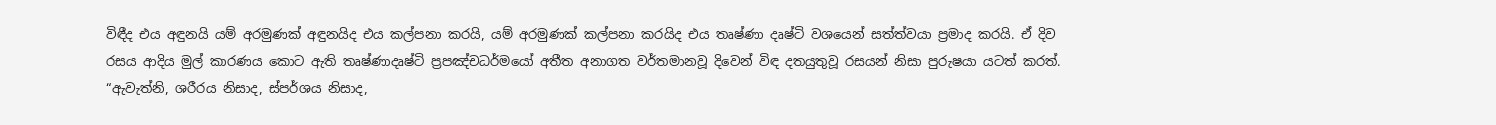විඳීද එය අඳුනයි යම් අරමුණක් අඳුනයිද එය කල්පනා කරයි, යම් අරමුණක් කල්පනා කරයිද එය තෘෂ්ණා දෘෂ්ටි වශයෙන් සත්ත්වයා ප්‍රමාද කරයි. ඒ දිව රසය ආදිය මුල් කාරණය කොට ඇති තෘෂ්ණාදෘෂ්ටි ප්‍රපඤ්චධර්මයෝ අතීත අනාගත වර්තමානවූ දිවෙන් විඳ දතයුතුවූ රසයන් නිසා පුරුෂයා යටත් කරත්.
“ඇවැත්නි, ශරීරය නිසාද, ස්පර්ශය නිසාද,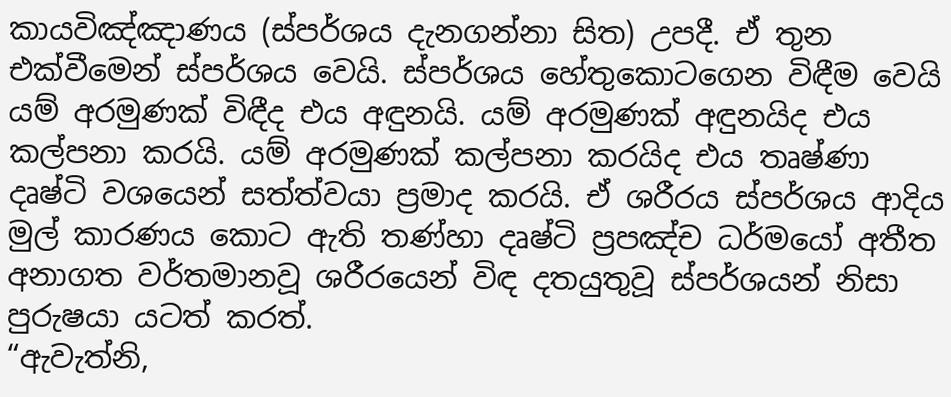කායවිඤ්ඤාණය (ස්පර්ශය දැනගන්නා සිත) උපදී. ඒ තුන එක්වීමෙන් ස්පර්ශය වෙයි. ස්පර්ශය හේතුකොටගෙන විඳීම වෙයි යම් අරමුණක් විඳීද එය අඳුනයි. යම් අරමුණක් අඳුනයිද එය කල්පනා කරයි. යම් අරමුණක් කල්පනා කරයිද එය තෘෂ්ණා දෘෂ්ටි වශයෙන් සත්ත්වයා ප්‍රමාද කරයි. ඒ ශරීරය ස්පර්ශය ආදිය මුල් කාරණය කොට ඇති තණ්හා දෘෂ්ටි ප්‍රපඤ්ච ධර්මයෝ අතීත අනාගත වර්තමානවූ ශරීරයෙන් විඳ දතයුතුවූ ස්පර්ශයන් නිසා පුරුෂයා යටත් කරත්.
“ඇවැත්නි,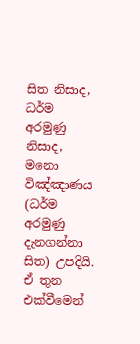සිත නිසාද, ධර්ම අරමුණු නිසාද, මනො විඤ්ඤාණය (ධර්ම අරමුණු දැනගන්නා සිත) උපදියි. ඒ තුන එක්වීමෙන්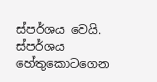ස්පර්ශය වෙයි. ස්පර්ශය හේතුකොටගෙන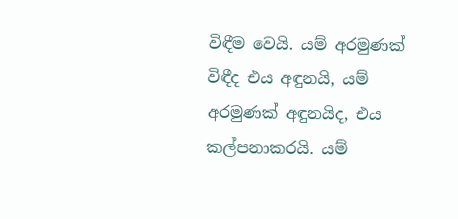විඳීම වෙයි. යම් අරමුණක් විඳීද එය අඳුනයි, යම් අරමුණක් අඳුනයිද, එය කල්පනාකරයි. යම්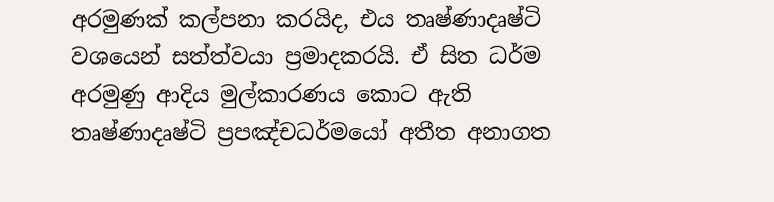අරමුණක් කල්පනා කරයිද, එය තෘෂ්ණාදෘෂ්ටි වශයෙන් සත්ත්වයා ප්‍රමාදකරයි. ඒ සිත ධර්ම අරමුණු ආදිය මුල්කාරණය කොට ඇති තෘෂ්ණාදෘෂ්ටි ප්‍රපඤ්චධර්මයෝ අතීත අනාගත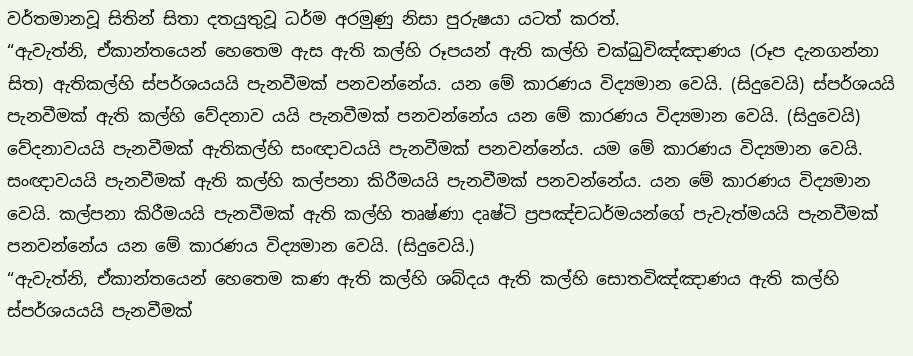වර්තමානවූ සිතින් සිතා දතයුතුවූ ධර්ම අරමුණු නිසා පුරුෂයා යටත් කරත්.
“ඇවැත්නි, ඒකාන්තයෙන් හෙතෙම ඇස ඇති කල්හි රූපයන් ඇති කල්හි චක්ඛුවිඤ්ඤාණය (රූප දැනගන්නා සිත) ඇතිකල්හි ස්පර්ශයයයි පැනවීමක් පනවන්නේය. යන මේ කාරණය විද්‍යමාන වෙයි. (සිදුවෙයි) ස්පර්ශයයි පැනවීමක් ඇති කල්හි වේදනාව යයි පැනවීමක් පනවන්නේය යන මේ කාරණය විද්‍යමාන වෙයි. (සිදුවෙයි) වේදනාවයයි පැනවීමක් ඇතිකල්හි සංඥාවයයි පැනවීමක් පනවන්නේය. යම මේ කාරණය විද්‍යමාන වෙයි. සංඥාවයයි පැනවීමක් ඇති කල්හි කල්පනා කිරීමයයි පැනවීමක් පනවන්නේය. යන මේ කාරණය විද්‍යමාන වෙයි. කල්පනා කිරීමයයි පැනවීමක් ඇති කල්හි තෘෂ්ණා දෘෂ්ටි ප්‍රපඤ්චධර්මයන්ගේ පැවැත්මයයි පැනවීමක් පනවන්නේය යන මේ කාරණය විද්‍යමාන වෙයි. (සිදුවෙයි.)
“ඇවැත්නි, ඒකාන්තයෙන් හෙතෙම කණ ඇති කල්හි ශබ්දය ඇති කල්හි සොතවිඤ්ඤාණය ඇති කල්හි ස්පර්ශයයයි පැනවීමක්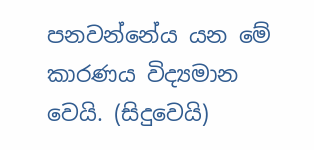පනවන්නේය යන මේ කාරණය විද්‍යමාන වෙයි. (සිදුවෙයි)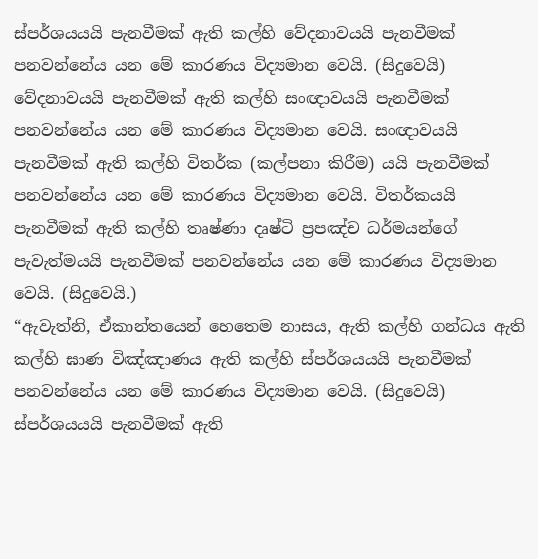ස්පර්ශයයයි පැනවීමක් ඇති කල්හි වේදනාවයයි පැනවීමක් පනවන්නේය යන මේ කාරණය විද්‍යමාන වෙයි. (සිදුවෙයි) වේදනාවයයි පැනවීමක් ඇති කල්හි සංඥාවයයි පැනවීමක් පනවන්නේය යන මේ කාරණය විද්‍යමාන වෙයි. සංඥාවයයි පැනවීමක් ඇති කල්හි විතර්ක (කල්පනා කිරීම) යයි පැනවීමක් පනවන්නේය යන මේ කාරණය විද්‍යමාන වෙයි. විතර්කයයි පැනවීමක් ඇති කල්හි තෘෂ්ණා දෘෂ්ටි ප්‍රපඤ්ච ධර්මයන්ගේ පැවැත්මයයි පැනවීමක් පනවන්නේය යන මේ කාරණය විද්‍යමාන වෙයි. (සිදුවෙයි.)
“ඇවැත්නි, ඒකාන්තයෙන් හෙතෙම නාසය, ඇති කල්හි ගන්ධය ඇති කල්හි ඝාණ විඤ්ඤාණය ඇති කල්හි ස්පර්ශයයයි පැනවීමක් පනවන්නේය යන මේ කාරණය විද්‍යමාන වෙයි. (සිදුවෙයි) ස්පර්ශයයයි පැනවීමක් ඇති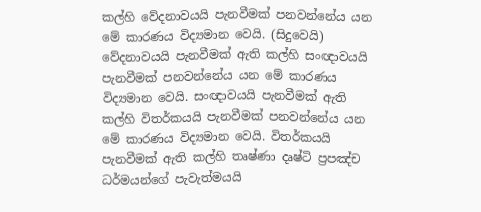කල්හි වේදනාවයයි පැනවීමක් පනවන්නේය යන මේ කාරණය විද්‍යමාන වෙයි. (සිදුවෙයි) වේදනාවයයි පැනවීමක් ඇති කල්හි සංඥාවයයි පැනවීමක් පනවන්නේය යන මේ කාරණය විද්‍යමාන වෙයි. සංඥාවයයි පැනවීමක් ඇති කල්හි විතර්කයයි පැනවීමක් පනවන්නේය යන මේ කාරණය විද්‍යමාන වෙයි. විතර්කයයි පැනවීමක් ඇති කල්හි තෘෂ්ණා දෘෂ්ටි ප්‍රපඤ්ච ධර්මයන්ගේ පැවැත්මයයි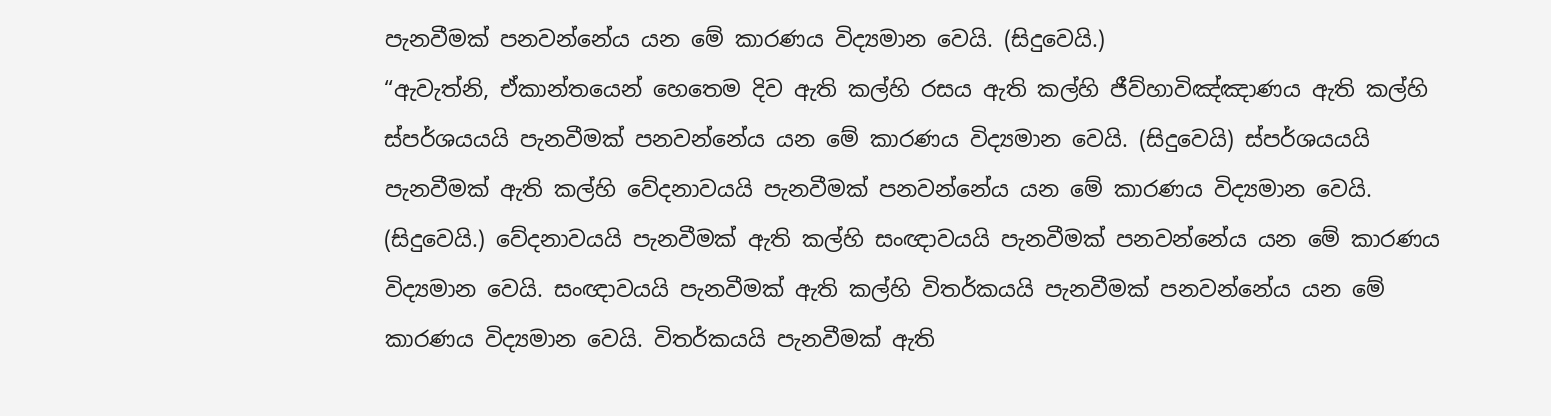පැනවීමක් පනවන්නේය යන මේ කාරණය විද්‍යමාන වෙයි. (සිදුවෙයි.)
“ඇවැත්නි, ඒකාන්තයෙන් හෙතෙම දිව ඇති කල්හි රසය ඇති කල්හි ජීව්හාවිඤ්ඤාණය ඇති කල්හි ස්පර්ශයයයි පැනවීමක් පනවන්නේය යන මේ කාරණය විද්‍යමාන වෙයි. (සිදුවෙයි) ස්පර්ශයයයි පැනවීමක් ඇති කල්හි වේදනාවයයි පැනවීමක් පනවන්නේය යන මේ කාරණය විද්‍යමාන වෙයි. (සිදුවෙයි.) වේදනාවයයි පැනවීමක් ඇති කල්හි සංඥාවයයි පැනවීමක් පනවන්නේය යන මේ කාරණය විද්‍යමාන වෙයි. සංඥාවයයි පැනවීමක් ඇති කල්හි විතර්කයයි පැනවීමක් පනවන්නේය යන මේ කාරණය විද්‍යමාන වෙයි. විතර්කයයි පැනවීමක් ඇති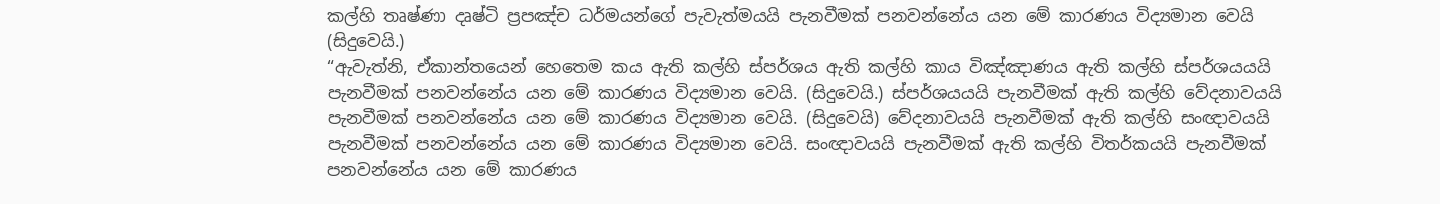කල්හි තෘෂ්ණා දෘෂ්ටි ප්‍රපඤ්ච ධර්මයන්ගේ පැවැත්මයයි පැනවීමක් පනවන්නේය යන මේ කාරණය විද්‍යමාන වෙයි (සිදුවෙයි.)
“ඇවැත්නි, ඒකාන්තයෙන් හෙතෙම කය ඇති කල්හි ස්පර්ශය ඇති කල්හි කාය විඤ්ඤාණය ඇති කල්හි ස්පර්ශයයයි පැනවීමක් පනවන්නේය යන මේ කාරණය විද්‍යමාන වෙයි. (සිදුවෙයි.) ස්පර්ශයයයි පැනවීමක් ඇති කල්හි වේදනාවයයි පැනවීමක් පනවන්නේය යන මේ කාරණය විද්‍යමාන වෙයි. (සිදුවෙයි) වේදනාවයයි පැනවීමක් ඇති කල්හි සංඥාවයයි පැනවීමක් පනවන්නේය යන මේ කාරණය විද්‍යමාන වෙයි. සංඥාවයයි පැනවීමක් ඇති කල්හි විතර්කයයි පැනවීමක් පනවන්නේය යන මේ කාරණය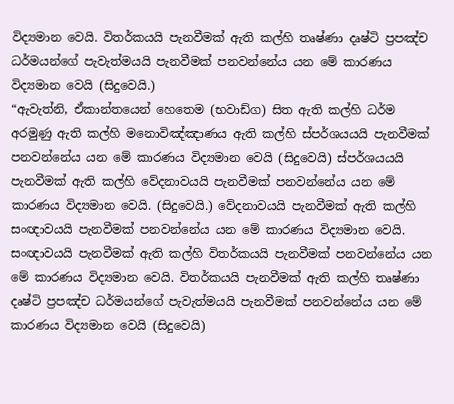විද්‍යමාන වෙයි. විතර්කයයි පැනවීමක් ඇති කල්හි තෘෂ්ණා දෘෂ්ටි ප්‍රපඤ්ච ධර්මයන්ගේ පැවැත්මයයි පැනවීමක් පනවන්නේය යන මේ කාරණය විද්‍යමාන වෙයි (සිදුවෙයි.)
“ඇවැත්නි, ඒකාන්තයෙන් හෙතෙම (භවාඩ්ග) සිත ඇති කල්හි ධර්ම අරමුණු ඇති කල්හි මනොවිඤ්ඤාණය ඇති කල්හි ස්පර්ශයයයි පැනවීමක් පනවන්නේය යන මේ කාරණය විද්‍යමාන වෙයි (සිදුවෙයි) ස්පර්ශයයයි පැනවීමක් ඇති කල්හි වේදනාවයයි පැනවීමක් පනවන්නේය යන මේ කාරණය විද්‍යමාන වෙයි. (සිදුවෙයි.) වේදනාවයයි පැනවීමක් ඇති කල්හි සංඥාවයයි පැනවීමක් පනවන්නේය යන මේ කාරණය විද්‍යමාන වෙයි. සංඥාවයයි පැනවීමක් ඇති කල්හි විතර්කයයි පැනවීමක් පනවන්නේය යන මේ කාරණය විද්‍යමාන වෙයි. විතර්කයයි පැනවීමක් ඇති කල්හි තෘෂ්ණා දෘෂ්ටි ප්‍රපඤ්ච ධර්මයන්ගේ පැවැත්මයයි පැනවීමක් පනවන්නේය යන මේ කාරණය විද්‍යමාන වෙයි (සිදුවෙයි)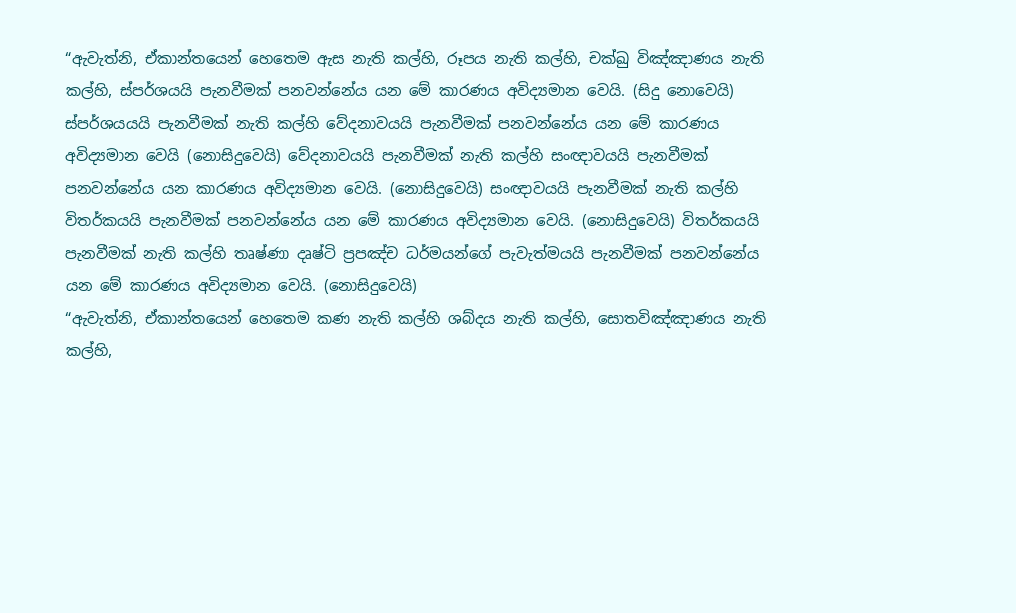“ඇවැත්නි, ඒකාන්තයෙන් හෙතෙම ඇස නැති කල්හි, රූපය නැති කල්හි, චක්ඛු විඤ්ඤාණය නැති කල්හි, ස්පර්ශයයි පැනවීමක් පනවන්නේය යන මේ කාරණය අවිද්‍යමාන වෙයි. (සිදු නොවෙයි) ස්පර්ශයයයි පැනවීමක් නැති කල්හි වේදනාවයයි පැනවීමක් පනවන්නේය යන මේ කාරණය අවිද්‍යමාන වෙයි (නොසිදුවෙයි) වේදනාවයයි පැනවීමක් නැති කල්හි සංඥාවයයි පැනවීමක් පනවන්නේය යන කාරණය අවිද්‍යමාන වෙයි. (නොසිදුවෙයි) සංඥාවයයි පැනවීමක් නැති කල්හි විතර්කයයි පැනවීමක් පනවන්නේය යන මේ කාරණය අවිද්‍යමාන වෙයි. (නොසිදුවෙයි) විතර්කයයි පැනවීමක් නැති කල්හි තෘෂ්ණා දෘෂ්ටි ප්‍රපඤ්ච ධර්මයන්ගේ පැවැත්මයයි පැනවීමක් පනවන්නේය යන මේ කාරණය අවිද්‍යමාන වෙයි. (නොසිදුවෙයි)
“ඇවැත්නි, ඒකාන්තයෙන් හෙතෙම කණ නැති කල්හි ශබ්දය නැති කල්හි, සොතවිඤ්ඤාණය නැති කල්හි,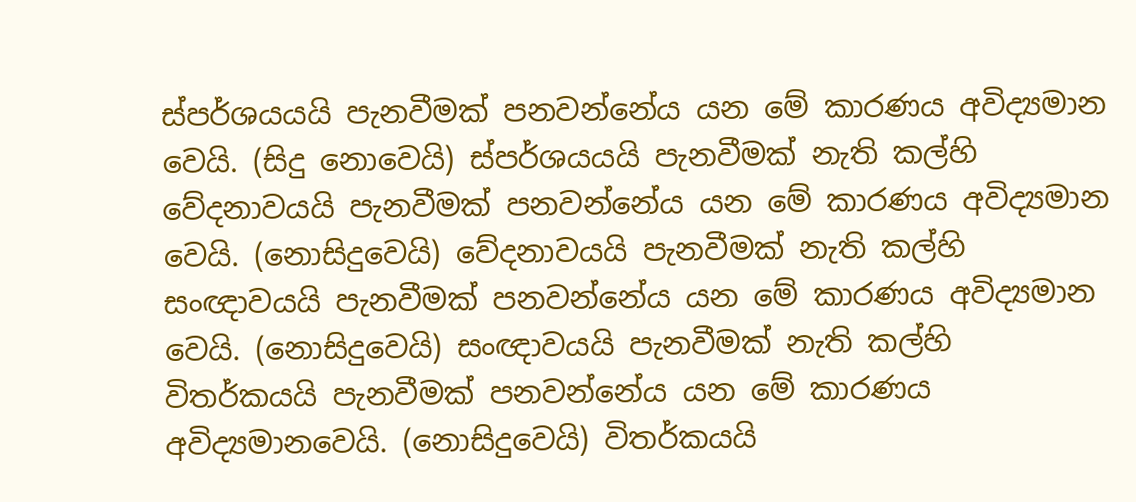ස්පර්ශයයයි පැනවීමක් පනවන්නේය යන මේ කාරණය අවිද්‍යමාන වෙයි. (සිදු නොවෙයි) ස්පර්ශයයයි පැනවීමක් නැති කල්හි වේදනාවයයි පැනවීමක් පනවන්නේය යන මේ කාරණය අවිද්‍යමාන වෙයි. (නොසිදුවෙයි) වේදනාවයයි පැනවීමක් නැති කල්හි සංඥාවයයි පැනවීමක් පනවන්නේය යන මේ කාරණය අවිද්‍යමාන වෙයි. (නොසිදුවෙයි) සංඥාවයයි පැනවීමක් නැති කල්හි විතර්කයයි පැනවීමක් පනවන්නේය යන මේ කාරණය අවිද්‍යමානවෙයි. (නොසිදුවෙයි) විතර්කයයි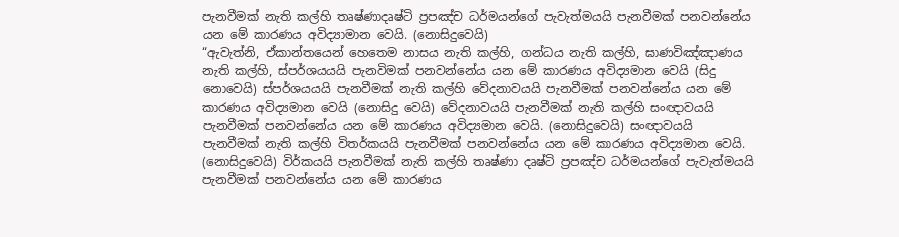පැනවීමක් නැති කල්හි තෘෂ්ණාදෘෂ්ටි ප්‍රපඤ්ච ධර්මයන්ගේ පැවැත්මයයි පැනවීමක් පනවන්නේය යන මේ කාරණය අවිද්‍යාමාන වෙයි. (නොසිදුවෙයි)
“ඇවැත්නි, ඒකාන්තයෙන් හෙතෙම නාසය නැති කල්හි, ගන්ධය නැති කල්හි, ඝාණවිඤ්ඤාණය නැති කල්හි, ස්පර්ශයයයි පැනවිමක් පනවන්නේය යන මේ කාරණය අවිද්‍යමාන වෙයි (සිදු නොවෙයි) ස්පර්ශයයයි පැනවීමක් නැති කල්හි වේදනාවයයි පැනවීමක් පනවන්නේය යන මේ කාරණය අවිද්‍යමාන වෙයි (නොසිදු වෙයි) වේදනාවයයි පැනවීමක් නැති කල්හි සංඥාවයයි පැනවීමක් පනවන්නේය යන මේ කාරණය අවිද්‍යමාන වෙයි. (නොසිදුවෙයි) සංඥාවයයි පැනවීමක් නැති කල්හි විතර්කයයි පැනවීමක් පනවන්නේය යන මේ කාරණය අවිද්‍යමාන වෙයි. (නොසිදුවෙයි) විර්කයයි පැනවීමක් නැති කල්හි තෘෂ්ණා දෘෂ්ටි ප්‍රපඤ්ච ධර්මයන්ගේ පැවැත්මයයි පැනවීමක් පනවන්නේය යන මේ කාරණය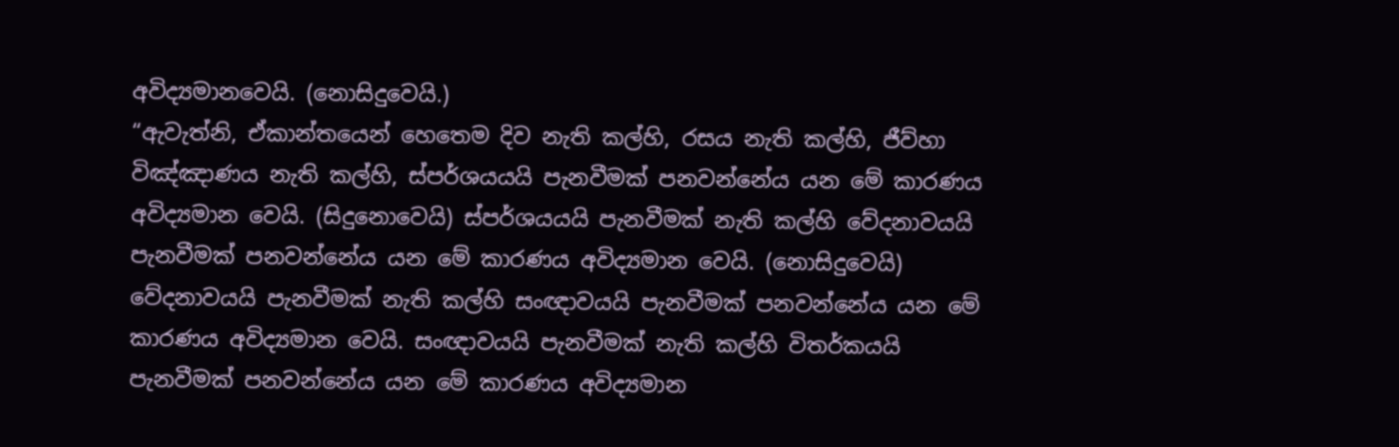අවිද්‍යමානවෙයි. (නොසිදුවෙයි.)
“ඇවැත්නි, ඒකාන්තයෙන් හෙතෙම දිව නැති කල්හි, රසය නැති කල්හි, ජීව්හා විඤ්ඤාණය නැති කල්හි, ස්පර්ශයයයි පැනවීමක් පනවන්නේය යන මේ කාරණය අවිද්‍යමාන වෙයි. (සිදුනොවෙයි) ස්පර්ශයයයි පැනවීමක් නැති කල්හි වේදනාවයයි පැනවීමක් පනවන්නේය යන මේ කාරණය අවිද්‍යමාන වෙයි. (නොසිදුවෙයි) වේදනාවයයි පැනවීමක් නැති කල්හි සංඥාවයයි පැනවීමක් පනවන්නේය යන මේ කාරණය අවිද්‍යමාන වෙයි. සංඥාවයයි පැනවීමක් නැති කල්හි විතර්කයයි පැනවීමක් පනවන්නේය යන මේ කාරණය අවිද්‍යමාන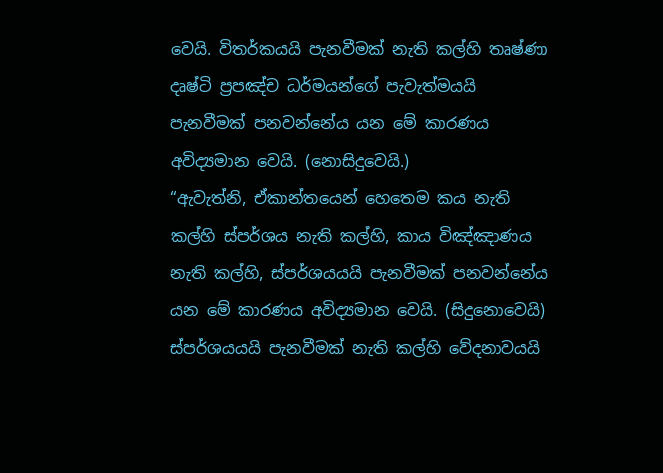වෙයි. විතර්කයයි පැනවීමක් නැති කල්හි තෘෂ්ණා දෘෂ්ටි ප්‍රපඤ්ච ධර්මයන්ගේ පැවැත්මයයි පැනවීමක් පනවන්නේය යන මේ කාරණය අවිද්‍යමාන වෙයි. (නොසිදුවෙයි.)
“ඇවැත්නි, ඒකාන්තයෙන් හෙතෙම කය නැති කල්හි ස්පර්ශය නැති කල්හි, කාය විඤ්ඤාණය නැති කල්හි, ස්පර්ශයයයි පැනවීමක් පනවන්නේය යන මේ කාරණය අවිද්‍යමාන වෙයි. (සිදුනොවෙයි) ස්පර්ශයයයි පැනවීමක් නැති කල්හි වේදනාවයයි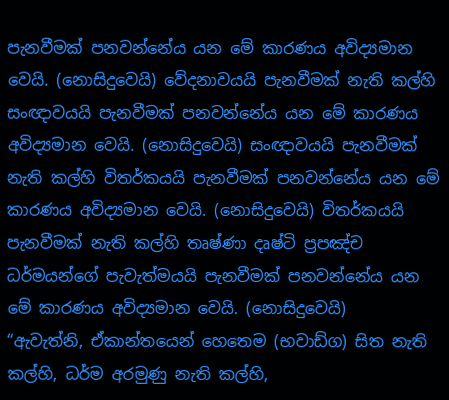පැනවීමක් පනවන්නේය යන මේ කාරණය අවිද්‍යමාන වෙයි. (නොසිදුවෙයි) වේදනාවයයි පැනවීමක් නැති කල්හි සංඥාවයයි පැනවීමක් පනවන්නේය යන මේ කාරණය අවිද්‍යමාන වෙයි. (නොසිදුවෙයි) සංඥාවයයි පැනවීමක් නැති කල්හි විතර්කයයි පැනවීමක් පනවන්නේය යන මේ කාරණය අවිද්‍යමාන වෙයි. (නොසිදුවෙයි) විතර්කයයි පැනවීමක් නැති කල්හි තෘෂ්ණා දෘෂ්ටි ප්‍රපඤ්ච ධර්මයන්ගේ පැවැත්මයයි පැනවීමක් පනවන්නේය යන මේ කාරණය අවිද්‍යමාන වෙයි. (නොසිදුවෙයි)
“ඇවැත්නි, ඒකාන්තයෙන් හෙතෙම (භවාඩ්ග) සිත නැති කල්හි, ධර්ම අරමුණු නැති කල්හි,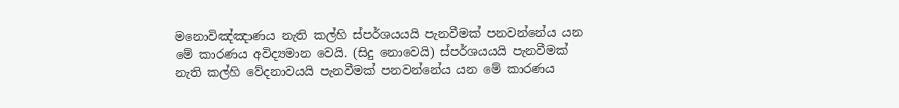මනොවිඤ්ඤාණය නැති කල්හි ස්පර්ශයයයි පැනවීමක් පනවන්නේය යන මේ කාරණය අවිද්‍යමාන වෙයි. (සිදු නොවෙයි) ස්පර්ශයයයි පැනවීමක් නැති කල්හි වේදනාවයයි පැනවීමක් පනවන්නේය යන මේ කාරණය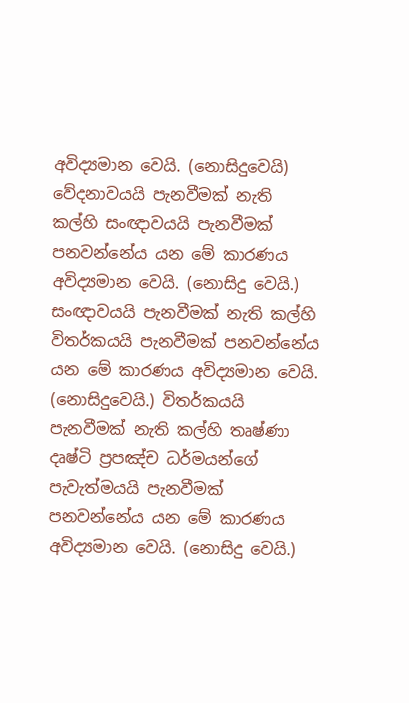අවිද්‍යමාන වෙයි. (නොසිදුවෙයි) වේදනාවයයි පැනවීමක් නැති කල්හි සංඥාවයයි පැනවීමක් පනවන්නේය යන මේ කාරණය අවිද්‍යමාන වෙයි. (නොසිදු වෙයි.) සංඥාවයයි පැනවීමක් නැති කල්හි විතර්කයයි පැනවීමක් පනවන්නේය යන මේ කාරණය අවිද්‍යමාන වෙයි. (නොසිදුවෙයි.) විතර්කයයි පැනවීමක් නැති කල්හි තෘෂ්ණා දෘෂ්ටි ප්‍රපඤ්ච ධර්මයන්ගේ පැවැත්මයයි පැනවීමක් පනවන්නේය යන මේ කාරණය අවිද්‍යමාන වෙයි. (නොසිදු වෙයි.)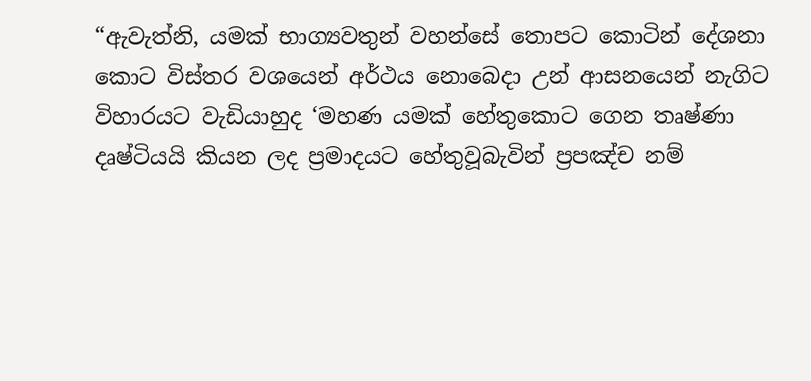“ඇවැත්නි, යමක් භාග්‍යවතුන් වහන්සේ තොපට කොටින් දේශනා කොට විස්තර වශයෙන් අර්ථය නොබෙදා උන් ආසනයෙන් නැගිට විහාරයට වැඩියාහුද ‘මහණ යමක් හේතුකොට ගෙන තෘෂ්ණා දෘෂ්ටියයි කියන ලද ප්‍රමාදයට හේතුවූබැවින් ප්‍රපඤ්ච නම්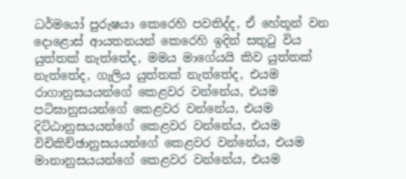ධර්මයෝ පුරුෂයා කෙරෙහි පවතිද්ද, ඒ හේතූන් වන දොළොස් ආයතනයන් කෙරෙහි ඉදින් සතුටු විය යුත්තක් නැත්තේද, මමය මාගේයයි කිව යුත්තක් නැත්තේද, ගැලිය යුත්තක් නැත්තේද, එයම රාගානුසයයන්ගේ කෙළවර වන්නේය, එයම පටිඝානුසයන්ගේ කෙළවර වන්නේය, එයම දිට්ඨානුසයයන්ගේ කෙළවර වන්නේය, එයම විචිකිච්ඡානුසයයන්ගේ කෙළවර වන්නේය, එයම මානානුසයයන්ගේ කෙළවර වන්නේය, එයම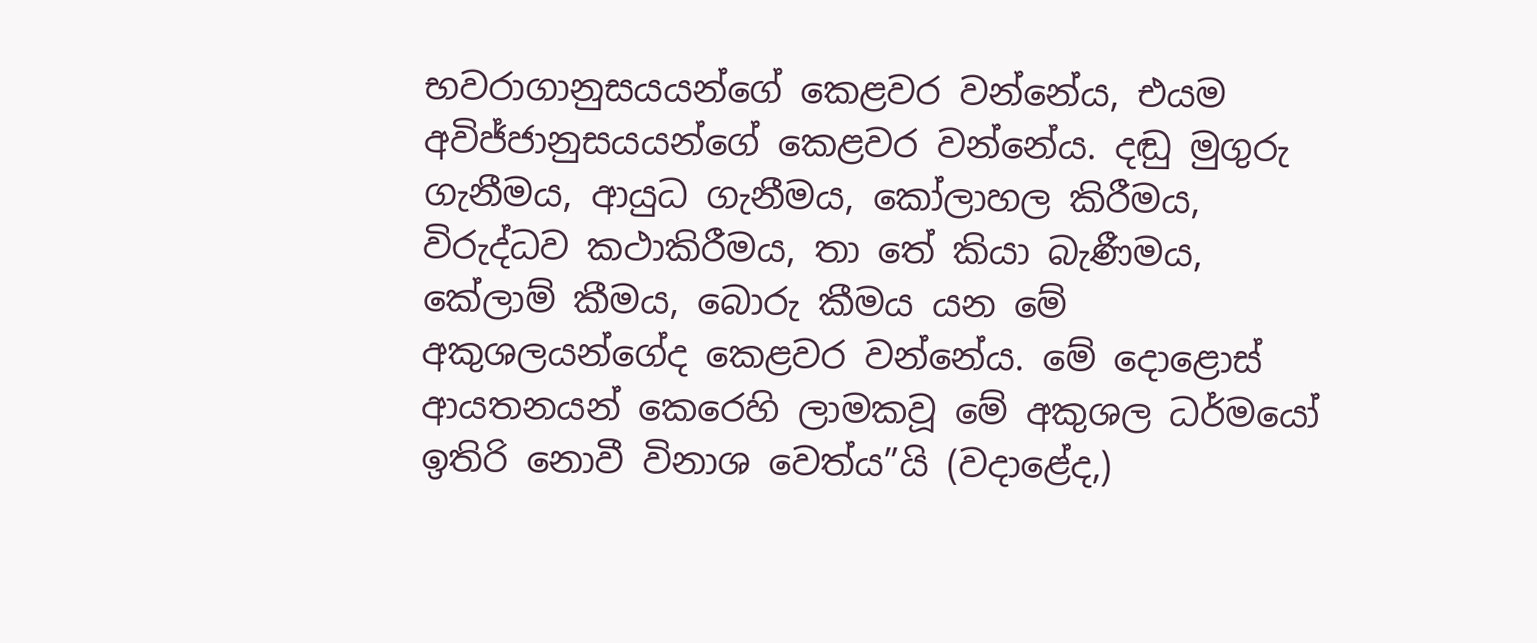භවරාගානුසයයන්ගේ කෙළවර වන්නේය, එයම අවිජ්ජානුසයයන්ගේ කෙළවර වන්නේය. දඬු මුගුරු ගැනීමය, ආයුධ ගැනීමය, කෝලාහල කිරීමය, විරුද්ධව කථාකිරීමය, තා තේ කියා බැණීමය, කේලාම් කීමය, බොරු කීමය යන මේ අකුශලයන්ගේද කෙළවර වන්නේය. මේ දොළොස් ආයතනයන් කෙරෙහි ලාමකවූ මේ අකුශල ධර්මයෝ ඉතිරි නොවී විනාශ වෙත්ය”යි (වදාළේද,)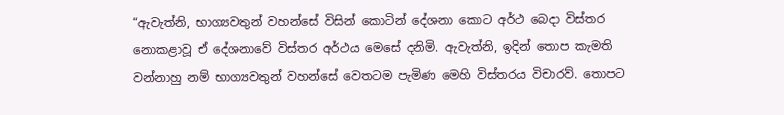“ඇවැත්නි, භාග්‍යවතුන් වහන්සේ විසින් කොටින් දේශනා කොට අර්ථ බෙදා විස්තර නොකළාවූ ඒ දේශනාවේ විස්තර අර්ථය මෙසේ දනිමි. ඇවැත්නි, ඉදින් තොප කැමති වන්නාහු නම් භාග්‍යවතුන් වහන්සේ වෙතටම පැමිණ මෙහි විස්තරය විචාරව්. තොපට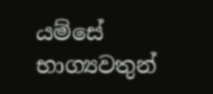යම්සේ භාග්‍යවතුන්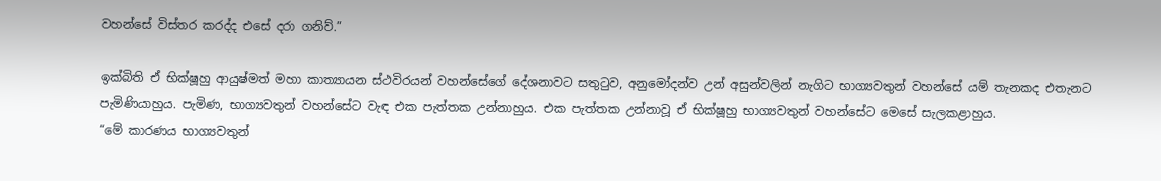වහන්සේ විස්තර කරද්ද එසේ දරා ගනිව්.”

ඉක්බිති ඒ භික්ෂූහු ආයුෂ්මත් මහා කාත්‍යායන ස්ථවිරයන් වහන්සේගේ දේශනාවට සතුටුව, අනුමෝදන්ව උන් අසුන්වලින් නැගිට භාග්‍යවතුන් වහන්සේ යම් තැනකද එතැනට පැමිණියාහුය. පැමිණ, භාග්‍යවතුන් වහන්සේට වැඳ එක පැත්තක උන්නාහුය. එක පැත්තක උන්නාවූ ඒ භික්ෂූහු භාග්‍යවතුන් වහන්සේට මෙසේ සැලකළාහුය.
“මේ කාරණය භාග්‍යවතුන්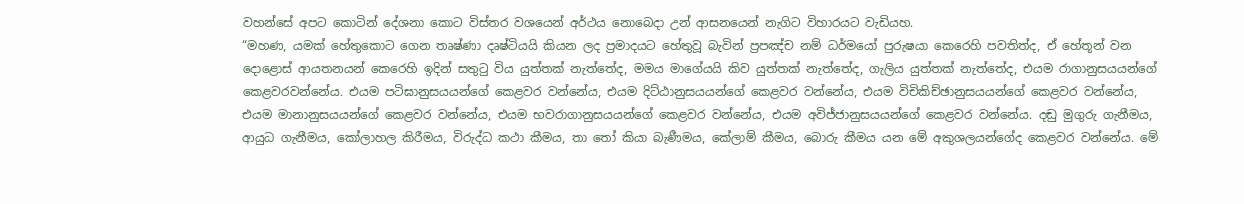වහන්සේ අපට කොටින් දේශනා කොට විස්තර වශයෙන් අර්ථය නොබෙදා උන් ආසනයෙන් නැගිට විහාරයට වැඩියහ.
“මහණ, යමක් හේතුකොට ගෙන තෘෂ්ණා දෘෂ්ටියයි කියන ලද ප්‍රමාදයට හේතුවූ බැවින් ප්‍රපඤ්ච නම් ධර්මයෝ පුරුෂයා කෙරෙහි පවතිත්ද, ඒ හේතූන් වන දොළොස් ආයතනයන් කෙරෙහි ඉදින් සතුටු විය යුත්තක් නැත්තේද, මමය මාගේයයි කිව යුත්තක් නැත්තේද, ගැලිය යුත්තක් නැත්තේද, එයම රාගානුසයයන්ගේ කෙළවරවන්නේය. එයම පටිඝානුසයයන්ගේ කෙළවර වන්නේය, එයම දිට්ඨානුසයයන්ගේ කෙළවර වන්නේය, එයම විචිකිච්ඡානුසයයන්ගේ කෙළවර වන්නේය, එයම මානානුසයයන්ගේ කෙළවර වන්නේය, එයම භවරාගානුසයයන්ගේ කෙළවර වන්නේය, එයම අවිජ්ජානුසයයන්ගේ කෙළවර වන්නේය. දඬු මුගුරු ගැනීමය, ආයුධ ගැනීමය, කෝලාහල කිරීමය, විරුද්ධ කථා කීමය, තා තෝ කියා බැණීමය, කේලාම් කීමය, බොරු කීමය යන මේ අකුශලයන්ගේද කෙළවර වන්නේය. මේ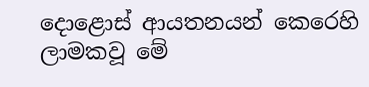දොළොස් ආයතනයන් කෙරෙහි ලාමකවූ මේ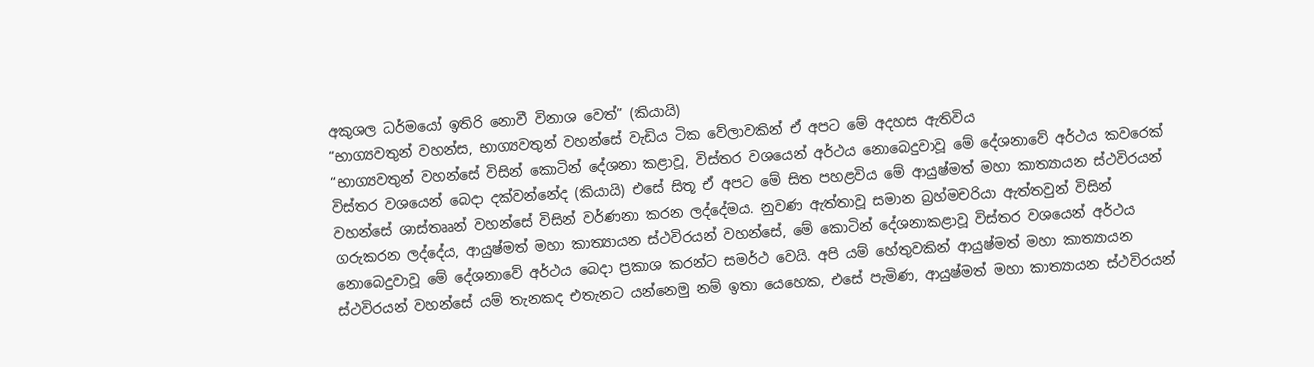අකුශල ධර්මයෝ ඉතිරි නොවී විනාශ වෙත්” (කියායි)
“භාග්‍යවතුන් වහන්ස, භාග්‍යවතුන් වහන්සේ වැඩිය ටික වේලාවකින් ඒ අපට මේ අදහස ඇතිවිය
“භාග්‍යවතුන් වහන්සේ විසින් කොටින් දේශනා කළාවූ, විස්තර වශයෙන් අර්ථය නොබෙදුවාවූ මේ දේශනාවේ අර්ථය කවරෙක් විස්තර වශයෙන් බෙදා දක්වන්නේද (කියායි) එසේ සිතූ ඒ අපට මේ සිත පහළවිය මේ ආයුෂ්මත් මහා කාත්‍යායන ස්ථවිරයන් වහන්සේ ශාස්තෲන් වහන්සේ විසින් වර්ණනා කරන ලද්දේමය. නුවණ ඇත්තාවූ සමාන බ්‍රහ්මචරියා ඇත්තවුන් විසින් ගරුකරන ලද්දේය, ආයුෂ්මත් මහා කාත්‍යායන ස්ථවිරයන් වහන්සේ, මේ කොටින් දේශනාකළාවූ විස්තර වශයෙන් අර්ථය නොබෙදුවාවූ මේ දේශනාවේ අර්ථය බෙදා ප්‍රකාශ කරන්ට සමර්ථ වෙයි. අපි යම් හේතුවකින් ආයුෂ්මත් මහා කාත්‍යායන ස්ථවිරයන් වහන්සේ යම් තැනකද එතැනට යන්නෙමු නම් ඉතා යෙහෙක, එසේ පැමිණ, ආයුෂ්මත් මහා කාත්‍යායන ස්ථවිරයන්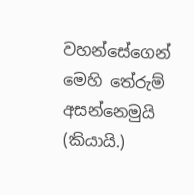වහන්සේගෙන් මෙහි තේරුම් අසන්නෙමුයි (කියායි.)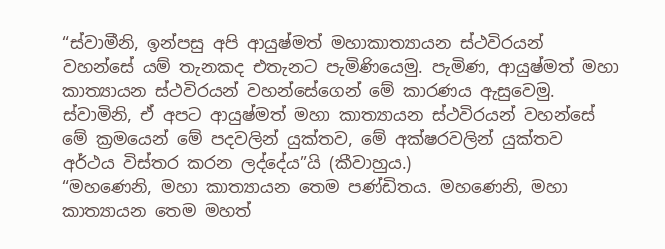“ස්වාමීනි, ඉන්පසු අපි ආයුෂ්මත් මහාකාත්‍යායන ස්ථවිරයන් වහන්සේ යම් තැනකද එතැනට පැමිණියෙමු. පැමිණ, ආයුෂ්මත් මහා කාත්‍යායන ස්ථවිරයන් වහන්සේගෙන් මේ කාරණය ඇසුවෙමු. ස්වාමිනි, ඒ අපට ආයුෂ්මත් මහා කාත්‍යායන ස්ථවිරයන් වහන්සේ මේ ක්‍රමයෙන් මේ පදවලින් යුක්තව, මේ අක්ෂරවලින් යුක්තව අර්ථය විස්තර කරන ලද්දේය”යි (කීවාහුය.)
“මහණෙනි, මහා කාත්‍යායන තෙම පණ්ඩිතය. මහණෙනි, මහා කාත්‍යායන තෙම මහත්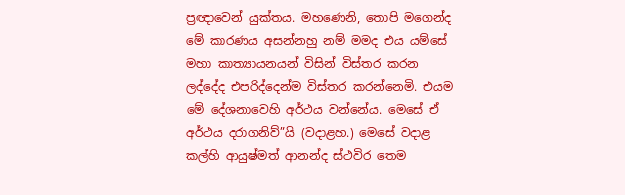ප්‍රඥාවෙන් යුක්තය. මහණෙනි, තොපි මගෙන්ද මේ කාරණය අසන්නහු නම් මමද එය යම්සේ මහා කාත්‍යායනයන් විසින් විස්තර කරන ලද්දේද එපරිද්දෙන්ම විස්තර කරන්නෙමි. එයම මේ දේශනාවෙහි අර්ථය වන්නේය. මෙසේ ඒ අර්ථය දරාගනිව්”යි (වදාළහ.) මෙසේ වදාළ කල්හි ආයුෂ්මත් ආනන්ද ස්ථවිර තෙම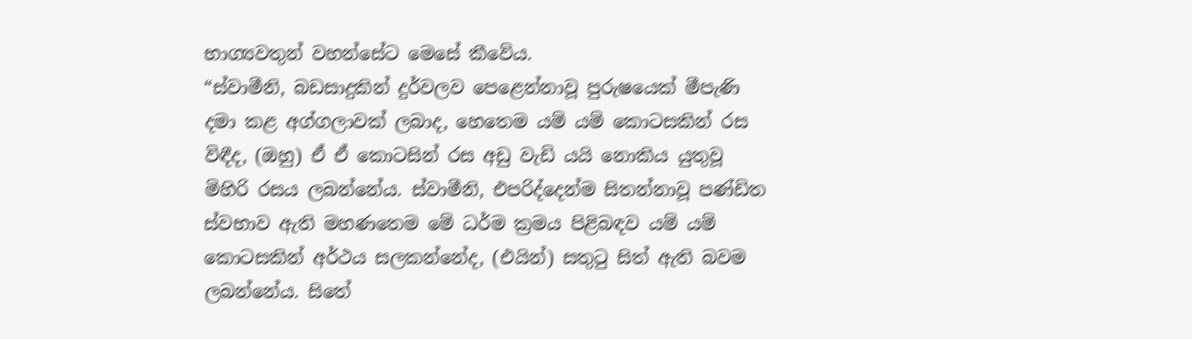භාග්‍යවතුන් වහන්සේට මෙසේ කීවේය.
“ස්වාමීනි, බඩසාදුකින් දුර්වලව පෙළෙන්නාවූ පුරුෂයෙක් මීපැණි දමා කළ අග්ගලාවක් ලබාද, හෙතෙම යම් යම් කොටසකින් රස විඳීද, (ඔහු) ඒ ඒ කොටසින් රස අඩු වැඩි යයි නොකිය යුතුවූ මිහිරි රසය ලබන්නේය. ස්වාමීනි, එපරිද්දෙන්ම සිතන්නාවූ පණ්ඩිත ස්වභාව ඇති මහණතෙම මේ ධර්ම ක්‍රමය පිළිබඳව යම් යම් කොටසකින් අර්ථය සලකන්නේද, (එයින්) සතුටු සිත් ඇති බවම ලබන්නේය. සිතේ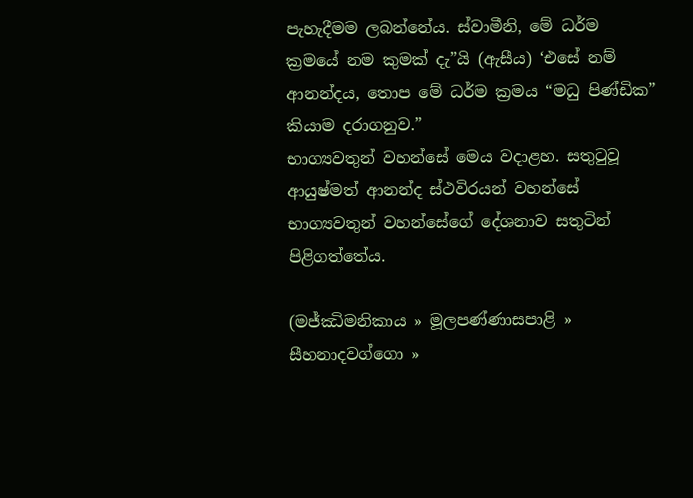පැහැදීමම ලබන්නේය. ස්වාමීනි, මේ ධර්ම ක්‍රමයේ නම කුමක් දැ”යි (ඇසීය) ‘එසේ නම් ආනන්දය, තොප මේ ධර්ම ක්‍රමය “මධු පිණ්ඩික” කියාම දරාගනුව.”
භාග්‍යවතුන් වහන්සේ මෙය වදාළහ. සතුටුවූ ආයුෂ්මත් ආනන්ද ස්ථවිරයන් වහන්සේ භාග්‍යවතුන් වහන්සේගේ දේශනාව සතුටින් පිළිගත්තේය.

(මජ්ඣිමනිකාය » මූලපණ්ණාසපාළි » සීහනාදවග්ගො »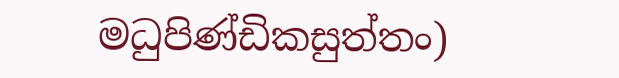මධුපිණ්ඩිකසුත්තං)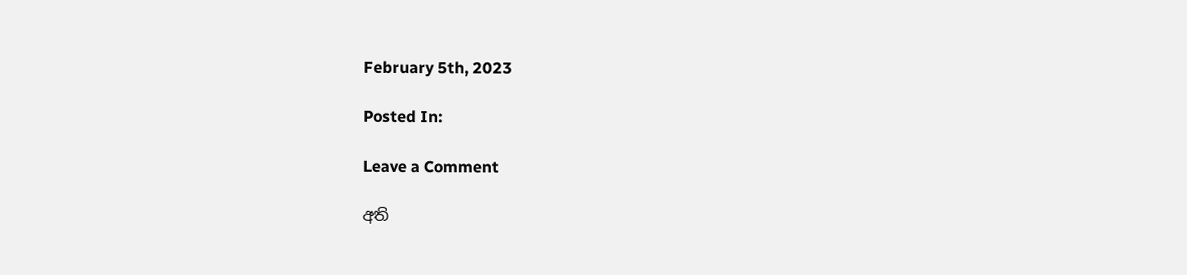February 5th, 2023

Posted In:

Leave a Comment

අති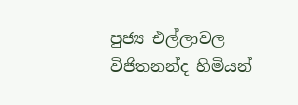පුජ්‍ය එල්ලාවල විජිතනන්ද හිමියන්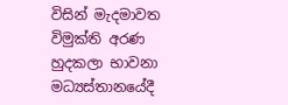විසින් මැදමාවත විමුක්ති අරණ හුදකලා භාවනා මධ්‍යස්තානයේදී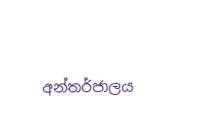අන්තර්ජාලය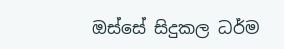ඔස්සේ සිදුකල ධර්ම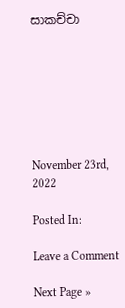සාකච්චා







November 23rd, 2022

Posted In:

Leave a Comment

Next Page »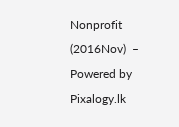Nonprofit (2016Nov)  –  Powered by Pixalogy.lk